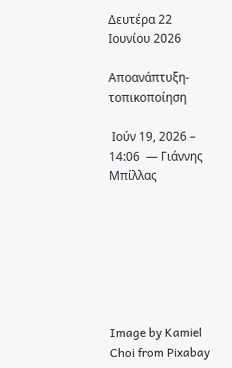Δευτέρα 22 Ιουνίου 2026

Αποανάπτυξη-τοπικοποίηση

 Ιούν 19, 2026 – 14:06  — Γιάννης Μπίλλας







Image by Kamiel Choi from Pixabay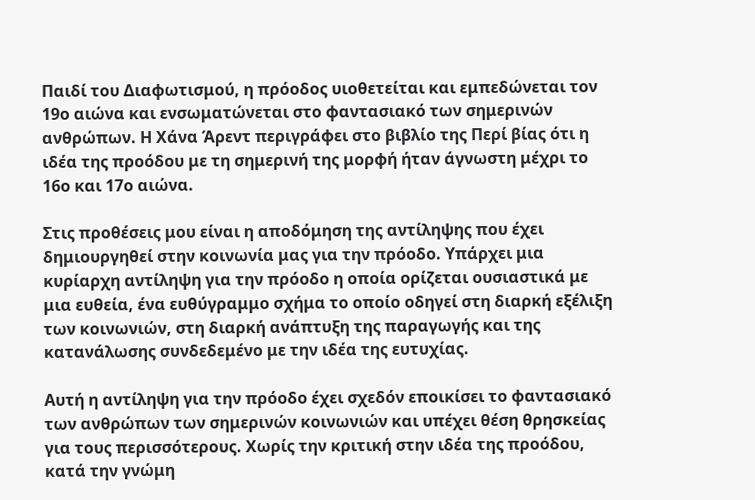Παιδί του Διαφωτισμού, η πρόοδος υιοθετείται και εμπεδώνεται τον 19ο αιώνα και ενσωματώνεται στο φαντασιακό των σημερινών ανθρώπων. Η Χάνα Άρεντ περιγράφει στο βιβλίο της Περί βίας ότι η ιδέα της προόδου με τη σημερινή της μορφή ήταν άγνωστη μέχρι το 16ο και 17ο αιώνα.

Στις προθέσεις μου είναι η αποδόμηση της αντίληψης που έχει δημιουργηθεί στην κοινωνία μας για την πρόοδο. Υπάρχει μια κυρίαρχη αντίληψη για την πρόοδο η οποία ορίζεται ουσιαστικά με μια ευθεία, ένα ευθύγραμμο σχήμα το οποίο οδηγεί στη διαρκή εξέλιξη των κοινωνιών, στη διαρκή ανάπτυξη της παραγωγής και της κατανάλωσης συνδεδεμένο με την ιδέα της ευτυχίας.

Αυτή η αντίληψη για την πρόοδο έχει σχεδόν εποικίσει το φαντασιακό των ανθρώπων των σημερινών κοινωνιών και υπέχει θέση θρησκείας για τους περισσότερους. Χωρίς την κριτική στην ιδέα της προόδου, κατά την γνώμη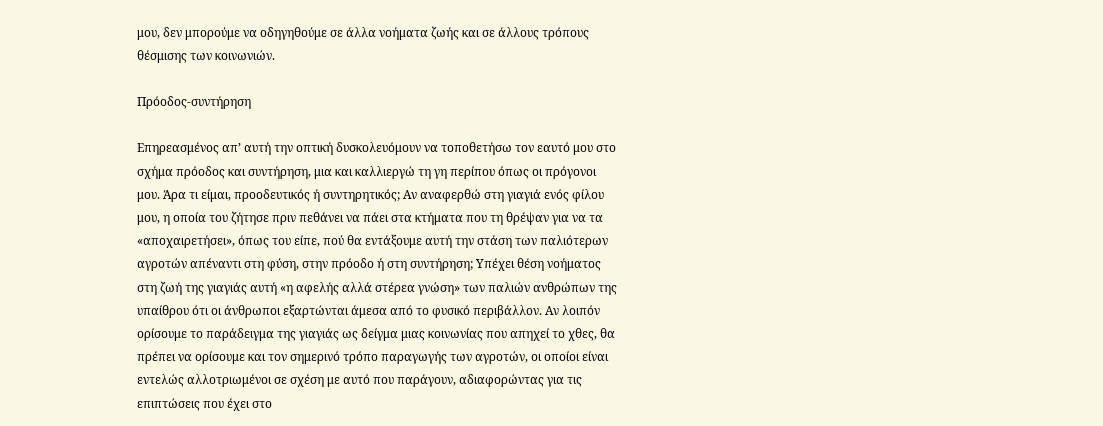μου, δεν μπορούμε να οδηγηθούμε σε άλλα νοήματα ζωής και σε άλλους τρόπους θέσμισης των κοινωνιών.

Πρόοδος-συντήρηση

Επηρεασμένος απ’ αυτή την οπτική δυσκολευόμουν να τοποθετήσω τον εαυτό μου στο σχήμα πρόοδος και συντήρηση, μια και καλλιεργώ τη γη περίπου όπως οι πρόγονοι μου. Άρα τι είμαι, προοδευτικός ή συντηρητικός; Αν αναφερθώ στη γιαγιά ενός φίλου μου, η οποία του ζήτησε πριν πεθάνει να πάει στα κτήματα που τη θρέψαν για να τα «αποχαιρετήσει», όπως του είπε, πού θα εντάξουμε αυτή την στάση των παλιότερων αγροτών απέναντι στη φύση, στην πρόοδο ή στη συντήρηση; Υπέχει θέση νοήματος στη ζωή της γιαγιάς αυτή «η αφελής αλλά στέρεα γνώση» των παλιών ανθρώπων της υπαίθρου ότι οι άνθρωποι εξαρτώνται άμεσα από το φυσικό περιβάλλον. Αν λοιπόν ορίσουμε το παράδειγμα της γιαγιάς ως δείγμα μιας κοινωνίας που απηχεί το χθες, θα πρέπει να ορίσουμε και τον σημερινό τρόπο παραγωγής των αγροτών, οι οποίοι είναι εντελώς αλλοτριωμένοι σε σχέση με αυτό που παράγουν, αδιαφορώντας για τις επιπτώσεις που έχει στο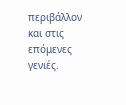περιβάλλον και στις επόμενες γενιές.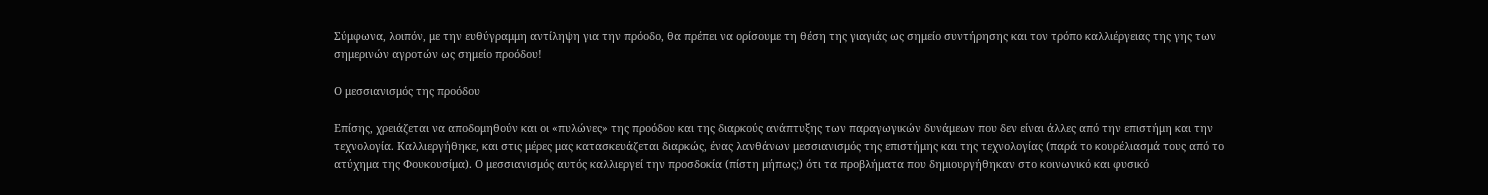Σύμφωνα, λοιπόν, με την ευθύγραμμη αντίληψη για την πρόοδο, θα πρέπει να ορίσουμε τη θέση της γιαγιάς ως σημείο συντήρησης και τον τρόπο καλλιέργειας της γης των σημερινών αγροτών ως σημείο προόδου!

Ο μεσσιανισμός της προόδου

Επίσης, χρειάζεται να αποδομηθούν και οι «πυλώνες» της προόδου και της διαρκούς ανάπτυξης των παραγωγικών δυνάμεων που δεν είναι άλλες από την επιστήμη και την τεχνολογία. Καλλιεργήθηκε, και στις μέρες μας κατασκευάζεται διαρκώς, ένας λανθάνων μεσσιανισμός της επιστήμης και της τεχνολογίας (παρά το κουρέλιασμά τους από το ατύχημα της Φουκουσίμα). Ο μεσσιανισμός αυτός καλλιεργεί την προσδοκία (πίστη μήπως;) ότι τα προβλήματα που δημιουργήθηκαν στο κοινωνικό και φυσικό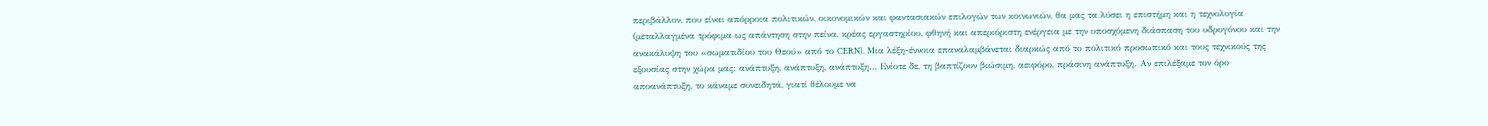περιβάλλον, που είναι απόρροια πολιτικών, οικονομικών και φαντασιακών επιλογών των κοινωνιών, θα μας τα λύσει η επιστήμη και η τεχνολογία (μεταλλαγμένα τρόφιμα ως απάντηση στην πείνα, κρέας εργαστηρίου, φθηνή και απεριόριστη ενέργεια με την υποσχόμενη διάσπαση του υδρογόνου και την ανακάλυψη του «σωματιδίου του Θεού» από το CERN). Μια λέξη-έννοια επαναλαμβάνεται διαρκώς από το πολιτικό προσωπικό και τους τεχνικούς της εξουσίας στην χώρα μας: ανάπτυξη, ανάπτυξη, ανάπτυξη… Ενίοτε δε, τη βαπτίζουν βιώσιμη, αειφόρο, πράσινη ανάπτυξη. Αν επιλέξαμε τον όρο αποανάπτυξη, το κάναμε συνειδητά, γιατί θέλουμε να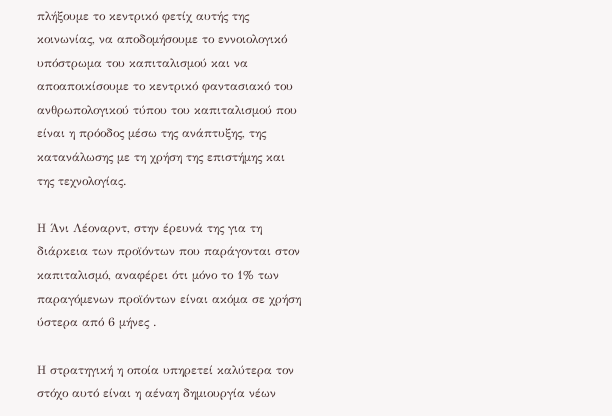πλήξουμε το κεντρικό φετίχ αυτής της κοινωνίας, να αποδομήσουμε το εννοιολογικό υπόστρωμα του καπιταλισμού και να αποαποικίσουμε το κεντρικό φαντασιακό του ανθρωπολογικού τύπου του καπιταλισμού που είναι η πρόοδος μέσω της ανάπτυξης, της κατανάλωσης με τη χρήση της επιστήμης και της τεχνολογίας.

Η Άνι Λέοναρντ, στην έρευνά της για τη διάρκεια των προϊόντων που παράγονται στον καπιταλισμό, αναφέρει ότι μόνο το 1% των παραγόμενων προϊόντων είναι ακόμα σε χρήση ύστερα από 6 μήνες .

Η στρατηγική η οποία υπηρετεί καλύτερα τον στόχο αυτό είναι η αέναη δημιουργία νέων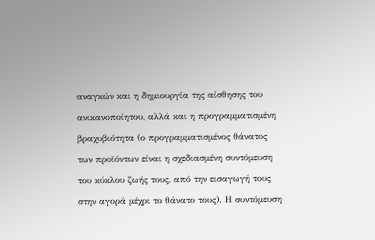αναγκών και η δημιουργία της αίσθησης του ανικανοποίητου, αλλά και η προγραμματισμένη βραχυβιότητα (ο προγραμματισμένος θάνατος των προϊόντων είναι η σχεδιασμένη συντόμευση του κύκλου ζωής τους, από την εισαγωγή τους στην αγορά μέχρι το θάνατο τους). Η συντόμευση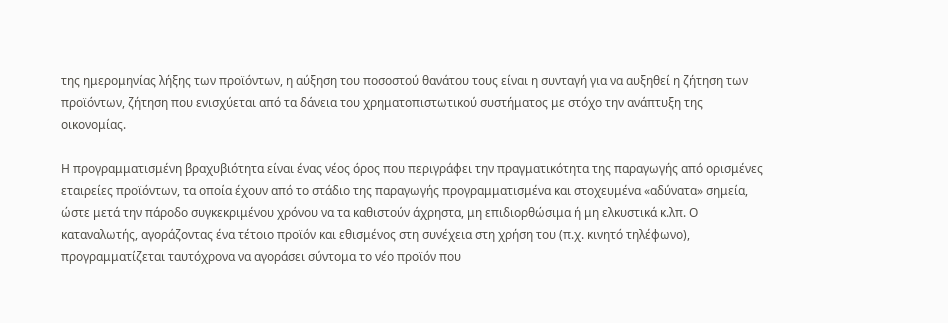της ημερομηνίας λήξης των προϊόντων, η αύξηση του ποσοστού θανάτου τους είναι η συνταγή για να αυξηθεί η ζήτηση των προϊόντων, ζήτηση που ενισχύεται από τα δάνεια του χρηματοπιστωτικού συστήματος με στόχο την ανάπτυξη της οικονομίας.

Η προγραμματισμένη βραχυβιότητα είναι ένας νέος όρος που περιγράφει την πραγματικότητα της παραγωγής από ορισμένες εταιρείες προϊόντων, τα οποία έχουν από το στάδιο της παραγωγής προγραμματισμένα και στοχευμένα «αδύνατα» σημεία, ώστε μετά την πάροδο συγκεκριμένου χρόνου να τα καθιστούν άχρηστα, μη επιδιορθώσιμα ή μη ελκυστικά κ.λπ. Ο καταναλωτής, αγοράζοντας ένα τέτοιο προϊόν και εθισμένος στη συνέχεια στη χρήση του (π.χ. κινητό τηλέφωνο), προγραμματίζεται ταυτόχρονα να αγοράσει σύντομα το νέο προϊόν που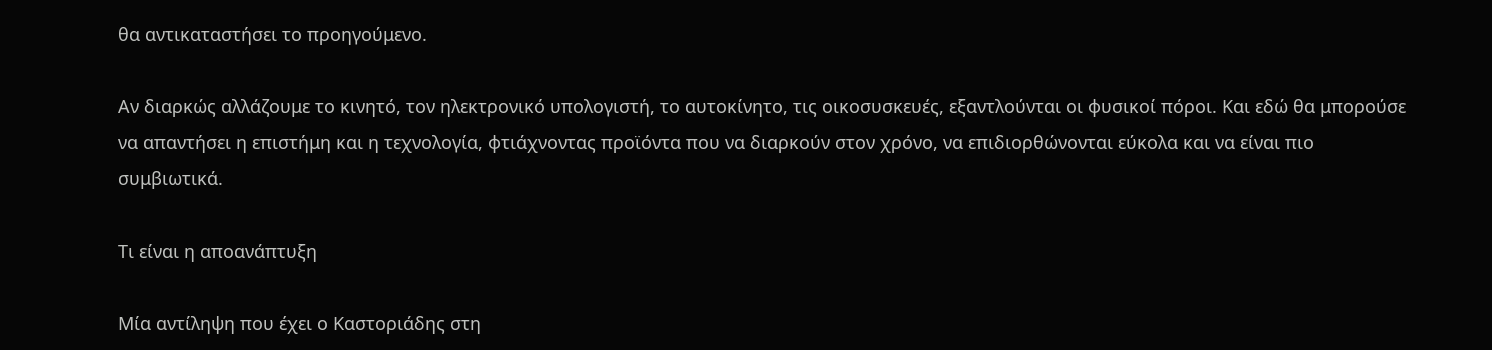θα αντικαταστήσει το προηγούμενο.

Αν διαρκώς αλλάζουμε το κινητό, τον ηλεκτρονικό υπολογιστή, το αυτοκίνητο, τις οικοσυσκευές, εξαντλούνται οι φυσικοί πόροι. Και εδώ θα μπορούσε να απαντήσει η επιστήμη και η τεχνολογία, φτιάχνοντας προϊόντα που να διαρκούν στον χρόνο, να επιδιορθώνονται εύκολα και να είναι πιο συμβιωτικά.

Τι είναι η αποανάπτυξη

Μία αντίληψη που έχει ο Καστοριάδης στη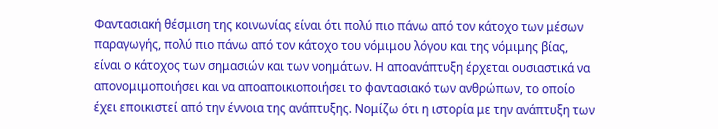Φαντασιακή θέσμιση της κοινωνίας είναι ότι πολύ πιο πάνω από τον κάτοχο των μέσων παραγωγής, πολύ πιο πάνω από τον κάτοχο του νόμιμου λόγου και της νόμιμης βίας, είναι ο κάτοχος των σημασιών και των νοημάτων. Η αποανάπτυξη έρχεται ουσιαστικά να απονομιμοποιήσει και να αποαποικιοποιήσει το φαντασιακό των ανθρώπων, το οποίο έχει εποικιστεί από την έννοια της ανάπτυξης. Νομίζω ότι η ιστορία με την ανάπτυξη των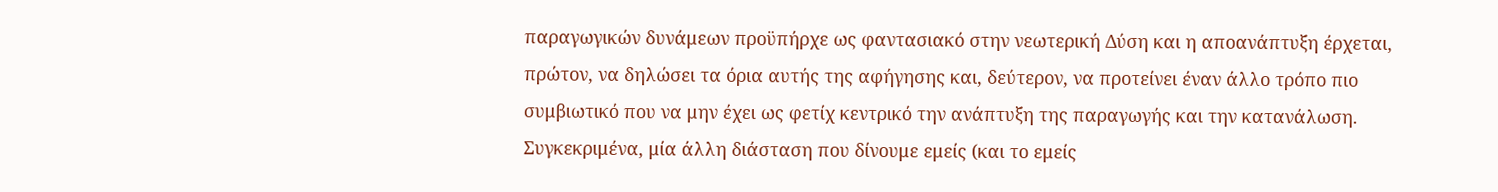παραγωγικών δυνάμεων προϋπήρχε ως φαντασιακό στην νεωτερική Δύση και η αποανάπτυξη έρχεται, πρώτον, να δηλώσει τα όρια αυτής της αφήγησης και, δεύτερον, να προτείνει έναν άλλο τρόπο πιο συμβιωτικό που να μην έχει ως φετίχ κεντρικό την ανάπτυξη της παραγωγής και την κατανάλωση. Συγκεκριμένα, μία άλλη διάσταση που δίνουμε εμείς (και το εμείς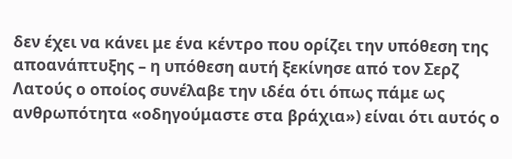δεν έχει να κάνει με ένα κέντρο που ορίζει την υπόθεση της αποανάπτυξης – η υπόθεση αυτή ξεκίνησε από τον Σερζ Λατούς ο οποίος συνέλαβε την ιδέα ότι όπως πάμε ως ανθρωπότητα «οδηγούμαστε στα βράχια») είναι ότι αυτός ο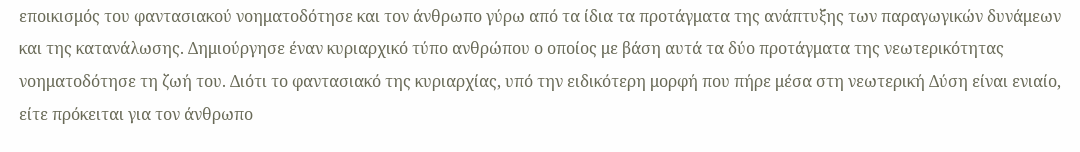εποικισμός του φαντασιακού νοηματοδότησε και τον άνθρωπο γύρω από τα ίδια τα προτάγματα της ανάπτυξης των παραγωγικών δυνάμεων και της κατανάλωσης. Δημιούργησε έναν κυριαρχικό τύπο ανθρώπου ο οποίος με βάση αυτά τα δύο προτάγματα της νεωτερικότητας νοηματοδότησε τη ζωή του. Διότι το φαντασιακό της κυριαρχίας, υπό την ειδικότερη μορφή που πήρε μέσα στη νεωτερική Δύση είναι ενιαίο, είτε πρόκειται για τον άνθρωπο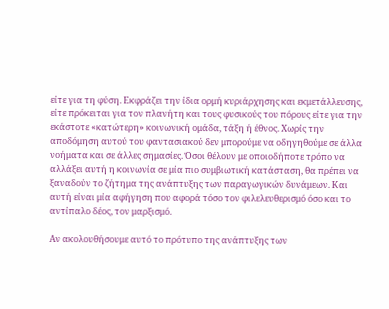είτε για τη φύση. Εκφράζει την ίδια ορμή κυριάρχησης και εκμετάλλευσης, είτε πρόκειται για τον πλανήτη και τους φυσικούς του πόρους είτε για την εκάστοτε «κατώτερη» κοινωνική ομάδα, τάξη ή έθνος. Χωρίς την αποδόμηση αυτού του φαντασιακού δεν μπορούμε να οδηγηθούμε σε άλλα νοήματα και σε άλλες σημασίες. Όσοι θέλουν με οποιοδήποτε τρόπο να αλλάξει αυτή η κοινωνία σε μία πιο συμβιωτική κατάσταση, θα πρέπει να ξαναδούν το ζήτημα της ανάπτυξης των παραγωγικών δυνάμεων. Και αυτή είναι μία αφήγηση που αφορά τόσο τον φιλελευθερισμό όσο και το αντίπαλο δέος, τον μαρξισμό.

Αν ακολουθήσουμε αυτό το πρότυπο της ανάπτυξης των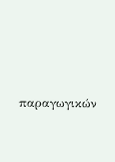παραγωγικών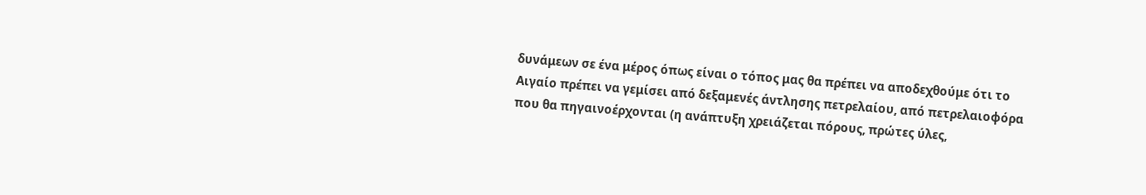δυνάμεων σε ένα μέρος όπως είναι ο τόπος μας θα πρέπει να αποδεχθούμε ότι το Αιγαίο πρέπει να γεμίσει από δεξαμενές άντλησης πετρελαίου, από πετρελαιοφόρα που θα πηγαινοέρχονται (η ανάπτυξη χρειάζεται πόρους, πρώτες ύλες,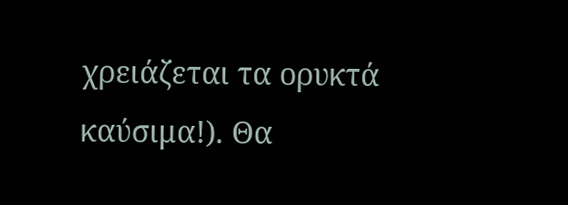χρειάζεται τα ορυκτά καύσιμα!). Θα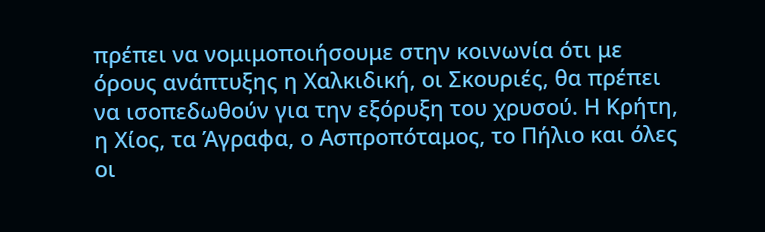πρέπει να νομιμοποιήσουμε στην κοινωνία ότι με όρους ανάπτυξης η Χαλκιδική, οι Σκουριές, θα πρέπει να ισοπεδωθούν για την εξόρυξη του χρυσού. Η Κρήτη, η Χίος, τα Άγραφα, ο Ασπροπόταμος, το Πήλιο και όλες οι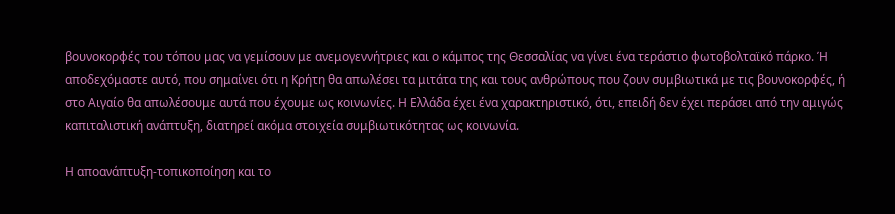βουνοκορφές του τόπου μας να γεμίσουν με ανεμογεννήτριες και ο κάμπος της Θεσσαλίας να γίνει ένα τεράστιο φωτοβολταϊκό πάρκο. Ή αποδεχόμαστε αυτό, που σημαίνει ότι η Κρήτη θα απωλέσει τα μιτάτα της και τους ανθρώπους που ζουν συμβιωτικά με τις βουνοκορφές, ή στο Αιγαίο θα απωλέσουμε αυτά που έχουμε ως κοινωνίες. Η Ελλάδα έχει ένα χαρακτηριστικό, ότι, επειδή δεν έχει περάσει από την αμιγώς καπιταλιστική ανάπτυξη, διατηρεί ακόμα στοιχεία συμβιωτικότητας ως κοινωνία.

Η αποανάπτυξη-τοπικοποίηση και το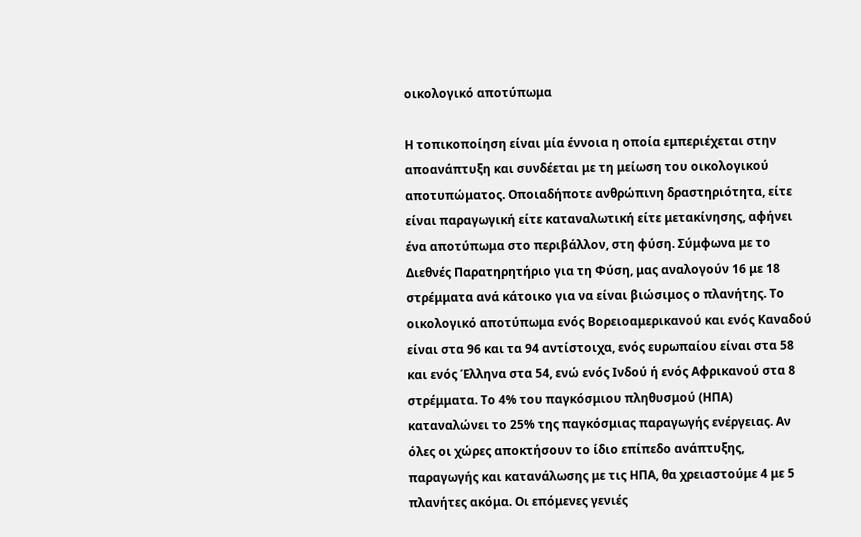οικολογικό αποτύπωμα

Η τοπικοποίηση είναι μία έννοια η οποία εμπεριέχεται στην αποανάπτυξη και συνδέεται με τη μείωση του οικολογικού αποτυπώματος. Οποιαδήποτε ανθρώπινη δραστηριότητα, είτε είναι παραγωγική είτε καταναλωτική είτε μετακίνησης, αφήνει ένα αποτύπωμα στο περιβάλλον, στη φύση. Σύμφωνα με το Διεθνές Παρατηρητήριο για τη Φύση, μας αναλογούν 16 με 18 στρέμματα ανά κάτοικο για να είναι βιώσιμος ο πλανήτης. Το οικολογικό αποτύπωμα ενός Βορειοαμερικανού και ενός Καναδού είναι στα 96 και τα 94 αντίστοιχα, ενός ευρωπαίου είναι στα 58 και ενός Έλληνα στα 54, ενώ ενός Ινδού ή ενός Αφρικανού στα 8 στρέμματα. Το 4% του παγκόσμιου πληθυσμού (ΗΠΑ) καταναλώνει το 25% της παγκόσμιας παραγωγής ενέργειας. Αν όλες οι χώρες αποκτήσουν το ίδιο επίπεδο ανάπτυξης, παραγωγής και κατανάλωσης με τις ΗΠΑ, θα χρειαστούμε 4 με 5 πλανήτες ακόμα. Οι επόμενες γενιές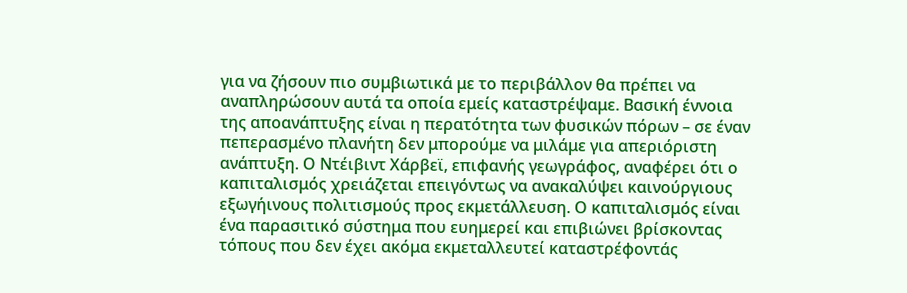για να ζήσουν πιο συμβιωτικά με το περιβάλλον θα πρέπει να αναπληρώσουν αυτά τα οποία εμείς καταστρέψαμε. Βασική έννοια της αποανάπτυξης είναι η περατότητα των φυσικών πόρων – σε έναν πεπερασμένο πλανήτη δεν μπορούμε να μιλάμε για απεριόριστη ανάπτυξη. Ο Ντέιβιντ Χάρβεϊ, επιφανής γεωγράφος, αναφέρει ότι ο καπιταλισμός χρειάζεται επειγόντως να ανακαλύψει καινούργιους εξωγήινους πολιτισμούς προς εκμετάλλευση. Ο καπιταλισμός είναι ένα παρασιτικό σύστημα που ευημερεί και επιβιώνει βρίσκοντας τόπους που δεν έχει ακόμα εκμεταλλευτεί καταστρέφοντάς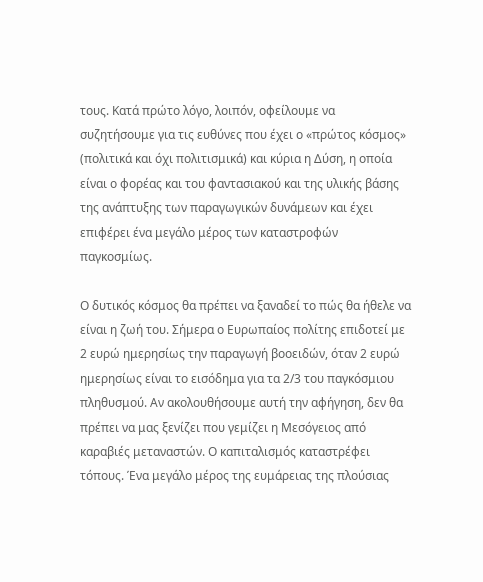τους. Κατά πρώτο λόγο, λοιπόν, οφείλουμε να συζητήσουμε για τις ευθύνες που έχει ο «πρώτος κόσμος» (πολιτικά και όχι πολιτισμικά) και κύρια η Δύση, η οποία είναι ο φορέας και του φαντασιακού και της υλικής βάσης της ανάπτυξης των παραγωγικών δυνάμεων και έχει επιφέρει ένα μεγάλο μέρος των καταστροφών παγκοσμίως.

Ο δυτικός κόσμος θα πρέπει να ξαναδεί το πώς θα ήθελε να είναι η ζωή του. Σήμερα ο Ευρωπαίος πολίτης επιδοτεί με 2 ευρώ ημερησίως την παραγωγή βοοειδών, όταν 2 ευρώ ημερησίως είναι το εισόδημα για τα 2/3 του παγκόσμιου πληθυσμού. Αν ακολουθήσουμε αυτή την αφήγηση, δεν θα πρέπει να μας ξενίζει που γεμίζει η Μεσόγειος από καραβιές μεταναστών. Ο καπιταλισμός καταστρέφει τόπους. Ένα μεγάλο μέρος της ευμάρειας της πλούσιας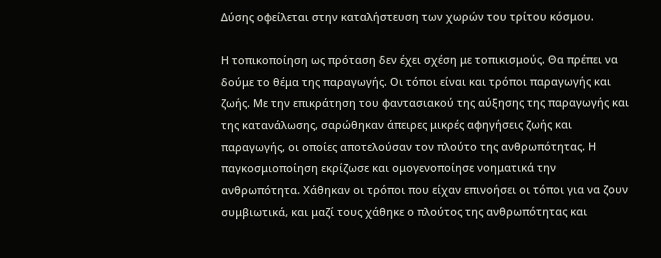Δύσης οφείλεται στην καταλήστευση των χωρών του τρίτου κόσμου.

Η τοπικοποίηση ως πρόταση δεν έχει σχέση με τοπικισμούς. Θα πρέπει να δούμε το θέμα της παραγωγής. Οι τόποι είναι και τρόποι παραγωγής και ζωής. Με την επικράτηση του φαντασιακού της αύξησης της παραγωγής και της κατανάλωσης, σαρώθηκαν άπειρες μικρές αφηγήσεις ζωής και παραγωγής, οι οποίες αποτελούσαν τον πλούτο της ανθρωπότητας. Η παγκοσμιοποίηση εκρίζωσε και ομογενοποίησε νοηματικά την ανθρωπότητα. Χάθηκαν οι τρόποι που είχαν επινοήσει οι τόποι για να ζουν συμβιωτικά, και μαζί τους χάθηκε ο πλούτος της ανθρωπότητας και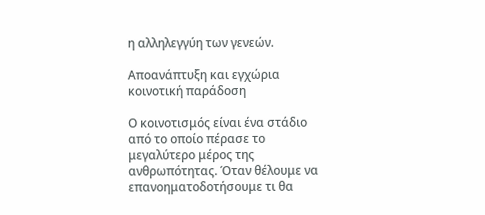η αλληλεγγύη των γενεών.

Αποανάπτυξη και εγχώρια κοινοτική παράδοση

Ο κοινοτισμός είναι ένα στάδιο από το οποίο πέρασε το μεγαλύτερο μέρος της ανθρωπότητας. Όταν θέλουμε να επανοηματοδοτήσουμε τι θα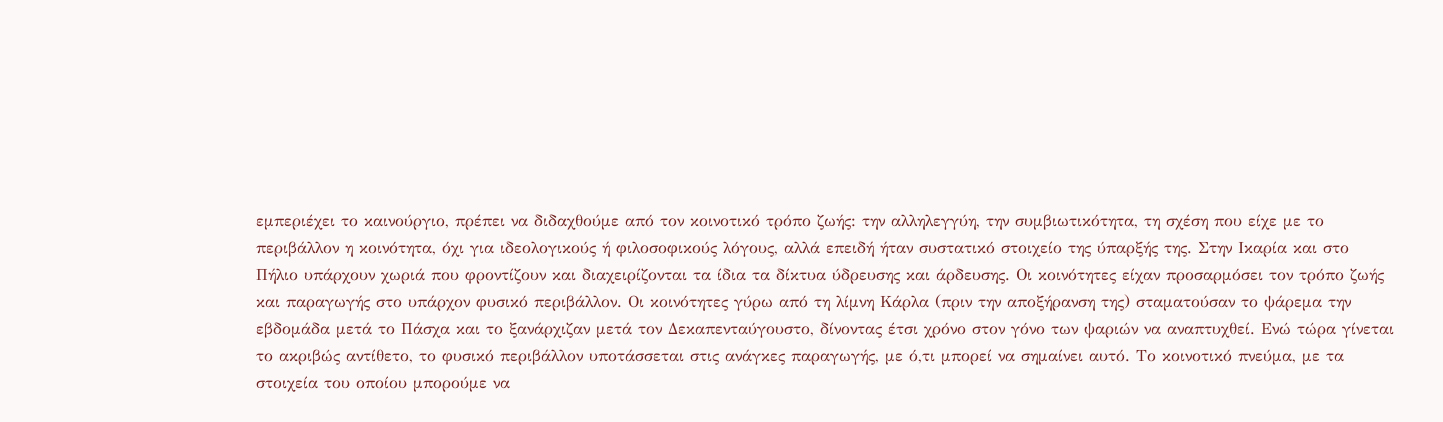εμπεριέχει το καινούργιο, πρέπει να διδαχθούμε από τον κοινοτικό τρόπο ζωής: την αλληλεγγύη, την συμβιωτικότητα, τη σχέση που είχε με το περιβάλλον η κοινότητα, όχι για ιδεολογικούς ή φιλοσοφικούς λόγους, αλλά επειδή ήταν συστατικό στοιχείο της ύπαρξής της. Στην Ικαρία και στο Πήλιο υπάρχουν χωριά που φροντίζουν και διαχειρίζονται τα ίδια τα δίκτυα ύδρευσης και άρδευσης. Οι κοινότητες είχαν προσαρμόσει τον τρόπο ζωής και παραγωγής στο υπάρχον φυσικό περιβάλλον. Oι κοινότητες γύρω από τη λίμνη Κάρλα (πριν την αποξήρανση της) σταματούσαν το ψάρεμα την εβδομάδα μετά το Πάσχα και το ξανάρχιζαν μετά τον Δεκαπενταύγουστο, δίνοντας έτσι χρόνο στον γόνο των ψαριών να αναπτυχθεί. Ενώ τώρα γίνεται το ακριβώς αντίθετο, το φυσικό περιβάλλον υποτάσσεται στις ανάγκες παραγωγής, με ό,τι μπορεί να σημαίνει αυτό. Το κοινοτικό πνεύμα, με τα στοιχεία του οποίου μπορούμε να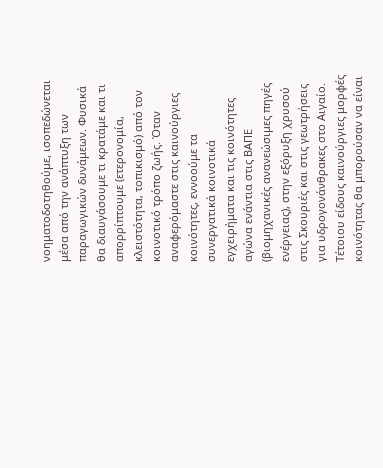νοηματοδοτηθούμε, ισοπεδώνεται μέσα από την ανάπτυξη των παραγωγικών δυνάμεων. Φυσικά θα διαυγάσουμε τι κρατάμε και τι απορρίπτουμε (ετερονομία, κλειστότητα, τοπικισμό) από τον κοινοτικό τρόπο ζωής. Όταν αναφερόμαστε στις καινούργιες κοινότητες, εννοούμε τα συνεργατικά κοινοτικά εγχειρήματα και τις κοινότητες αγώνα ενάντια στις ΒΑΠΕ (βιομηχανικές ανανεώσιμες πηγές ενέργειας), στην εξόρυξη χρυσού στις Σκουριές και στις γεωτρήσεις για υδρογονάνθρακες στο Αιγαίο. Τέτοιου είδους καινούργιες μορφές κοινότητας θα μπορούσαν να είναι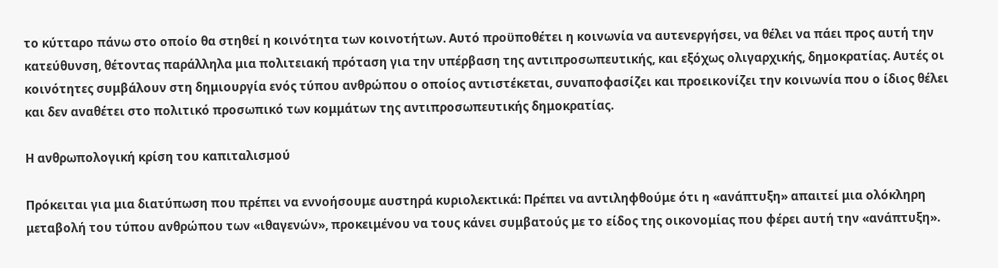το κύτταρο πάνω στο οποίο θα στηθεί η κοινότητα των κοινοτήτων. Αυτό προϋποθέτει η κοινωνία να αυτενεργήσει, να θέλει να πάει προς αυτή την κατεύθυνση, θέτοντας παράλληλα μια πολιτειακή πρόταση για την υπέρβαση της αντιπροσωπευτικής, και εξόχως ολιγαρχικής, δημοκρατίας. Αυτές οι κοινότητες συμβάλουν στη δημιουργία ενός τύπου ανθρώπου ο οποίος αντιστέκεται, συναποφασίζει και προεικονίζει την κοινωνία που ο ίδιος θέλει και δεν αναθέτει στο πολιτικό προσωπικό των κομμάτων της αντιπροσωπευτικής δημοκρατίας.

Η ανθρωπολογική κρίση του καπιταλισμού

Πρόκειται για μια διατύπωση που πρέπει να εννοήσουμε αυστηρά κυριολεκτικά: Πρέπει να αντιληφθούμε ότι η «ανάπτυξη» απαιτεί μια ολόκληρη μεταβολή του τύπου ανθρώπου των «ιθαγενών», προκειμένου να τους κάνει συμβατούς με το είδος της οικονομίας που φέρει αυτή την «ανάπτυξη».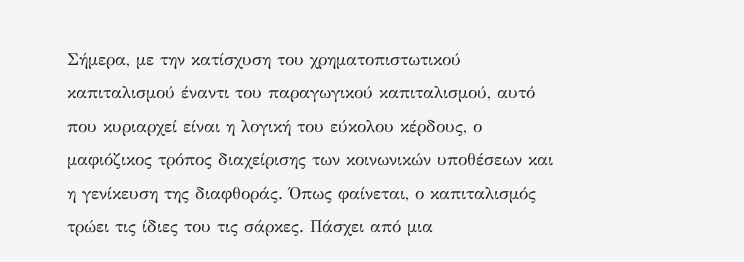Σήμερα, με την κατίσχυση του χρηματοπιστωτικού καπιταλισμού έναντι του παραγωγικού καπιταλισμού, αυτό που κυριαρχεί είναι η λογική του εύκολου κέρδους, ο μαφιόζικος τρόπος διαχείρισης των κοινωνικών υποθέσεων και η γενίκευση της διαφθοράς. Όπως φαίνεται, ο καπιταλισμός τρώει τις ίδιες του τις σάρκες. Πάσχει από μια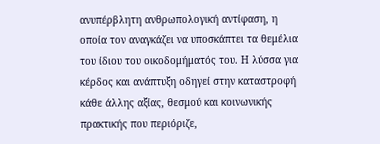ανυπέρβλητη ανθρωπολογική αντίφαση, η οποία τον αναγκάζει να υποσκάπτει τα θεμέλια του ίδιου του οικοδομήματός του. Η λύσσα για κέρδος και ανάπτυξη οδηγεί στην καταστροφή κάθε άλλης αξίας, θεσμού και κοινωνικής πρακτικής που περιόριζε,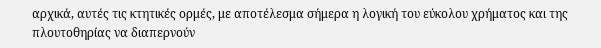αρχικά, αυτές τις κτητικές ορμές, με αποτέλεσμα σήμερα η λογική του εύκολου χρήματος και της πλουτοθηρίας να διαπερνούν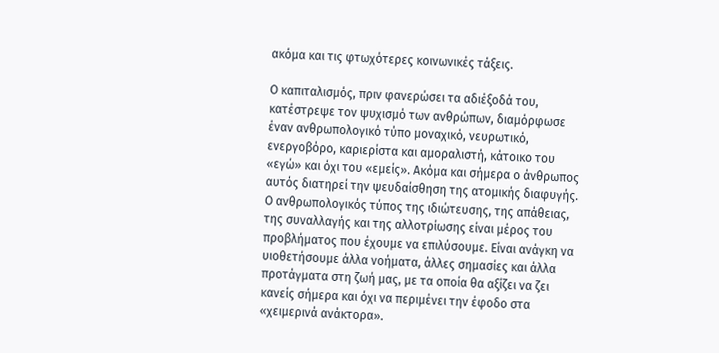ακόμα και τις φτωχότερες κοινωνικές τάξεις.

Ο καπιταλισμός, πριν φανερώσει τα αδιέξοδά του, κατέστρεψε τον ψυχισμό των ανθρώπων, διαμόρφωσε έναν ανθρωπολογικό τύπο μοναχικό, νευρωτικό, ενεργοβόρο, καριερίστα και αμοραλιστή, κάτοικο του «εγώ» και όχι του «εμείς». Ακόμα και σήμερα ο άνθρωπος αυτός διατηρεί την ψευδαίσθηση της ατομικής διαφυγής. Ο ανθρωπολογικός τύπος της ιδιώτευσης, της απάθειας, της συναλλαγής και της αλλοτρίωσης είναι μέρος του προβλήματος που έχουμε να επιλύσουμε. Είναι ανάγκη να υιοθετήσουμε άλλα νοήματα, άλλες σημασίες και άλλα προτάγματα στη ζωή μας, με τα οποία θα αξίζει να ζει κανείς σήμερα και όχι να περιμένει την έφοδο στα «χειμερινά ανάκτορα».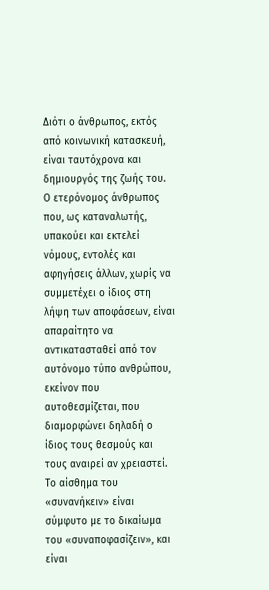Διότι ο άνθρωπος, εκτός από κοινωνική κατασκευή, είναι ταυτόχρονα και δημιουργός της ζωής του. Ο ετερόνομος άνθρωπος που, ως καταναλωτής, υπακούει και εκτελεί νόμους, εντολές και αφηγήσεις άλλων, χωρίς να συμμετέχει ο ίδιος στη λήψη των αποφάσεων, είναι απαραίτητο να αντικατασταθεί από τον αυτόνομο τύπο ανθρώπου, εκείνον που αυτοθεσμίζεται, που διαμορφώνει δηλαδή ο ίδιος τους θεσμούς και τους αναιρεί αν χρειαστεί. Το αίσθημα του «συνανήκειν» είναι σύμφυτο με το δικαίωμα του «συναποφασίζειν», και είναι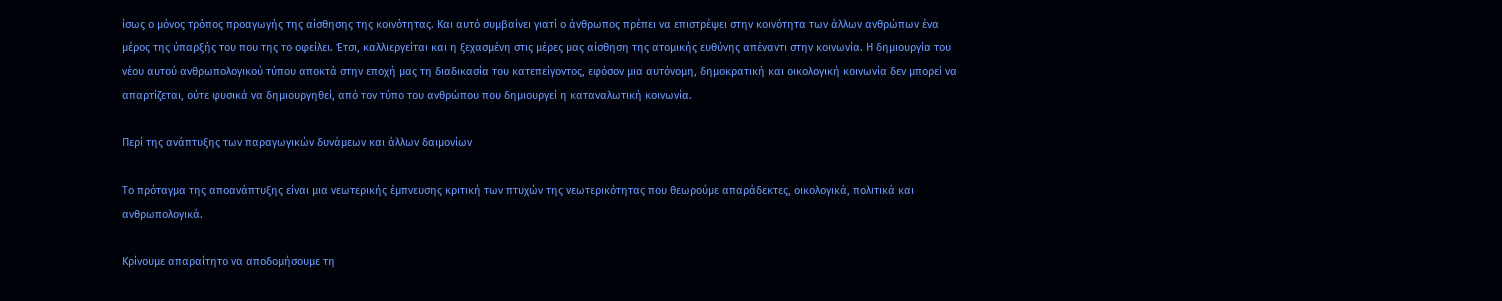ίσως ο μόνος τρόπος προαγωγής της αίσθησης της κοινότητας. Και αυτό συμβαίνει γιατί ο άνθρωπος πρέπει να επιστρέψει στην κοινότητα των άλλων ανθρώπων ένα μέρος της ύπαρξής του που της το οφείλει. Έτσι, καλλιεργείται και η ξεχασμένη στις μέρες μας αίσθηση της ατομικής ευθύνης απέναντι στην κοινωνία. Η δημιουργία του νέου αυτού ανθρωπολογικού τύπου αποκτά στην εποχή μας τη διαδικασία του κατεπείγοντος, εφόσον μια αυτόνομη, δημοκρατική και οικολογική κοινωνία δεν μπορεί να απαρτίζεται, ούτε φυσικά να δημιουργηθεί, από τον τύπο του ανθρώπου που δημιουργεί η καταναλωτική κοινωνία.

Περί της ανάπτυξης των παραγωγικών δυνάμεων και άλλων δαιμονίων

Το πρόταγμα της αποανάπτυξης είναι μια νεωτερικής έμπνευσης κριτική των πτυχών της νεωτερικότητας που θεωρούμε απαράδεκτες, οικολογικά, πολιτικά και ανθρωπολογικά.

Κρίνουμε απαραίτητο να αποδομήσουμε τη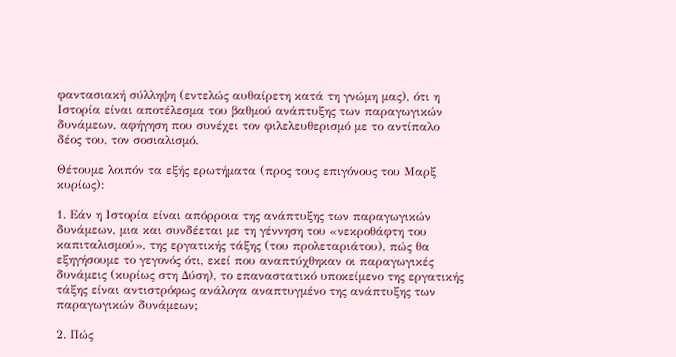φαντασιακή σύλληψη (εντελώς αυθαίρετη κατά τη γνώμη μας), ότι η Ιστορία είναι αποτέλεσμα του βαθμού ανάπτυξης των παραγωγικών δυνάμεων, αφήγηση που συνέχει τον φιλελευθερισμό με το αντίπαλο δέος του, τον σοσιαλισμό.

Θέτουμε λοιπόν τα εξής ερωτήματα (προς τους επιγόνους του Μαρξ κυρίως):

1. Εάν η Ιστορία είναι απόρροια της ανάπτυξης των παραγωγικών δυνάμεων, μια και συνδέεται με τη γέννηση του «νεκροθάφτη του καπιταλισμού», της εργατικής τάξης (του προλεταριάτου), πώς θα εξηγήσουμε το γεγονός ότι, εκεί που αναπτύχθηκαν οι παραγωγικές δυνάμεις (κυρίως στη Δύση), το επαναστατικό υποκείμενο της εργατικής τάξης είναι αντιστρόφως ανάλογα αναπτυγμένο της ανάπτυξης των παραγωγικών δυνάμεων;

2. Πώς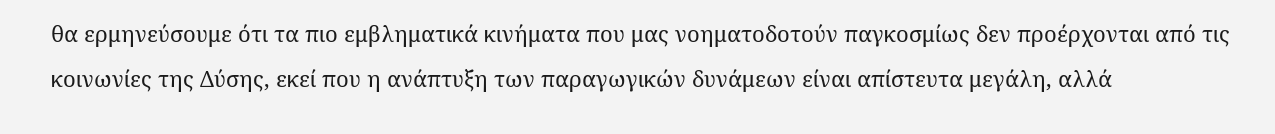θα ερμηνεύσουμε ότι τα πιο εμβληματικά κινήματα που μας νοηματοδοτούν παγκοσμίως δεν προέρχονται από τις κοινωνίες της Δύσης, εκεί που η ανάπτυξη των παραγωγικών δυνάμεων είναι απίστευτα μεγάλη, αλλά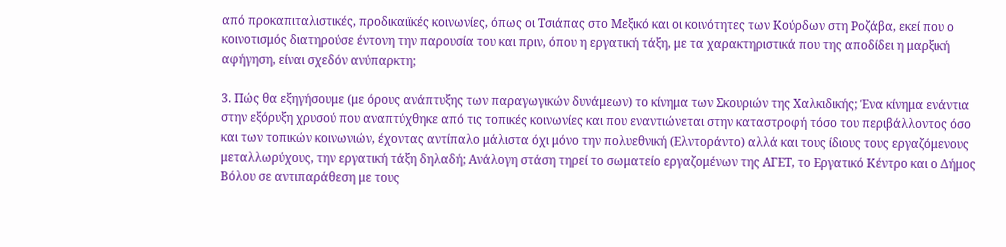από προκαπιταλιστικές, προδικαιϊκές κοινωνίες, όπως οι Τσιάπας στο Μεξικό και οι κοινότητες των Κούρδων στη Ροζάβα, εκεί που ο κοινοτισμός διατηρούσε έντονη την παρουσία του και πριν, όπου η εργατική τάξη, με τα χαρακτηριστικά που της αποδίδει η μαρξική αφήγηση, είναι σχεδόν ανύπαρκτη;

3. Πώς θα εξηγήσουμε (με όρους ανάπτυξης των παραγωγικών δυνάμεων) το κίνημα των Σκουριών της Χαλκιδικής; Ένα κίνημα ενάντια στην εξόρυξη χρυσού που αναπτύχθηκε από τις τοπικές κοινωνίες και που εναντιώνεται στην καταστροφή τόσο του περιβάλλοντος όσο και των τοπικών κοινωνιών, έχοντας αντίπαλο μάλιστα όχι μόνο την πολυεθνική (Ελντοράντο) αλλά και τους ίδιους τους εργαζόμενους μεταλλωρύχους, την εργατική τάξη δηλαδή; Ανάλογη στάση τηρεί το σωματείο εργαζομένων της ΑΓΕΤ, το Εργατικό Κέντρο και ο Δήμος Βόλου σε αντιπαράθεση με τους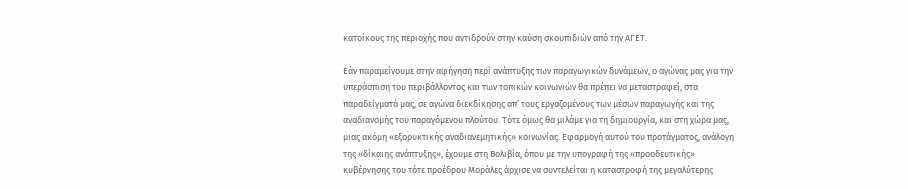κατοίκους της περιοχής που αντιδρούν στην καύση σκουπιδιών από την ΑΓΕΤ.

Εάν παραμείνουμε στην αφήγηση περί ανάπτυξης των παραγωγικών δυνάμεων, ο αγώνας μας για την υπεράσπιση του περιβάλλοντος και των τοπικών κοινωνιών θα πρέπει να μεταστραφεί, στα παραδείγματά μας, σε αγώνα διεκδίκησης απ’ τους εργαζομένους των μέσων παραγωγής και της αναδιανομής του παραγόμενου πλούτου. Τότε όμως θα μιλάμε για τη δημιουργία, και στη χώρα μας, μιας ακόμη «εξορυκτικής αναδιανεμητικής» κοινωνίας. Εφαρμογή αυτού του προτάγματος, ανάλογη της «δίκαιης ανάπτυξης», έχουμε στη Βολιβία, όπου με την υπογραφή της «προοδευτικής» κυβέρνησης του τότε προέδρου Μοράλες άρχισε να συντελείται η καταστροφή της μεγαλύτερης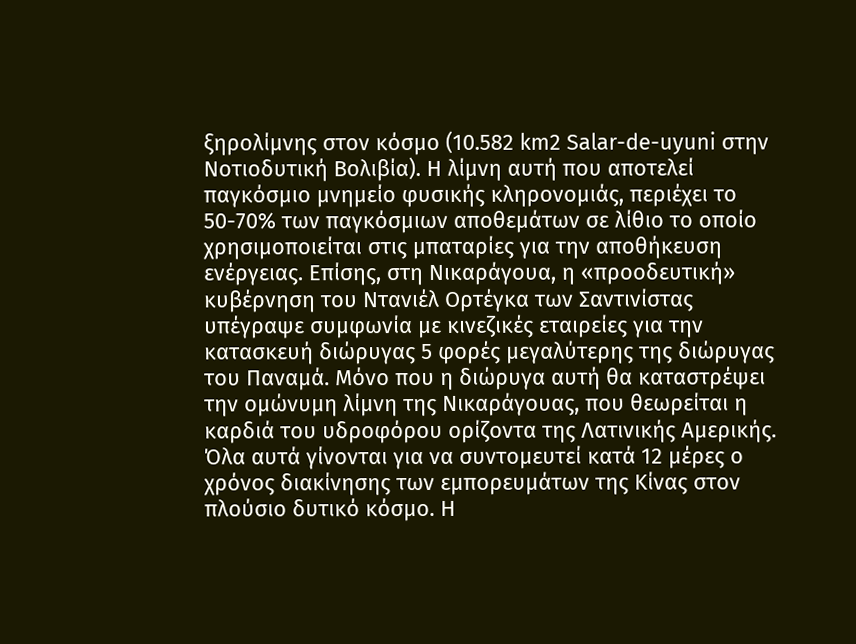ξηρολίμνης στον κόσμο (10.582 km2 Salar-de-uyuni στην Νοτιοδυτική Βολιβία). Η λίμνη αυτή που αποτελεί παγκόσμιο μνημείο φυσικής κληρονομιάς, περιέχει το 50-70% των παγκόσμιων αποθεμάτων σε λίθιο το οποίο χρησιμοποιείται στις μπαταρίες για την αποθήκευση ενέργειας. Επίσης, στη Νικαράγουα, η «προοδευτική» κυβέρνηση του Ντανιέλ Ορτέγκα των Σαντινίστας υπέγραψε συμφωνία με κινεζικές εταιρείες για την κατασκευή διώρυγας 5 φορές μεγαλύτερης της διώρυγας του Παναμά. Μόνο που η διώρυγα αυτή θα καταστρέψει την ομώνυμη λίμνη της Νικαράγουας, που θεωρείται η καρδιά του υδροφόρου ορίζοντα της Λατινικής Αμερικής. Όλα αυτά γίνονται για να συντομευτεί κατά 12 μέρες ο χρόνος διακίνησης των εμπορευμάτων της Κίνας στον πλούσιο δυτικό κόσμο. Η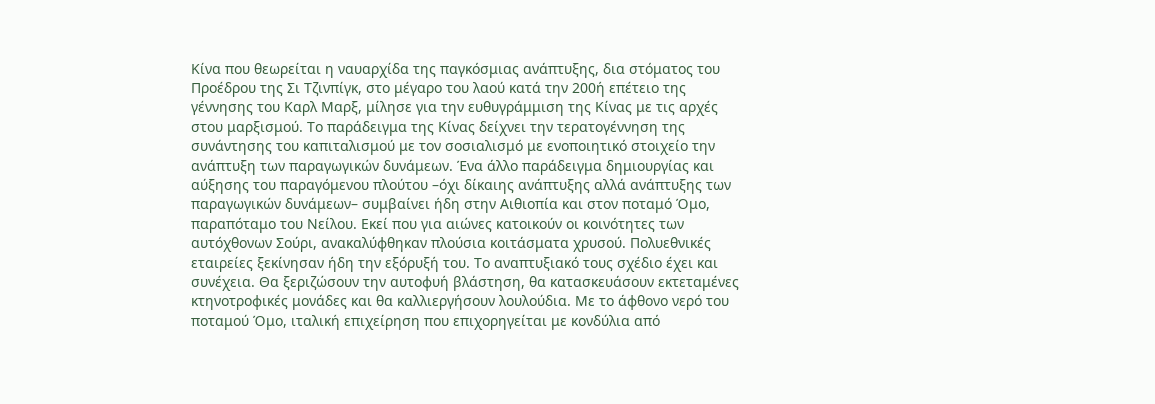Κίνα που θεωρείται η ναυαρχίδα της παγκόσμιας ανάπτυξης, δια στόματος του Προέδρου της Σι Τζινπίγκ, στο μέγαρο του λαού κατά την 200ή επέτειο της γέννησης του Καρλ Μαρξ, μίλησε για την ευθυγράμμιση της Κίνας με τις αρχές στου μαρξισμού. Το παράδειγμα της Κίνας δείχνει την τερατογέννηση της συνάντησης του καπιταλισμού με τον σοσιαλισμό με ενοποιητικό στοιχείο την ανάπτυξη των παραγωγικών δυνάμεων. Ένα άλλο παράδειγμα δημιουργίας και αύξησης του παραγόμενου πλούτου –όχι δίκαιης ανάπτυξης αλλά ανάπτυξης των παραγωγικών δυνάμεων– συμβαίνει ήδη στην Αιθιοπία και στον ποταμό Όμο, παραπόταμο του Νείλου. Εκεί που για αιώνες κατοικούν οι κοινότητες των αυτόχθονων Σούρι, ανακαλύφθηκαν πλούσια κοιτάσματα χρυσού. Πολυεθνικές εταιρείες ξεκίνησαν ήδη την εξόρυξή του. Το αναπτυξιακό τους σχέδιο έχει και συνέχεια. Θα ξεριζώσουν την αυτοφυή βλάστηση, θα κατασκευάσουν εκτεταμένες κτηνοτροφικές μονάδες και θα καλλιεργήσουν λουλούδια. Με το άφθονο νερό του ποταμού Όμο, ιταλική επιχείρηση που επιχορηγείται με κονδύλια από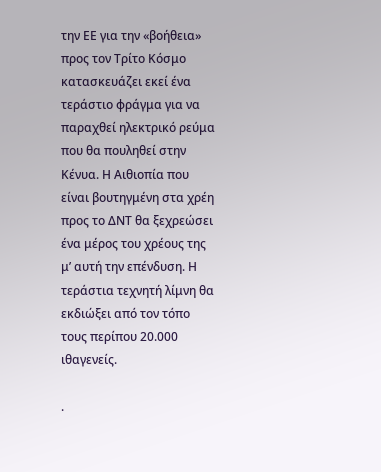την ΕΕ για την «βοήθεια» προς τον Τρίτο Κόσμο κατασκευάζει εκεί ένα τεράστιο φράγμα για να παραχθεί ηλεκτρικό ρεύμα που θα πουληθεί στην Κένυα. Η Αιθιοπία που είναι βουτηγμένη στα χρέη προς το ΔΝΤ θα ξεχρεώσει ένα μέρος του χρέους της μ’ αυτή την επένδυση. Η τεράστια τεχνητή λίμνη θα εκδιώξει από τον τόπο τους περίπου 20.000 ιθαγενείς.

.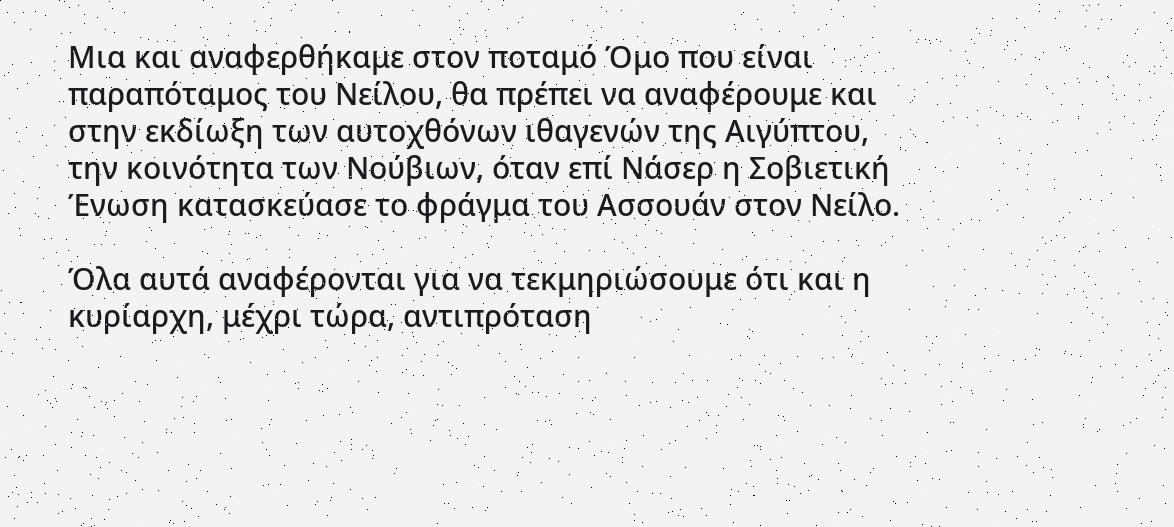Μια και αναφερθήκαμε στον ποταμό Όμο που είναι παραπόταμος του Νείλου, θα πρέπει να αναφέρουμε και στην εκδίωξη των αυτοχθόνων ιθαγενών της Αιγύπτου, την κοινότητα των Νούβιων, όταν επί Νάσερ η Σοβιετική Ένωση κατασκεύασε το φράγμα του Ασσουάν στον Νείλο.

Όλα αυτά αναφέρονται για να τεκμηριώσουμε ότι και η κυρίαρχη, μέχρι τώρα, αντιπρόταση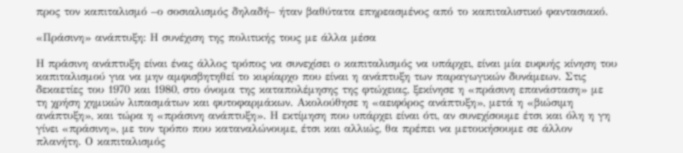προς τον καπιταλισμό –ο σοσιαλισμός δηλαδή– ήταν βαθύτατα επηρεασμένος από το καπιταλιστικό φαντασιακό.

«Πράσινη» ανάπτυξη: Η συνέχιση της πολιτικής τους με άλλα μέσα

Η πράσινη ανάπτυξη είναι ένας άλλος τρόπος να συνεχίσει ο καπιταλισμός να υπάρχει, είναι μία ευφυής κίνηση του καπιταλισμού για να μην αμφισβητηθεί το κυρίαρχο που είναι η ανάπτυξη των παραγωγικών δυνάμεων. Στις δεκαετίες του 1970 και 1980, στο όνομα της καταπολέμησης της φτώχειας, ξεκίνησε η «πράσινη επανάσταση» με τη χρήση χημικών λιπασμάτων και φυτοφαρμάκων. Ακολούθησε η «αειφόρος ανάπτυξη», μετά η «βιώσιμη ανάπτυξη», και τώρα η «πράσινη ανάπτυξη». Η εκτίμηση που υπάρχει είναι ότι, αν συνεχίσουμε έτσι και όλη η γη γίνει «πράσινη», με τον τρόπο που καταναλώνουμε, έτσι και αλλιώς, θα πρέπει να μετοικήσουμε σε άλλον πλανήτη. Ο καπιταλισμός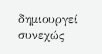δημιουργεί συνεχώς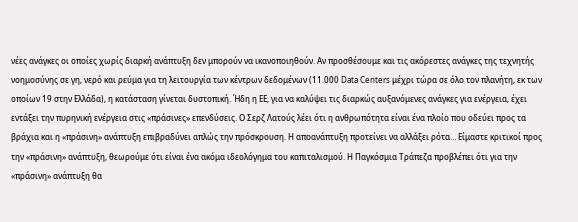νέες ανάγκες οι οποίες χωρίς διαρκή ανάπτυξη δεν μπορούν να ικανοποιηθούν. Αν προσθέσουμε και τις ακόρεστες ανάγκες της τεχνητής νοημοσύνης σε γη, νερό και ρεύμα για τη λειτουργία των κέντρων δεδομένων (11.000 Data Centers μέχρι τώρα σε όλο τον πλανήτη, εκ των οποίων 19 στην Ελλάδα), η κατάσταση γίνεται δυστοπική. Ήδη η ΕΕ, για να καλύψει τις διαρκώς αυξανόμενες ανάγκες για ενέργεια, έχει εντάξει την πυρηνική ενέργεια στις «πράσινες» επενδύσεις. Ο Σερζ Λατούς λέει ότι η ανθρωπότητα είναι ένα πλοίο που οδεύει προς τα βράχια και η «πράσινη» ανάπτυξη επιβραδύνει απλώς την πρόσκρουση. Η αποανάπτυξη προτείνει να αλλάξει ρότα… Είμαστε κριτικοί προς την «πράσινη» ανάπτυξη, θεωρούμε ότι είναι ένα ακόμα ιδεολόγημα του καπιταλισμού. Η Παγκόσμια Τράπεζα προβλέπει ότι για την «πράσινη» ανάπτυξη θα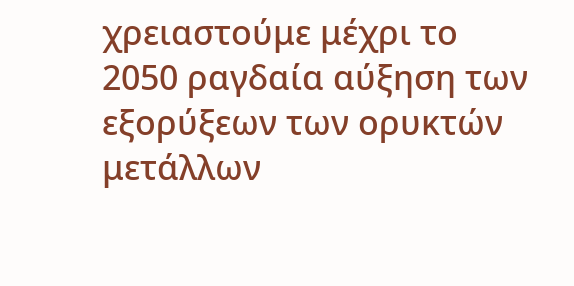χρειαστούμε μέχρι το 2050 ραγδαία αύξηση των εξορύξεων των ορυκτών μετάλλων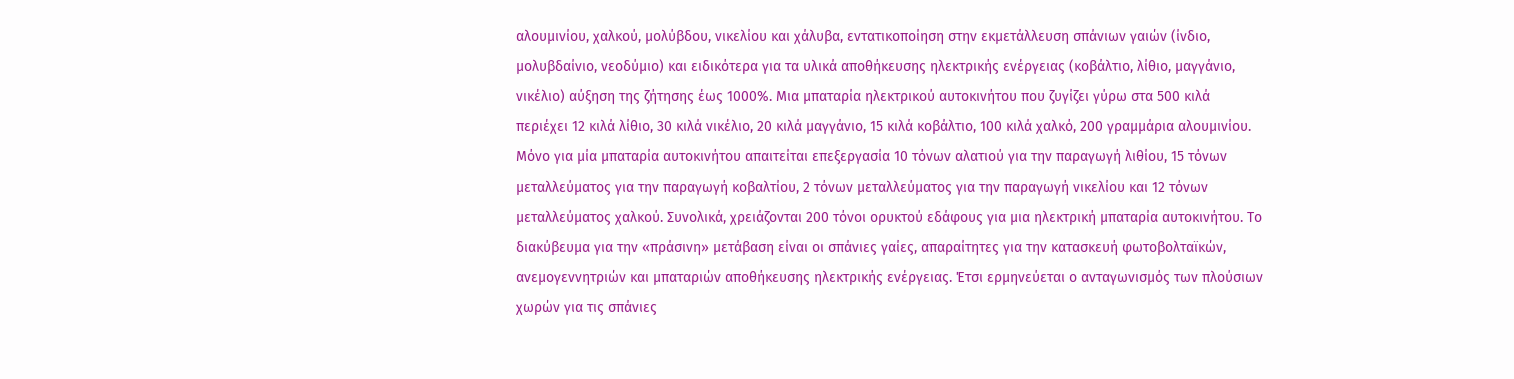αλουμινίου, χαλκού, μολύβδου, νικελίου και χάλυβα, εντατικοποίηση στην εκμετάλλευση σπάνιων γαιών (ίνδιο, μολυβδαίνιο, νεοδύμιο) και ειδικότερα για τα υλικά αποθήκευσης ηλεκτρικής ενέργειας (κοβάλτιο, λίθιο, μαγγάνιο, νικέλιο) αύξηση της ζήτησης έως 1000%. Μια μπαταρία ηλεκτρικού αυτοκινήτου που ζυγίζει γύρω στα 500 κιλά περιέχει 12 κιλά λίθιο, 30 κιλά νικέλιο, 20 κιλά μαγγάνιο, 15 κιλά κοβάλτιο, 100 κιλά χαλκό, 200 γραμμάρια αλουμινίου. Μόνο για μία μπαταρία αυτοκινήτου απαιτείται επεξεργασία 10 τόνων αλατιού για την παραγωγή λιθίου, 15 τόνων μεταλλεύματος για την παραγωγή κοβαλτίου, 2 τόνων μεταλλεύματος για την παραγωγή νικελίου και 12 τόνων μεταλλεύματος χαλκού. Συνολικά, χρειάζονται 200 τόνοι ορυκτού εδάφους για μια ηλεκτρική μπαταρία αυτοκινήτου. Το διακύβευμα για την «πράσινη» μετάβαση είναι οι σπάνιες γαίες, απαραίτητες για την κατασκευή φωτοβολταϊκών, ανεμογεννητριών και μπαταριών αποθήκευσης ηλεκτρικής ενέργειας. Έτσι ερμηνεύεται ο ανταγωνισμός των πλούσιων χωρών για τις σπάνιες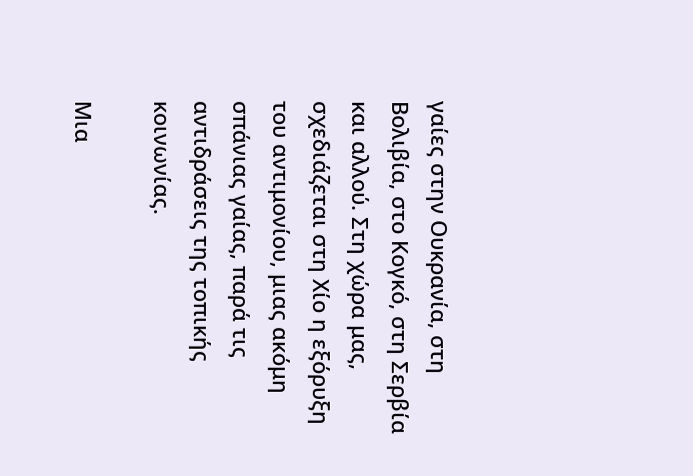γαίες στην Ουκρανία, στη Βολιβία, στο Κογκό, στη Σερβία και αλλού. Στη χώρα μας, σχεδιάζεται στη Χίο η εξόρυξη του αντιμονίου, μιας ακόμη σπάνιας γαίας, παρά τις αντιδράσεις της τοπικής κοινωνίας.

Μια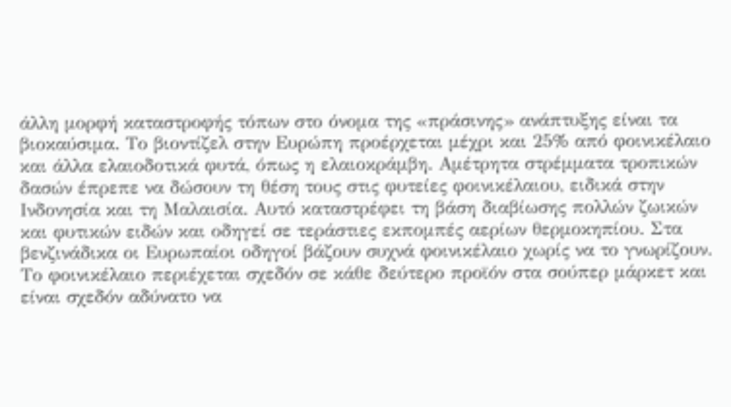άλλη μορφή καταστροφής τόπων στο όνομα της «πράσινης» ανάπτυξης είναι τα βιοκαύσιμα. Το βιοντίζελ στην Ευρώπη προέρχεται μέχρι και 25% από φοινικέλαιο και άλλα ελαιοδοτικά φυτά, όπως η ελαιοκράμβη. Αμέτρητα στρέμματα τροπικών δασών έπρεπε να δώσουν τη θέση τους στις φυτείες φοινικέλαιου, ειδικά στην Ινδονησία και τη Μαλαισία. Αυτό καταστρέφει τη βάση διαβίωσης πολλών ζωικών και φυτικών ειδών και οδηγεί σε τεράστιες εκπομπές αερίων θερμοκηπίου. Στα βενζινάδικα οι Ευρωπαίοι οδηγοί βάζουν συχνά φοινικέλαιο χωρίς να το γνωρίζουν. Το φοινικέλαιο περιέχεται σχεδόν σε κάθε δεύτερο προϊόν στα σούπερ μάρκετ και είναι σχεδόν αδύνατο να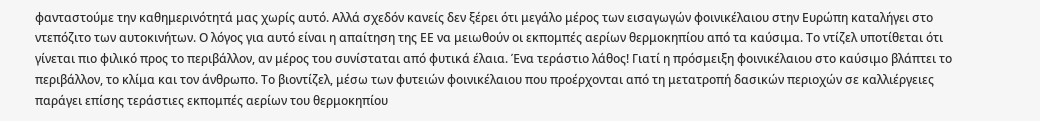φανταστούμε την καθημερινότητά μας χωρίς αυτό. Αλλά σχεδόν κανείς δεν ξέρει ότι μεγάλο μέρος των εισαγωγών φοινικέλαιου στην Ευρώπη καταλήγει στο ντεπόζιτο των αυτοκινήτων. Ο λόγος για αυτό είναι η απαίτηση της ΕΕ να μειωθούν οι εκπομπές αερίων θερμοκηπίου από τα καύσιμα. Το ντίζελ υποτίθεται ότι γίνεται πιο φιλικό προς το περιβάλλον, αν μέρος του συνίσταται από φυτικά έλαια. Ένα τεράστιο λάθος! Γιατί η πρόσμειξη φοινικέλαιου στο καύσιμο βλάπτει το περιβάλλον, το κλίμα και τον άνθρωπο. Το βιοντίζελ, μέσω των φυτειών φοινικέλαιου που προέρχονται από τη μετατροπή δασικών περιοχών σε καλλιέργειες παράγει επίσης τεράστιες εκπομπές αερίων του θερμοκηπίου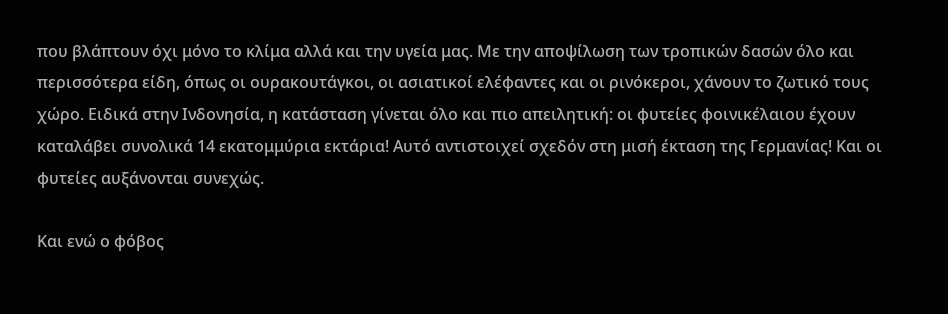που βλάπτουν όχι μόνο το κλίμα αλλά και την υγεία μας. Με την αποψίλωση των τροπικών δασών όλο και περισσότερα είδη, όπως οι ουρακουτάγκοι, οι ασιατικοί ελέφαντες και οι ρινόκεροι, χάνουν το ζωτικό τους χώρο. Ειδικά στην Ινδονησία, η κατάσταση γίνεται όλο και πιο απειλητική: οι φυτείες φοινικέλαιου έχουν καταλάβει συνολικά 14 εκατομμύρια εκτάρια! Αυτό αντιστοιχεί σχεδόν στη μισή έκταση της Γερμανίας! Και οι φυτείες αυξάνονται συνεχώς.

Και ενώ ο φόβος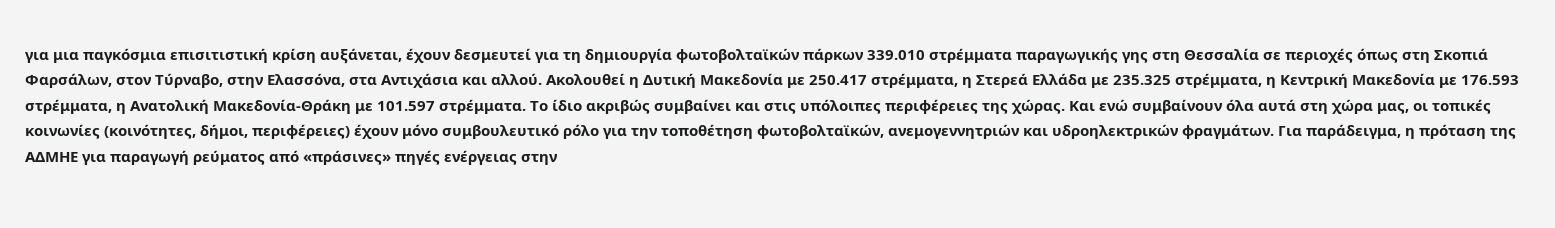για μια παγκόσμια επισιτιστική κρίση αυξάνεται, έχουν δεσμευτεί για τη δημιουργία φωτοβολταϊκών πάρκων 339.010 στρέμματα παραγωγικής γης στη Θεσσαλία σε περιοχές όπως στη Σκοπιά Φαρσάλων, στον Τύρναβο, στην Ελασσόνα, στα Αντιχάσια και αλλού. Ακολουθεί η Δυτική Μακεδονία με 250.417 στρέμματα, η Στερεά Ελλάδα με 235.325 στρέμματα, η Κεντρική Μακεδονία με 176.593 στρέμματα, η Ανατολική Μακεδονία-Θράκη με 101.597 στρέμματα. Το ίδιο ακριβώς συμβαίνει και στις υπόλοιπες περιφέρειες της χώρας. Και ενώ συμβαίνουν όλα αυτά στη χώρα μας, οι τοπικές κοινωνίες (κοινότητες, δήμοι, περιφέρειες) έχουν μόνο συμβουλευτικό ρόλο για την τοποθέτηση φωτοβολταϊκών, ανεμογεννητριών και υδροηλεκτρικών φραγμάτων. Για παράδειγμα, η πρόταση της ΑΔΜΗΕ για παραγωγή ρεύματος από «πράσινες» πηγές ενέργειας στην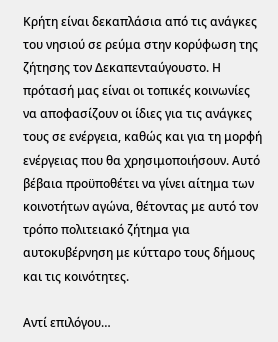Κρήτη είναι δεκαπλάσια από τις ανάγκες του νησιού σε ρεύμα στην κορύφωση της ζήτησης τον Δεκαπενταύγουστο. Η πρότασή μας είναι οι τοπικές κοινωνίες να αποφασίζουν οι ίδιες για τις ανάγκες τους σε ενέργεια, καθώς και για τη μορφή ενέργειας που θα χρησιμοποιήσουν. Αυτό βέβαια προϋποθέτει να γίνει αίτημα των κοινοτήτων αγώνα, θέτοντας με αυτό τον τρόπο πολιτειακό ζήτημα για αυτοκυβέρνηση με κύτταρο τους δήμους και τις κοινότητες.

Αντί επιλόγου…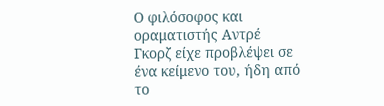Ο φιλόσοφος και οραματιστής Αντρέ Γκορζ είχε προβλέψει σε ένα κείμενο του, ήδη από το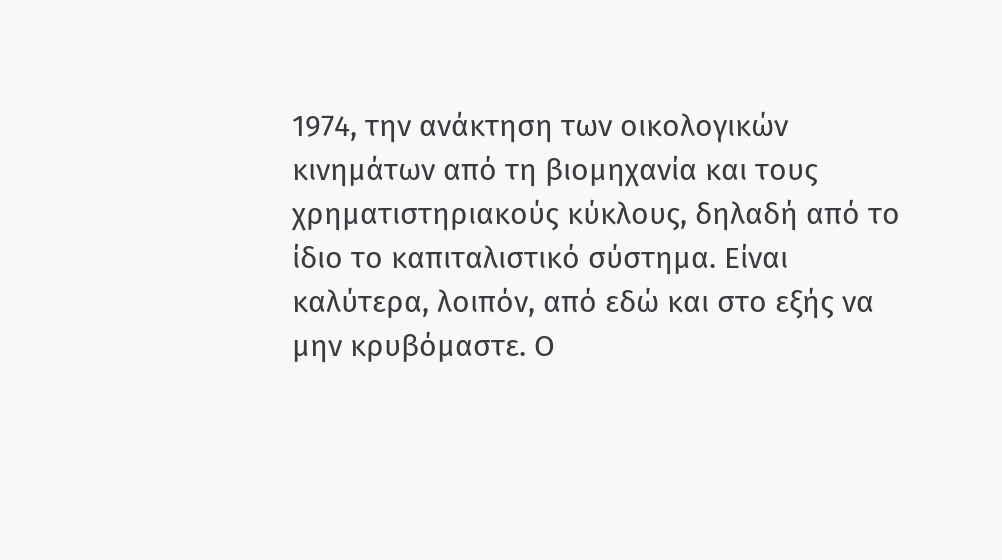1974, την ανάκτηση των οικολογικών κινημάτων από τη βιομηχανία και τους χρηματιστηριακούς κύκλους, δηλαδή από το ίδιο το καπιταλιστικό σύστημα. Είναι καλύτερα, λοιπόν, από εδώ και στο εξής να μην κρυβόμαστε. Ο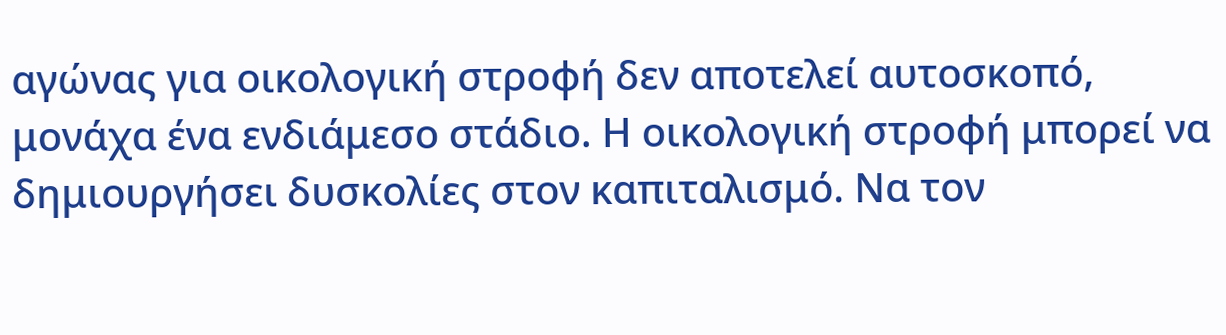αγώνας για οικολογική στροφή δεν αποτελεί αυτοσκοπό, μονάχα ένα ενδιάμεσο στάδιο. Η οικολογική στροφή μπορεί να δημιουργήσει δυσκολίες στον καπιταλισμό. Να τον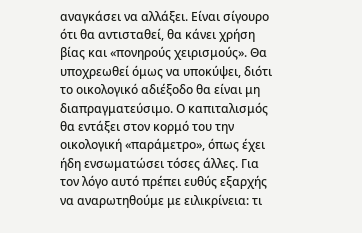αναγκάσει να αλλάξει. Είναι σίγουρο ότι θα αντισταθεί, θα κάνει χρήση βίας και «πονηρούς χειρισμούς». Θα υποχρεωθεί όμως να υποκύψει, διότι το οικολογικό αδιέξοδο θα είναι μη διαπραγματεύσιμο. Ο καπιταλισμός θα εντάξει στον κορμό του την οικολογική «παράμετρο», όπως έχει ήδη ενσωματώσει τόσες άλλες. Για τον λόγο αυτό πρέπει ευθύς εξαρχής να αναρωτηθούμε με ειλικρίνεια: τι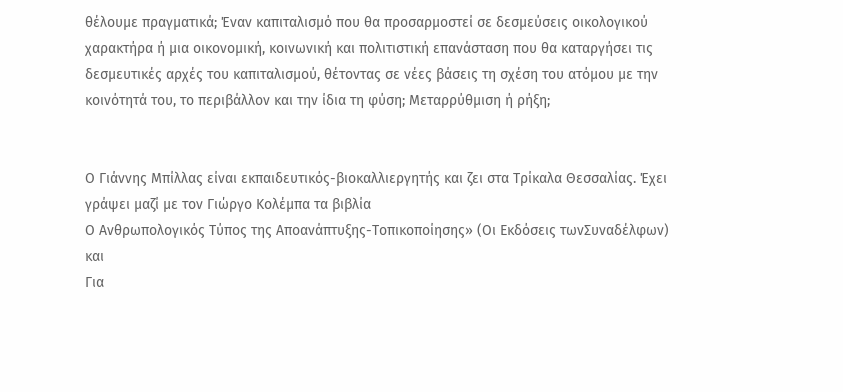θέλουμε πραγματικά; Έναν καπιταλισμό που θα προσαρμοστεί σε δεσμεύσεις οικολογικού χαρακτήρα ή μια οικονομική, κοινωνική και πολιτιστική επανάσταση που θα καταργήσει τις δεσμευτικές αρχές του καπιταλισμού, θέτοντας σε νέες βάσεις τη σχέση του ατόμου με την κοινότητά του, το περιβάλλον και την ίδια τη φύση; Μεταρρύθμιση ή ρήξη;


Ο Γιάννης Μπίλλας είναι εκπαιδευτικός-βιοκαλλιεργητής και ζει στα Τρίκαλα Θεσσαλίας. Έχει γράψει μαζί με τον Γιώργο Κολέμπα τα βιβλία
Ο Ανθρωπολογικός Τύπος της Αποανάπτυξης-Τοπικοποίησης» (Οι Εκδόσεις τωνΣυναδέλφων)
και
Για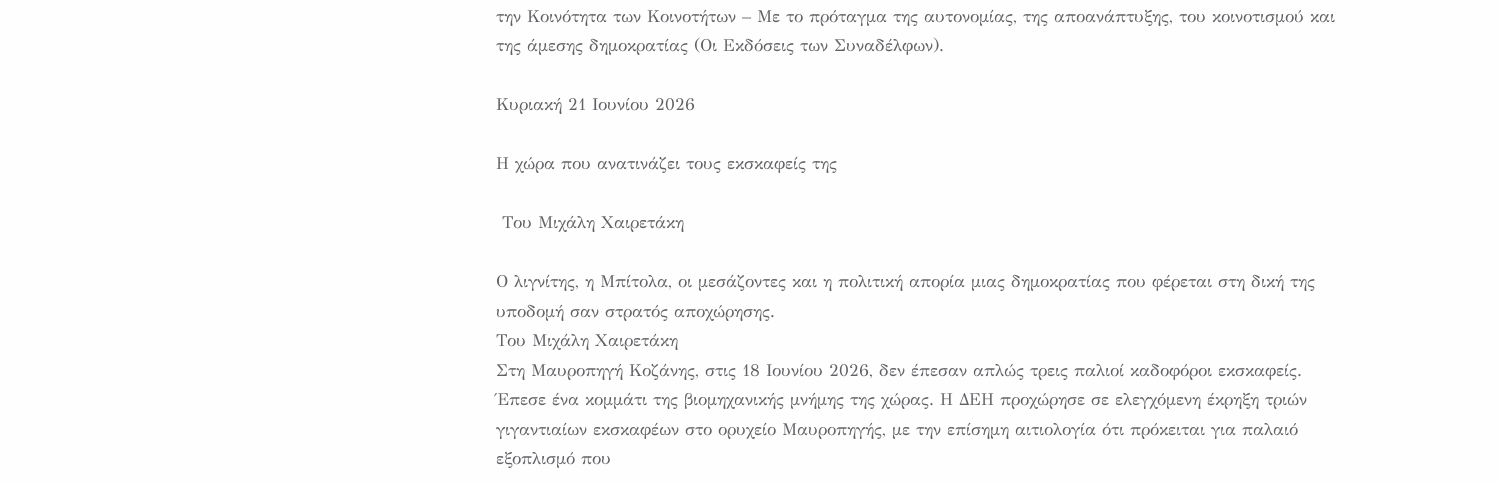την Κοινότητα των Κοινοτήτων – Με το πρόταγμα της αυτονομίας, της αποανάπτυξης, του κοινοτισμού και της άμεσης δημοκρατίας (Οι Εκδόσεις των Συναδέλφων).

Κυριακή 21 Ιουνίου 2026

Η χώρα που ανατινάζει τους εκσκαφείς της

 Του Μιχάλη Χαιρετάκη

Ο λιγνίτης, η Μπίτολα, οι μεσάζοντες και η πολιτική απορία μιας δημοκρατίας που φέρεται στη δική της υποδομή σαν στρατός αποχώρησης.
Του Μιχάλη Χαιρετάκη
Στη Μαυροπηγή Κοζάνης, στις 18 Ιουνίου 2026, δεν έπεσαν απλώς τρεις παλιοί καδοφόροι εκσκαφείς. Έπεσε ένα κομμάτι της βιομηχανικής μνήμης της χώρας. Η ΔΕΗ προχώρησε σε ελεγχόμενη έκρηξη τριών γιγαντιαίων εκσκαφέων στο ορυχείο Μαυροπηγής, με την επίσημη αιτιολογία ότι πρόκειται για παλαιό εξοπλισμό που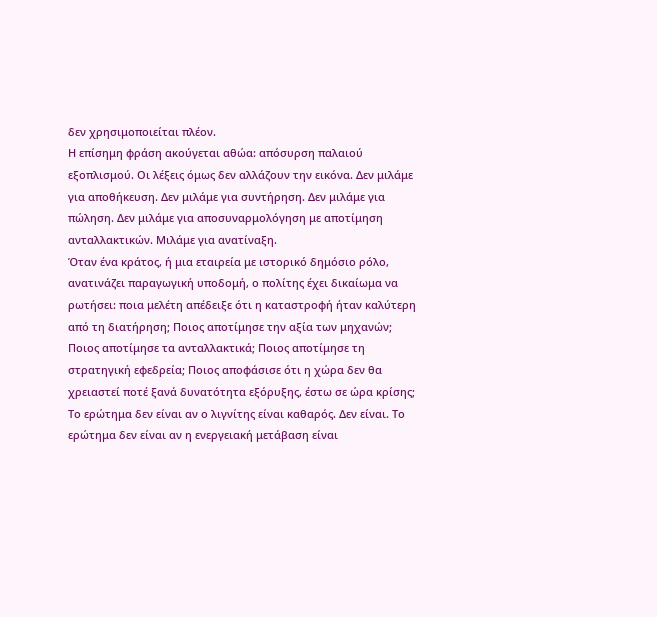δεν χρησιμοποιείται πλέον.
Η επίσημη φράση ακούγεται αθώα: απόσυρση παλαιού εξοπλισμού. Οι λέξεις όμως δεν αλλάζουν την εικόνα. Δεν μιλάμε για αποθήκευση. Δεν μιλάμε για συντήρηση. Δεν μιλάμε για πώληση. Δεν μιλάμε για αποσυναρμολόγηση με αποτίμηση ανταλλακτικών. Μιλάμε για ανατίναξη.
Όταν ένα κράτος, ή μια εταιρεία με ιστορικό δημόσιο ρόλο, ανατινάζει παραγωγική υποδομή, ο πολίτης έχει δικαίωμα να ρωτήσει: ποια μελέτη απέδειξε ότι η καταστροφή ήταν καλύτερη από τη διατήρηση; Ποιος αποτίμησε την αξία των μηχανών; Ποιος αποτίμησε τα ανταλλακτικά; Ποιος αποτίμησε τη στρατηγική εφεδρεία; Ποιος αποφάσισε ότι η χώρα δεν θα χρειαστεί ποτέ ξανά δυνατότητα εξόρυξης, έστω σε ώρα κρίσης;
Το ερώτημα δεν είναι αν ο λιγνίτης είναι καθαρός. Δεν είναι. Το ερώτημα δεν είναι αν η ενεργειακή μετάβαση είναι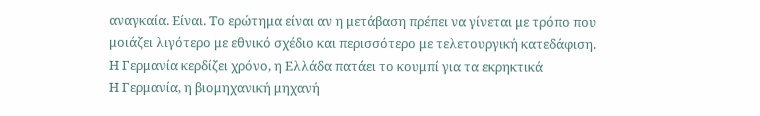αναγκαία. Είναι. Το ερώτημα είναι αν η μετάβαση πρέπει να γίνεται με τρόπο που μοιάζει λιγότερο με εθνικό σχέδιο και περισσότερο με τελετουργική κατεδάφιση.
Η Γερμανία κερδίζει χρόνο, η Ελλάδα πατάει το κουμπί για τα εκρηκτικά
Η Γερμανία, η βιομηχανική μηχανή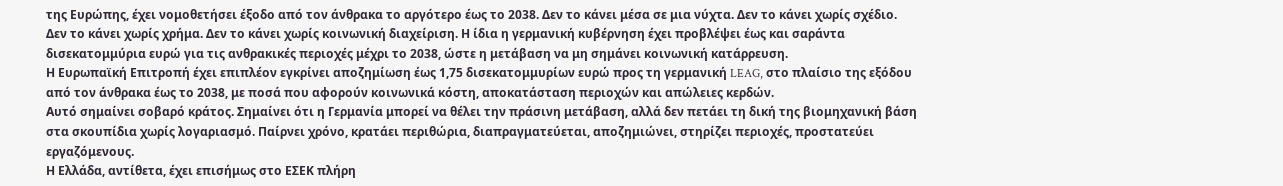της Ευρώπης, έχει νομοθετήσει έξοδο από τον άνθρακα το αργότερο έως το 2038. Δεν το κάνει μέσα σε μια νύχτα. Δεν το κάνει χωρίς σχέδιο. Δεν το κάνει χωρίς χρήμα. Δεν το κάνει χωρίς κοινωνική διαχείριση. Η ίδια η γερμανική κυβέρνηση έχει προβλέψει έως και σαράντα δισεκατομμύρια ευρώ για τις ανθρακικές περιοχές μέχρι το 2038, ώστε η μετάβαση να μη σημάνει κοινωνική κατάρρευση.
Η Ευρωπαϊκή Επιτροπή έχει επιπλέον εγκρίνει αποζημίωση έως 1,75 δισεκατομμυρίων ευρώ προς τη γερμανική LEAG, στο πλαίσιο της εξόδου από τον άνθρακα έως το 2038, με ποσά που αφορούν κοινωνικά κόστη, αποκατάσταση περιοχών και απώλειες κερδών.
Αυτό σημαίνει σοβαρό κράτος. Σημαίνει ότι η Γερμανία μπορεί να θέλει την πράσινη μετάβαση, αλλά δεν πετάει τη δική της βιομηχανική βάση στα σκουπίδια χωρίς λογαριασμό. Παίρνει χρόνο, κρατάει περιθώρια, διαπραγματεύεται, αποζημιώνει, στηρίζει περιοχές, προστατεύει εργαζόμενους.
Η Ελλάδα, αντίθετα, έχει επισήμως στο ΕΣΕΚ πλήρη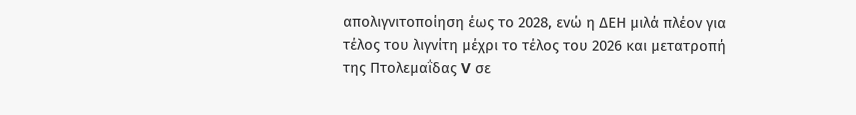απολιγνιτοποίηση έως το 2028, ενώ η ΔΕΗ μιλά πλέον για τέλος του λιγνίτη μέχρι το τέλος του 2026 και μετατροπή της Πτολεμαΐδας V σε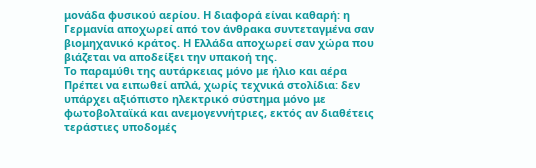μονάδα φυσικού αερίου. Η διαφορά είναι καθαρή: η Γερμανία αποχωρεί από τον άνθρακα συντεταγμένα σαν βιομηχανικό κράτος. Η Ελλάδα αποχωρεί σαν χώρα που βιάζεται να αποδείξει την υπακοή της.
Το παραμύθι της αυτάρκειας μόνο με ήλιο και αέρα
Πρέπει να ειπωθεί απλά, χωρίς τεχνικά στολίδια: δεν υπάρχει αξιόπιστο ηλεκτρικό σύστημα μόνο με φωτοβολταϊκά και ανεμογεννήτριες, εκτός αν διαθέτεις τεράστιες υποδομές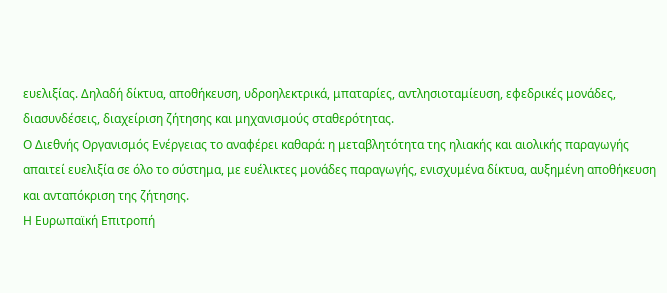ευελιξίας. Δηλαδή δίκτυα, αποθήκευση, υδροηλεκτρικά, μπαταρίες, αντλησιοταμίευση, εφεδρικές μονάδες, διασυνδέσεις, διαχείριση ζήτησης και μηχανισμούς σταθερότητας.
Ο Διεθνής Οργανισμός Ενέργειας το αναφέρει καθαρά: η μεταβλητότητα της ηλιακής και αιολικής παραγωγής απαιτεί ευελιξία σε όλο το σύστημα, με ευέλικτες μονάδες παραγωγής, ενισχυμένα δίκτυα, αυξημένη αποθήκευση και ανταπόκριση της ζήτησης.
Η Ευρωπαϊκή Επιτροπή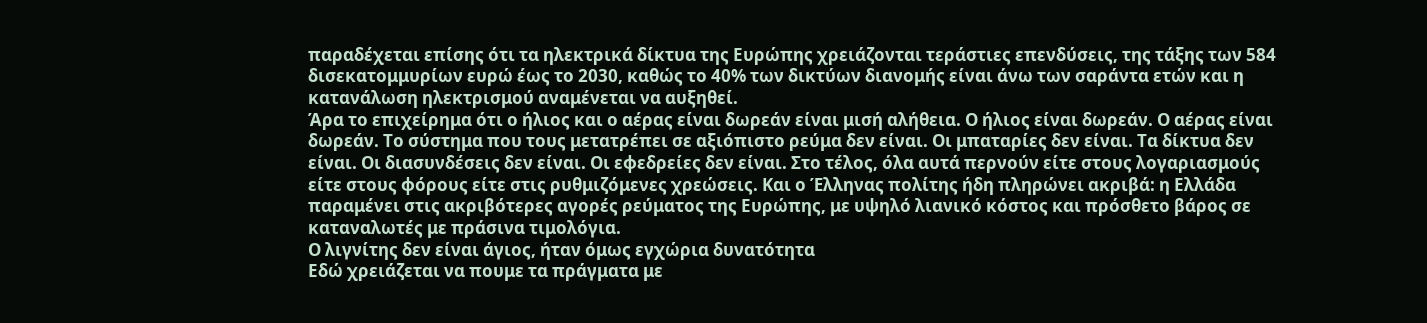παραδέχεται επίσης ότι τα ηλεκτρικά δίκτυα της Ευρώπης χρειάζονται τεράστιες επενδύσεις, της τάξης των 584 δισεκατομμυρίων ευρώ έως το 2030, καθώς το 40% των δικτύων διανομής είναι άνω των σαράντα ετών και η κατανάλωση ηλεκτρισμού αναμένεται να αυξηθεί.
Άρα το επιχείρημα ότι ο ήλιος και ο αέρας είναι δωρεάν είναι μισή αλήθεια. Ο ήλιος είναι δωρεάν. Ο αέρας είναι δωρεάν. Το σύστημα που τους μετατρέπει σε αξιόπιστο ρεύμα δεν είναι. Οι μπαταρίες δεν είναι. Τα δίκτυα δεν είναι. Οι διασυνδέσεις δεν είναι. Οι εφεδρείες δεν είναι. Στο τέλος, όλα αυτά περνούν είτε στους λογαριασμούς είτε στους φόρους είτε στις ρυθμιζόμενες χρεώσεις. Και ο Έλληνας πολίτης ήδη πληρώνει ακριβά: η Ελλάδα παραμένει στις ακριβότερες αγορές ρεύματος της Ευρώπης, με υψηλό λιανικό κόστος και πρόσθετο βάρος σε καταναλωτές με πράσινα τιμολόγια.
Ο λιγνίτης δεν είναι άγιος, ήταν όμως εγχώρια δυνατότητα
Εδώ χρειάζεται να πουμε τα πράγματα με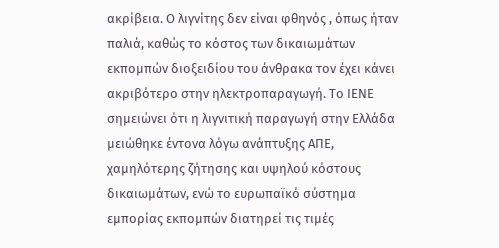ακρίβεια. Ο λιγνίτης δεν είναι φθηνός , όπως ήταν παλιά, καθώς το κόστος των δικαιωμάτων εκπομπών διοξειδίου του άνθρακα τον έχει κάνει ακριβότερο στην ηλεκτροπαραγωγή. Το ΙΕΝΕ σημειώνει ότι η λιγνιτική παραγωγή στην Ελλάδα μειώθηκε έντονα λόγω ανάπτυξης ΑΠΕ, χαμηλότερης ζήτησης και υψηλού κόστους δικαιωμάτων, ενώ το ευρωπαϊκό σύστημα εμπορίας εκπομπών διατηρεί τις τιμές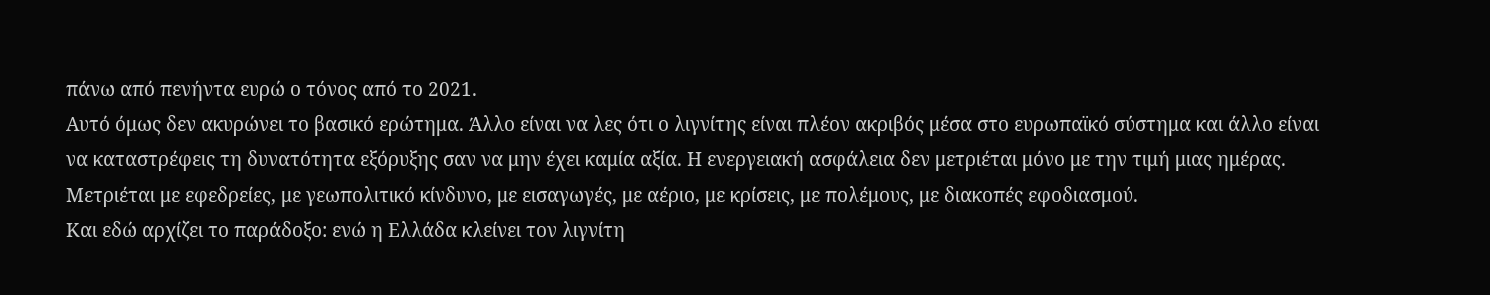πάνω από πενήντα ευρώ ο τόνος από το 2021.
Αυτό όμως δεν ακυρώνει το βασικό ερώτημα. Άλλο είναι να λες ότι ο λιγνίτης είναι πλέον ακριβός μέσα στο ευρωπαϊκό σύστημα και άλλο είναι να καταστρέφεις τη δυνατότητα εξόρυξης σαν να μην έχει καμία αξία. Η ενεργειακή ασφάλεια δεν μετριέται μόνο με την τιμή μιας ημέρας. Μετριέται με εφεδρείες, με γεωπολιτικό κίνδυνο, με εισαγωγές, με αέριο, με κρίσεις, με πολέμους, με διακοπές εφοδιασμού.
Και εδώ αρχίζει το παράδοξο: ενώ η Ελλάδα κλείνει τον λιγνίτη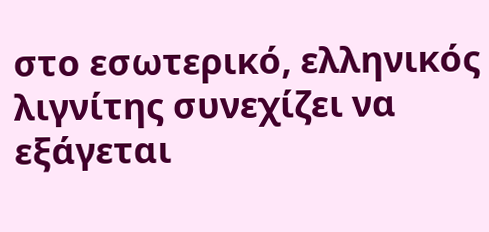στο εσωτερικό, ελληνικός λιγνίτης συνεχίζει να εξάγεται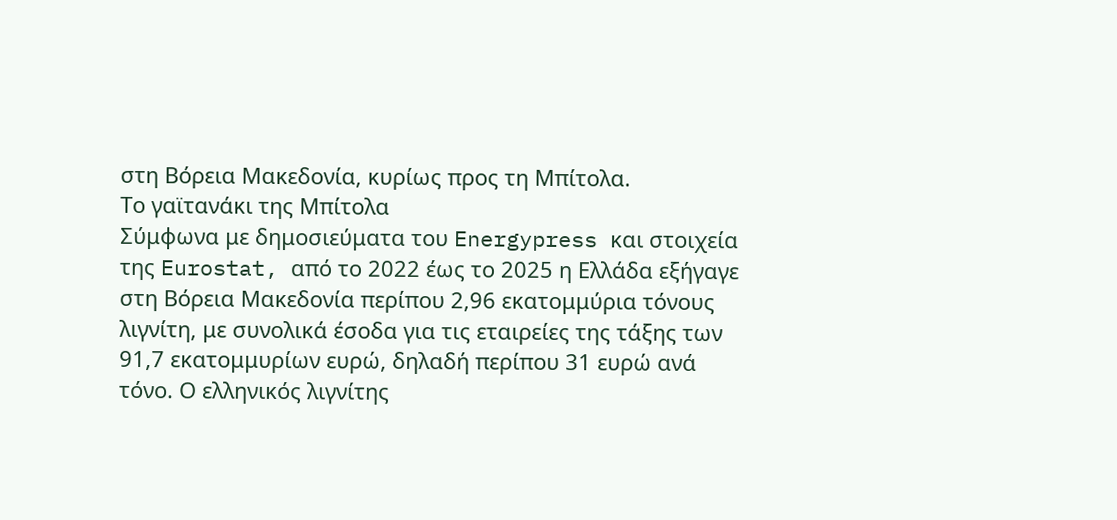στη Βόρεια Μακεδονία, κυρίως προς τη Μπίτολα.
Το γαϊτανάκι της Μπίτολα
Σύμφωνα με δημοσιεύματα του Energypress και στοιχεία της Eurostat, από το 2022 έως το 2025 η Ελλάδα εξήγαγε στη Βόρεια Μακεδονία περίπου 2,96 εκατομμύρια τόνους λιγνίτη, με συνολικά έσοδα για τις εταιρείες της τάξης των 91,7 εκατομμυρίων ευρώ, δηλαδή περίπου 31 ευρώ ανά τόνο. Ο ελληνικός λιγνίτης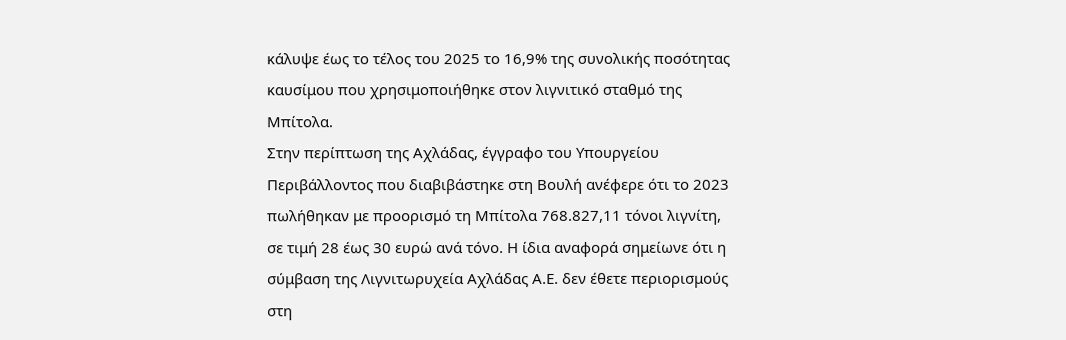κάλυψε έως το τέλος του 2025 το 16,9% της συνολικής ποσότητας καυσίμου που χρησιμοποιήθηκε στον λιγνιτικό σταθμό της Μπίτολα.
Στην περίπτωση της Αχλάδας, έγγραφο του Υπουργείου Περιβάλλοντος που διαβιβάστηκε στη Βουλή ανέφερε ότι το 2023 πωλήθηκαν με προορισμό τη Μπίτολα 768.827,11 τόνοι λιγνίτη, σε τιμή 28 έως 30 ευρώ ανά τόνο. Η ίδια αναφορά σημείωνε ότι η σύμβαση της Λιγνιτωρυχεία Αχλάδας Α.Ε. δεν έθετε περιορισμούς στη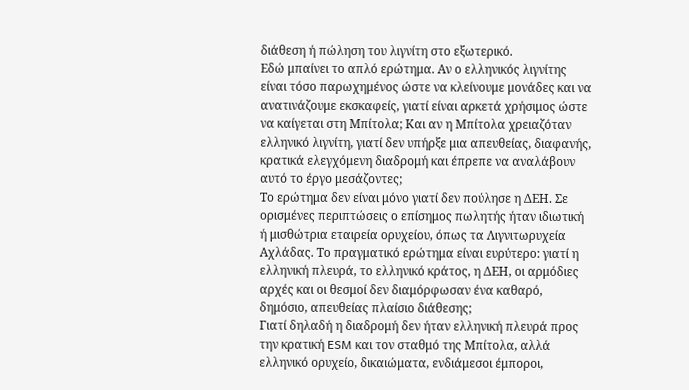διάθεση ή πώληση του λιγνίτη στο εξωτερικό.
Εδώ μπαίνει το απλό ερώτημα. Αν ο ελληνικός λιγνίτης είναι τόσο παρωχημένος ώστε να κλείνουμε μονάδες και να ανατινάζουμε εκσκαφείς, γιατί είναι αρκετά χρήσιμος ώστε να καίγεται στη Μπίτολα; Και αν η Μπίτολα χρειαζόταν ελληνικό λιγνίτη, γιατί δεν υπήρξε μια απευθείας, διαφανής, κρατικά ελεγχόμενη διαδρομή και έπρεπε να αναλάβουν αυτό το έργο μεσάζοντες;
Το ερώτημα δεν είναι μόνο γιατί δεν πούλησε η ΔΕΗ. Σε ορισμένες περιπτώσεις ο επίσημος πωλητής ήταν ιδιωτική ή μισθώτρια εταιρεία ορυχείου, όπως τα Λιγνιτωρυχεία Αχλάδας. Το πραγματικό ερώτημα είναι ευρύτερο: γιατί η ελληνική πλευρά, το ελληνικό κράτος, η ΔΕΗ, οι αρμόδιες αρχές και οι θεσμοί δεν διαμόρφωσαν ένα καθαρό, δημόσιο, απευθείας πλαίσιο διάθεσης;
Γιατί δηλαδή η διαδρομή δεν ήταν ελληνική πλευρά προς την κρατική ESM και τον σταθμό της Μπίτολα, αλλά ελληνικό ορυχείο, δικαιώματα, ενδιάμεσοι έμποροι,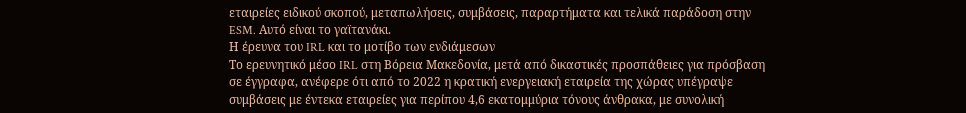εταιρείες ειδικού σκοπού, μεταπωλήσεις, συμβάσεις, παραρτήματα και τελικά παράδοση στην ESM. Αυτό είναι το γαϊτανάκι.
Η έρευνα του IRL και το μοτίβο των ενδιάμεσων
Το ερευνητικό μέσο IRL στη Βόρεια Μακεδονία, μετά από δικαστικές προσπάθειες για πρόσβαση σε έγγραφα, ανέφερε ότι από το 2022 η κρατική ενεργειακή εταιρεία της χώρας υπέγραψε συμβάσεις με έντεκα εταιρείες για περίπου 4,6 εκατομμύρια τόνους άνθρακα, με συνολική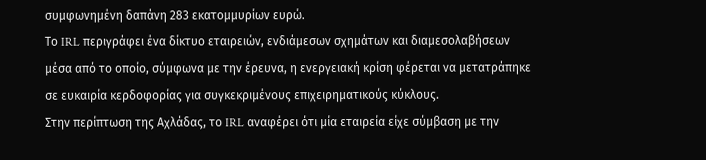συμφωνημένη δαπάνη 283 εκατομμυρίων ευρώ.
Το IRL περιγράφει ένα δίκτυο εταιρειών, ενδιάμεσων σχημάτων και διαμεσολαβήσεων μέσα από το οποίο, σύμφωνα με την έρευνα, η ενεργειακή κρίση φέρεται να μετατράπηκε σε ευκαιρία κερδοφορίας για συγκεκριμένους επιχειρηματικούς κύκλους.
Στην περίπτωση της Αχλάδας, το IRL αναφέρει ότι μία εταιρεία είχε σύμβαση με την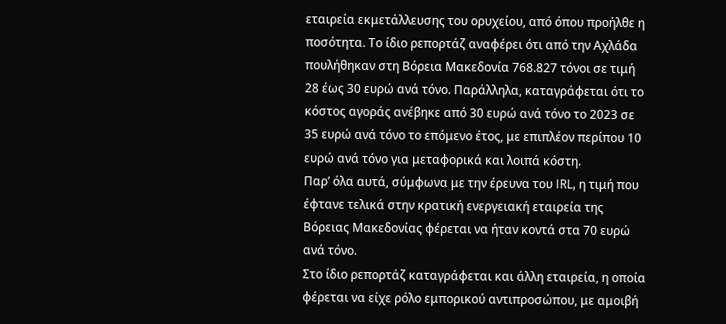εταιρεία εκμετάλλευσης του ορυχείου, από όπου προήλθε η ποσότητα. Το ίδιο ρεπορτάζ αναφέρει ότι από την Αχλάδα πουλήθηκαν στη Βόρεια Μακεδονία 768.827 τόνοι σε τιμή 28 έως 30 ευρώ ανά τόνο. Παράλληλα, καταγράφεται ότι το κόστος αγοράς ανέβηκε από 30 ευρώ ανά τόνο το 2023 σε 35 ευρώ ανά τόνο το επόμενο έτος, με επιπλέον περίπου 10 ευρώ ανά τόνο για μεταφορικά και λοιπά κόστη.
Παρ’ όλα αυτά, σύμφωνα με την έρευνα του IRL, η τιμή που έφτανε τελικά στην κρατική ενεργειακή εταιρεία της Βόρειας Μακεδονίας φέρεται να ήταν κοντά στα 70 ευρώ ανά τόνο.
Στο ίδιο ρεπορτάζ καταγράφεται και άλλη εταιρεία, η οποία φέρεται να είχε ρόλο εμπορικού αντιπροσώπου, με αμοιβή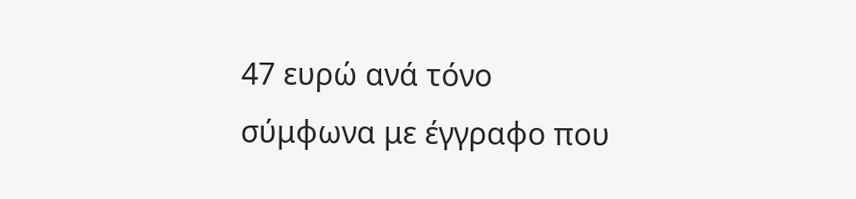47 ευρώ ανά τόνο σύμφωνα με έγγραφο που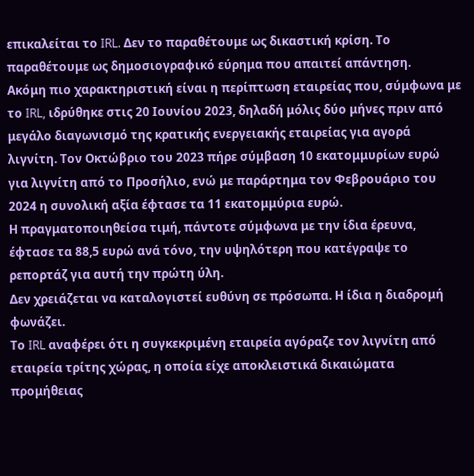επικαλείται το IRL. Δεν το παραθέτουμε ως δικαστική κρίση. Το παραθέτουμε ως δημοσιογραφικό εύρημα που απαιτεί απάντηση.
Ακόμη πιο χαρακτηριστική είναι η περίπτωση εταιρείας που, σύμφωνα με το IRL, ιδρύθηκε στις 20 Ιουνίου 2023, δηλαδή μόλις δύο μήνες πριν από μεγάλο διαγωνισμό της κρατικής ενεργειακής εταιρείας για αγορά λιγνίτη. Τον Οκτώβριο του 2023 πήρε σύμβαση 10 εκατομμυρίων ευρώ για λιγνίτη από το Προσήλιο, ενώ με παράρτημα τον Φεβρουάριο του 2024 η συνολική αξία έφτασε τα 11 εκατομμύρια ευρώ.
Η πραγματοποιηθείσα τιμή, πάντοτε σύμφωνα με την ίδια έρευνα, έφτασε τα 88,5 ευρώ ανά τόνο, την υψηλότερη που κατέγραψε το ρεπορτάζ για αυτή την πρώτη ύλη.
Δεν χρειάζεται να καταλογιστεί ευθύνη σε πρόσωπα. Η ίδια η διαδρομή φωνάζει.
Το IRL αναφέρει ότι η συγκεκριμένη εταιρεία αγόραζε τον λιγνίτη από εταιρεία τρίτης χώρας, η οποία είχε αποκλειστικά δικαιώματα προμήθειας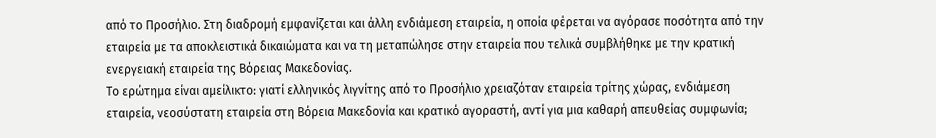από το Προσήλιο. Στη διαδρομή εμφανίζεται και άλλη ενδιάμεση εταιρεία, η οποία φέρεται να αγόρασε ποσότητα από την εταιρεία με τα αποκλειστικά δικαιώματα και να τη μεταπώλησε στην εταιρεία που τελικά συμβλήθηκε με την κρατική ενεργειακή εταιρεία της Βόρειας Μακεδονίας.
Το ερώτημα είναι αμείλικτο: γιατί ελληνικός λιγνίτης από το Προσήλιο χρειαζόταν εταιρεία τρίτης χώρας, ενδιάμεση εταιρεία, νεοσύστατη εταιρεία στη Βόρεια Μακεδονία και κρατικό αγοραστή, αντί για μια καθαρή απευθείας συμφωνία;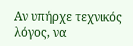Αν υπήρχε τεχνικός λόγος, να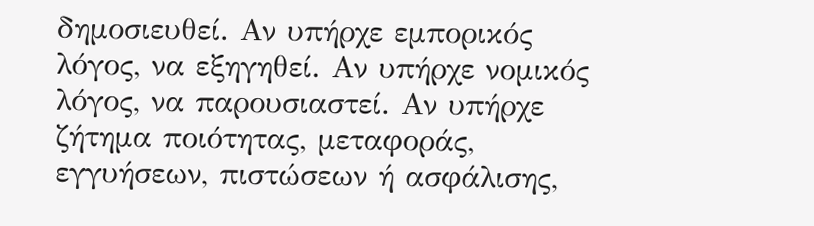δημοσιευθεί. Αν υπήρχε εμπορικός λόγος, να εξηγηθεί. Αν υπήρχε νομικός λόγος, να παρουσιαστεί. Αν υπήρχε ζήτημα ποιότητας, μεταφοράς, εγγυήσεων, πιστώσεων ή ασφάλισης,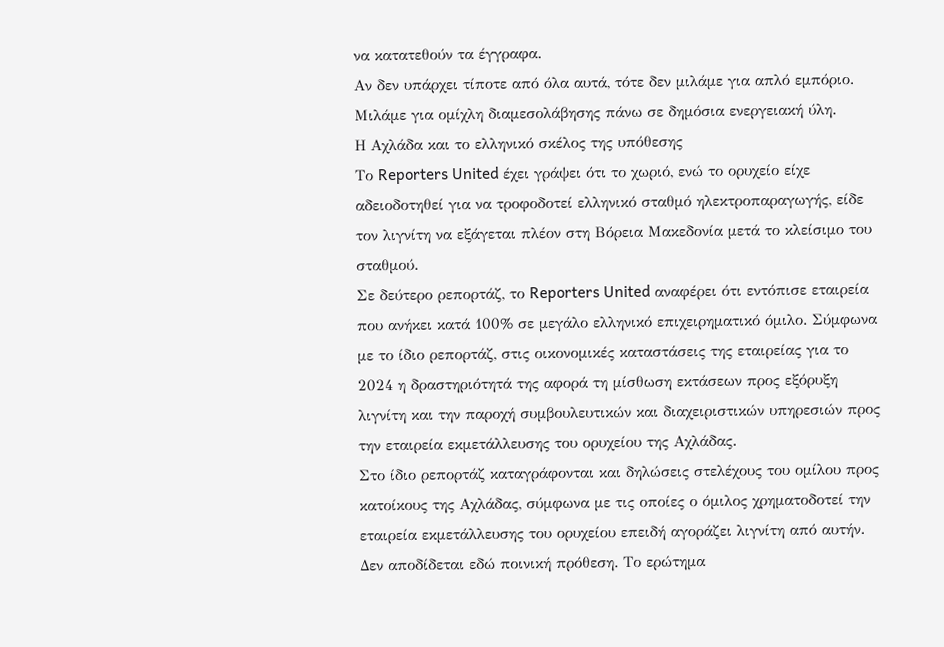να κατατεθούν τα έγγραφα.
Αν δεν υπάρχει τίποτε από όλα αυτά, τότε δεν μιλάμε για απλό εμπόριο. Μιλάμε για ομίχλη διαμεσολάβησης πάνω σε δημόσια ενεργειακή ύλη.
Η Αχλάδα και το ελληνικό σκέλος της υπόθεσης
Το Reporters United έχει γράψει ότι το χωριό, ενώ το ορυχείο είχε αδειοδοτηθεί για να τροφοδοτεί ελληνικό σταθμό ηλεκτροπαραγωγής, είδε τον λιγνίτη να εξάγεται πλέον στη Βόρεια Μακεδονία μετά το κλείσιμο του σταθμού.
Σε δεύτερο ρεπορτάζ, το Reporters United αναφέρει ότι εντόπισε εταιρεία που ανήκει κατά 100% σε μεγάλο ελληνικό επιχειρηματικό όμιλο. Σύμφωνα με το ίδιο ρεπορτάζ, στις οικονομικές καταστάσεις της εταιρείας για το 2024 η δραστηριότητά της αφορά τη μίσθωση εκτάσεων προς εξόρυξη λιγνίτη και την παροχή συμβουλευτικών και διαχειριστικών υπηρεσιών προς την εταιρεία εκμετάλλευσης του ορυχείου της Αχλάδας.
Στο ίδιο ρεπορτάζ καταγράφονται και δηλώσεις στελέχους του ομίλου προς κατοίκους της Αχλάδας, σύμφωνα με τις οποίες ο όμιλος χρηματοδοτεί την εταιρεία εκμετάλλευσης του ορυχείου επειδή αγοράζει λιγνίτη από αυτήν.
Δεν αποδίδεται εδώ ποινική πρόθεση. Το ερώτημα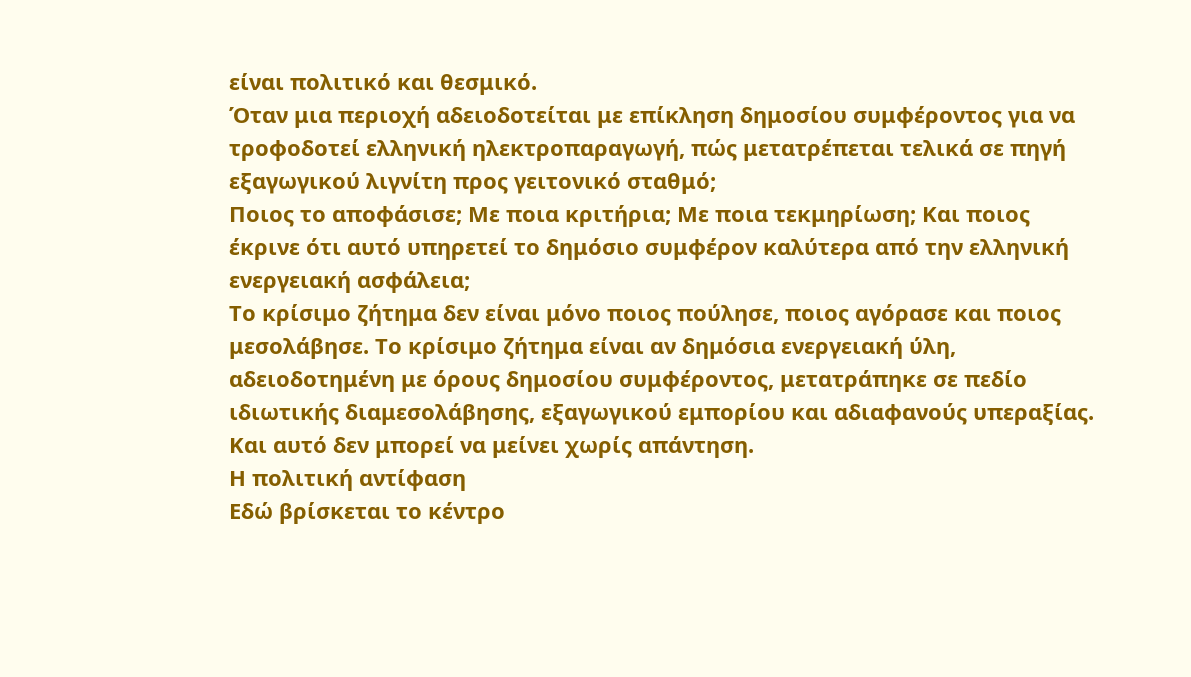είναι πολιτικό και θεσμικό.
Όταν μια περιοχή αδειοδοτείται με επίκληση δημοσίου συμφέροντος για να τροφοδοτεί ελληνική ηλεκτροπαραγωγή, πώς μετατρέπεται τελικά σε πηγή εξαγωγικού λιγνίτη προς γειτονικό σταθμό;
Ποιος το αποφάσισε; Με ποια κριτήρια; Με ποια τεκμηρίωση; Και ποιος έκρινε ότι αυτό υπηρετεί το δημόσιο συμφέρον καλύτερα από την ελληνική ενεργειακή ασφάλεια;
Το κρίσιμο ζήτημα δεν είναι μόνο ποιος πούλησε, ποιος αγόρασε και ποιος μεσολάβησε. Το κρίσιμο ζήτημα είναι αν δημόσια ενεργειακή ύλη, αδειοδοτημένη με όρους δημοσίου συμφέροντος, μετατράπηκε σε πεδίο ιδιωτικής διαμεσολάβησης, εξαγωγικού εμπορίου και αδιαφανούς υπεραξίας.
Και αυτό δεν μπορεί να μείνει χωρίς απάντηση.
Η πολιτική αντίφαση
Εδώ βρίσκεται το κέντρο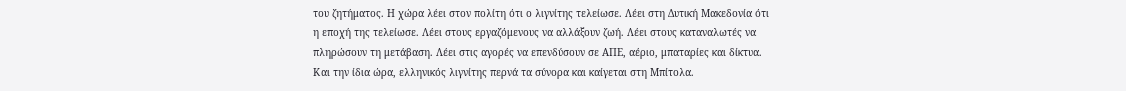του ζητήματος. Η χώρα λέει στον πολίτη ότι ο λιγνίτης τελείωσε. Λέει στη Δυτική Μακεδονία ότι η εποχή της τελείωσε. Λέει στους εργαζόμενους να αλλάξουν ζωή. Λέει στους καταναλωτές να πληρώσουν τη μετάβαση. Λέει στις αγορές να επενδύσουν σε ΑΠΕ, αέριο, μπαταρίες και δίκτυα. Και την ίδια ώρα, ελληνικός λιγνίτης περνά τα σύνορα και καίγεται στη Μπίτολα.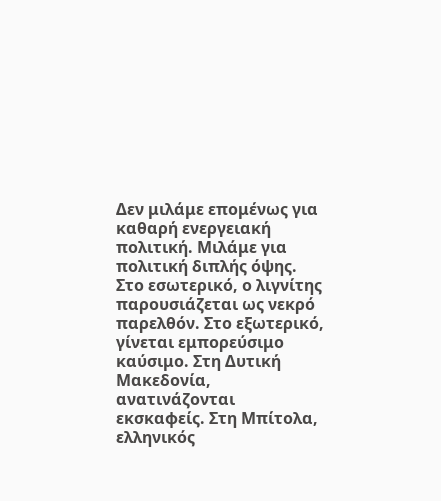Δεν μιλάμε επομένως για καθαρή ενεργειακή πολιτική. Μιλάμε για πολιτική διπλής όψης. Στο εσωτερικό, ο λιγνίτης παρουσιάζεται ως νεκρό παρελθόν. Στο εξωτερικό, γίνεται εμπορεύσιμο καύσιμο. Στη Δυτική Μακεδονία, ανατινάζονται εκσκαφείς. Στη Μπίτολα, ελληνικός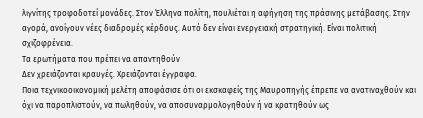λιγνίτης τροφοδοτεί μονάδες. Στον Έλληνα πολίτη, πουλιέται η αφήγηση της πράσινης μετάβασης. Στην αγορά, ανοίγουν νέες διαδρομές κέρδους. Αυτό δεν είναι ενεργειακή στρατηγική. Είναι πολιτική σχιζοφρένεια.
Τα ερωτήματα που πρέπει να απαντηθούν
Δεν χρειάζονται κραυγές. Χρειάζονται έγγραφα.
Ποια τεχνικοοικονομική μελέτη αποφάσισε ότι οι εκσκαφείς της Μαυροπηγής έπρεπε να ανατιναχθούν και όχι να παροπλιστούν, να πωληθούν, να αποσυναρμολογηθούν ή να κρατηθούν ως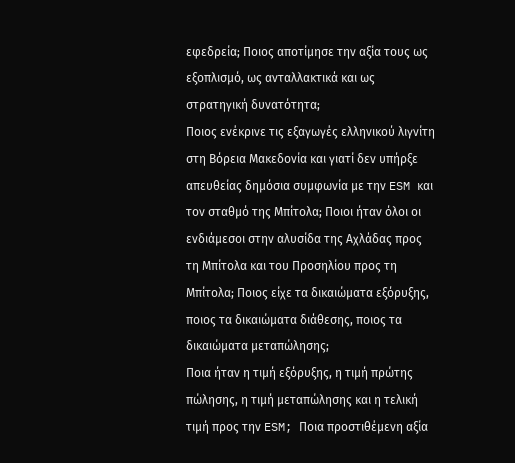εφεδρεία; Ποιος αποτίμησε την αξία τους ως εξοπλισμό, ως ανταλλακτικά και ως στρατηγική δυνατότητα;
Ποιος ενέκρινε τις εξαγωγές ελληνικού λιγνίτη στη Βόρεια Μακεδονία και γιατί δεν υπήρξε απευθείας δημόσια συμφωνία με την ESM και τον σταθμό της Μπίτολα; Ποιοι ήταν όλοι οι ενδιάμεσοι στην αλυσίδα της Αχλάδας προς τη Μπίτολα και του Προσηλίου προς τη Μπίτολα; Ποιος είχε τα δικαιώματα εξόρυξης, ποιος τα δικαιώματα διάθεσης, ποιος τα δικαιώματα μεταπώλησης;
Ποια ήταν η τιμή εξόρυξης, η τιμή πρώτης πώλησης, η τιμή μεταπώλησης και η τελική τιμή προς την ESM; Ποια προστιθέμενη αξία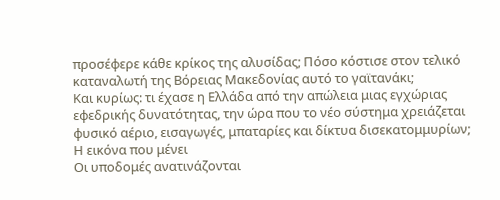προσέφερε κάθε κρίκος της αλυσίδας; Πόσο κόστισε στον τελικό καταναλωτή της Βόρειας Μακεδονίας αυτό το γαϊτανάκι;
Και κυρίως: τι έχασε η Ελλάδα από την απώλεια μιας εγχώριας εφεδρικής δυνατότητας, την ώρα που το νέο σύστημα χρειάζεται φυσικό αέριο, εισαγωγές, μπαταρίες και δίκτυα δισεκατομμυρίων;
Η εικόνα που μένει
Οι υποδομές ανατινάζονται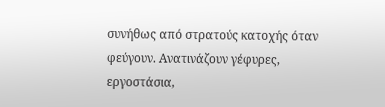συνήθως από στρατούς κατοχής όταν φεύγουν. Ανατινάζουν γέφυρες, εργοστάσια,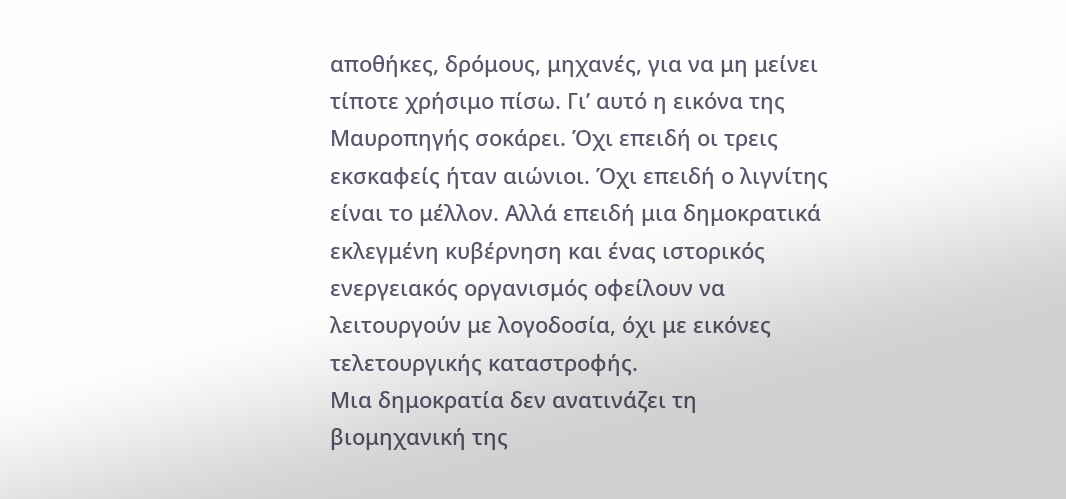αποθήκες, δρόμους, μηχανές, για να μη μείνει τίποτε χρήσιμο πίσω. Γι’ αυτό η εικόνα της Μαυροπηγής σοκάρει. Όχι επειδή οι τρεις εκσκαφείς ήταν αιώνιοι. Όχι επειδή ο λιγνίτης είναι το μέλλον. Αλλά επειδή μια δημοκρατικά εκλεγμένη κυβέρνηση και ένας ιστορικός ενεργειακός οργανισμός οφείλουν να λειτουργούν με λογοδοσία, όχι με εικόνες τελετουργικής καταστροφής.
Μια δημοκρατία δεν ανατινάζει τη βιομηχανική της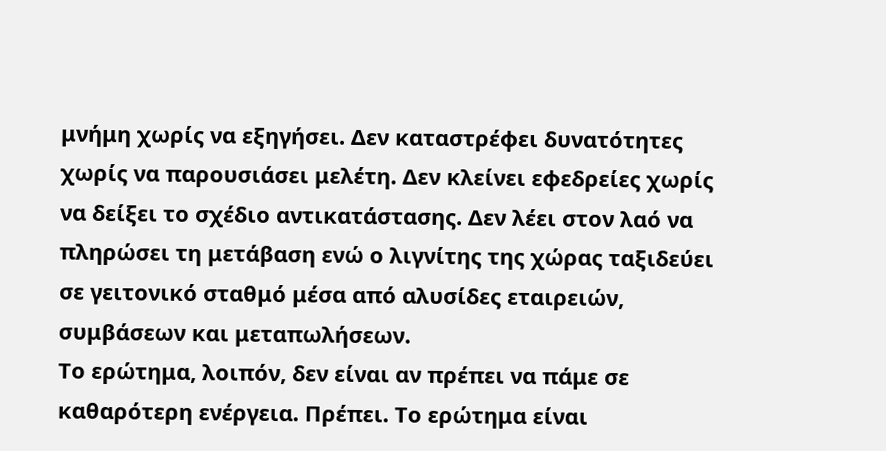μνήμη χωρίς να εξηγήσει. Δεν καταστρέφει δυνατότητες χωρίς να παρουσιάσει μελέτη. Δεν κλείνει εφεδρείες χωρίς να δείξει το σχέδιο αντικατάστασης. Δεν λέει στον λαό να πληρώσει τη μετάβαση ενώ ο λιγνίτης της χώρας ταξιδεύει σε γειτονικό σταθμό μέσα από αλυσίδες εταιρειών, συμβάσεων και μεταπωλήσεων.
Το ερώτημα, λοιπόν, δεν είναι αν πρέπει να πάμε σε καθαρότερη ενέργεια. Πρέπει. Το ερώτημα είναι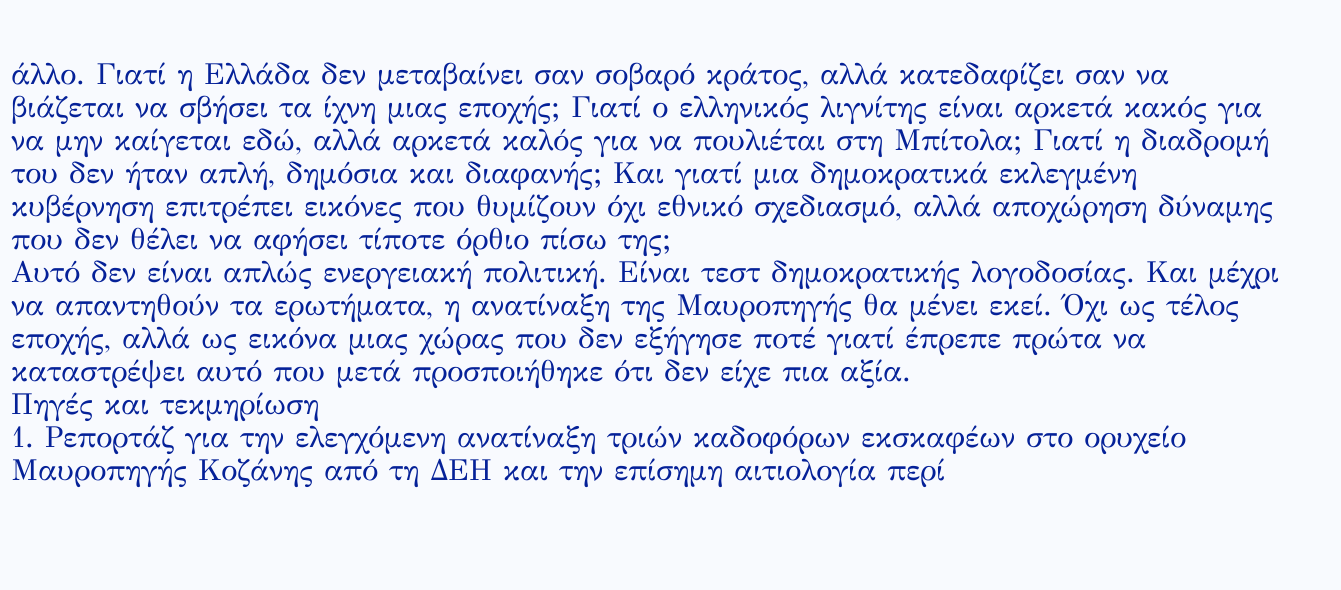άλλο. Γιατί η Ελλάδα δεν μεταβαίνει σαν σοβαρό κράτος, αλλά κατεδαφίζει σαν να βιάζεται να σβήσει τα ίχνη μιας εποχής; Γιατί ο ελληνικός λιγνίτης είναι αρκετά κακός για να μην καίγεται εδώ, αλλά αρκετά καλός για να πουλιέται στη Μπίτολα; Γιατί η διαδρομή του δεν ήταν απλή, δημόσια και διαφανής; Και γιατί μια δημοκρατικά εκλεγμένη κυβέρνηση επιτρέπει εικόνες που θυμίζουν όχι εθνικό σχεδιασμό, αλλά αποχώρηση δύναμης που δεν θέλει να αφήσει τίποτε όρθιο πίσω της;
Αυτό δεν είναι απλώς ενεργειακή πολιτική. Είναι τεστ δημοκρατικής λογοδοσίας. Και μέχρι να απαντηθούν τα ερωτήματα, η ανατίναξη της Μαυροπηγής θα μένει εκεί. Όχι ως τέλος εποχής, αλλά ως εικόνα μιας χώρας που δεν εξήγησε ποτέ γιατί έπρεπε πρώτα να καταστρέψει αυτό που μετά προσποιήθηκε ότι δεν είχε πια αξία.
Πηγές και τεκμηρίωση
1. Ρεπορτάζ για την ελεγχόμενη ανατίναξη τριών καδοφόρων εκσκαφέων στο ορυχείο Μαυροπηγής Κοζάνης από τη ΔΕΗ και την επίσημη αιτιολογία περί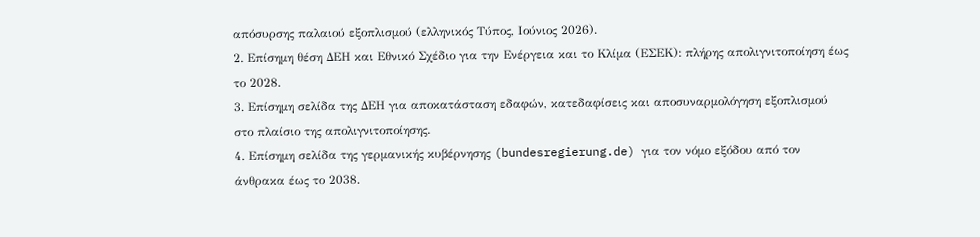απόσυρσης παλαιού εξοπλισμού (ελληνικός Τύπος, Ιούνιος 2026).
2. Επίσημη θέση ΔΕΗ και Εθνικό Σχέδιο για την Ενέργεια και το Κλίμα (ΕΣΕΚ): πλήρης απολιγνιτοποίηση έως το 2028.
3. Επίσημη σελίδα της ΔΕΗ για αποκατάσταση εδαφών, κατεδαφίσεις και αποσυναρμολόγηση εξοπλισμού στο πλαίσιο της απολιγνιτοποίησης.
4. Επίσημη σελίδα της γερμανικής κυβέρνησης (bundesregierung.de) για τον νόμο εξόδου από τον άνθρακα έως το 2038.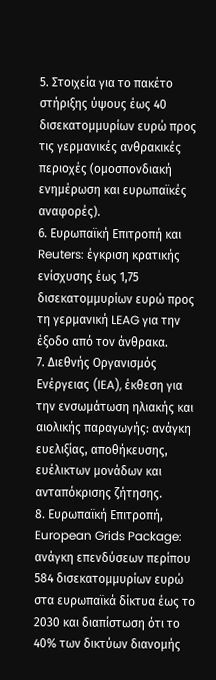5. Στοιχεία για το πακέτο στήριξης ύψους έως 40 δισεκατομμυρίων ευρώ προς τις γερμανικές ανθρακικές περιοχές (ομοσπονδιακή ενημέρωση και ευρωπαϊκές αναφορές).
6. Ευρωπαϊκή Επιτροπή και Reuters: έγκριση κρατικής ενίσχυσης έως 1,75 δισεκατομμυρίων ευρώ προς τη γερμανική LEAG για την έξοδο από τον άνθρακα.
7. Διεθνής Οργανισμός Ενέργειας (IEA), έκθεση για την ενσωμάτωση ηλιακής και αιολικής παραγωγής: ανάγκη ευελιξίας, αποθήκευσης, ευέλικτων μονάδων και ανταπόκρισης ζήτησης.
8. Ευρωπαϊκή Επιτροπή, European Grids Package: ανάγκη επενδύσεων περίπου 584 δισεκατομμυρίων ευρώ στα ευρωπαϊκά δίκτυα έως το 2030 και διαπίστωση ότι το 40% των δικτύων διανομής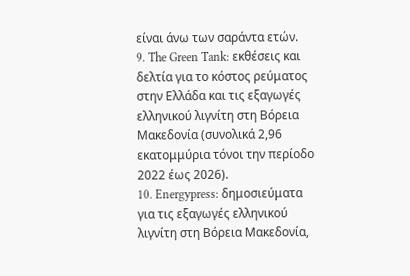είναι άνω των σαράντα ετών.
9. The Green Tank: εκθέσεις και δελτία για το κόστος ρεύματος στην Ελλάδα και τις εξαγωγές ελληνικού λιγνίτη στη Βόρεια Μακεδονία (συνολικά 2,96 εκατομμύρια τόνοι την περίοδο 2022 έως 2026).
10. Energypress: δημοσιεύματα για τις εξαγωγές ελληνικού λιγνίτη στη Βόρεια Μακεδονία,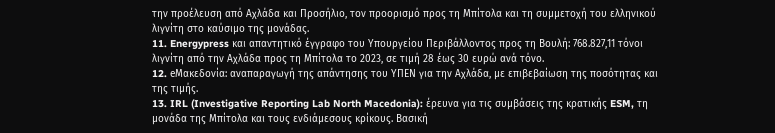την προέλευση από Αχλάδα και Προσήλιο, τον προορισμό προς τη Μπίτολα και τη συμμετοχή του ελληνικού λιγνίτη στο καύσιμο της μονάδας.
11. Energypress και απαντητικό έγγραφο του Υπουργείου Περιβάλλοντος προς τη Βουλή: 768.827,11 τόνοι λιγνίτη από την Αχλάδα προς τη Μπίτολα το 2023, σε τιμή 28 έως 30 ευρώ ανά τόνο.
12. eΜακεδονία: αναπαραγωγή της απάντησης του ΥΠΕΝ για την Αχλάδα, με επιβεβαίωση της ποσότητας και της τιμής.
13. IRL (Investigative Reporting Lab North Macedonia): έρευνα για τις συμβάσεις της κρατικής ESM, τη μονάδα της Μπίτολα και τους ενδιάμεσους κρίκους. Βασική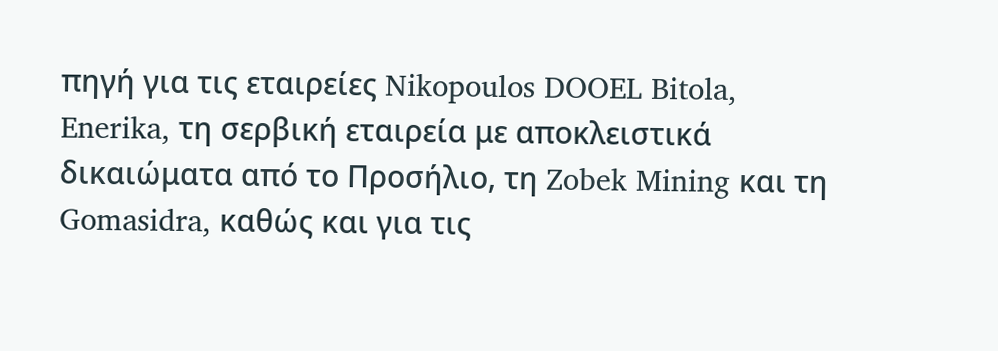πηγή για τις εταιρείες Nikopoulos DOOEL Bitola, Enerika, τη σερβική εταιρεία με αποκλειστικά δικαιώματα από το Προσήλιο, τη Zobek Mining και τη Gomasidra, καθώς και για τις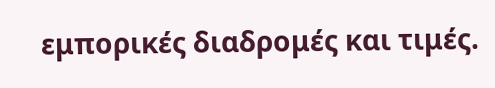εμπορικές διαδρομές και τιμές.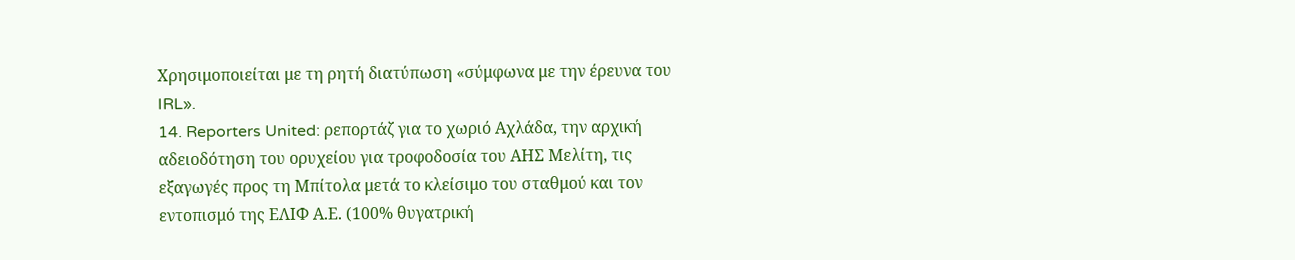Χρησιμοποιείται με τη ρητή διατύπωση «σύμφωνα με την έρευνα του IRL».
14. Reporters United: ρεπορτάζ για το χωριό Αχλάδα, την αρχική αδειοδότηση του ορυχείου για τροφοδοσία του ΑΗΣ Μελίτη, τις εξαγωγές προς τη Μπίτολα μετά το κλείσιμο του σταθμού και τον εντοπισμό της ΕΛΙΦ Α.Ε. (100% θυγατρική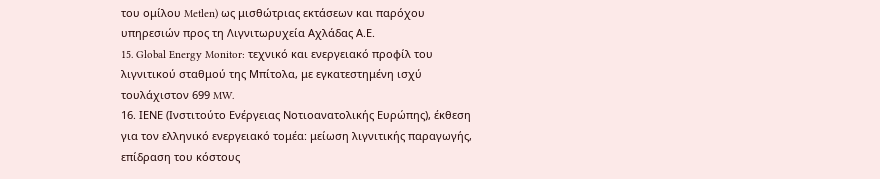του ομίλου Metlen) ως μισθώτριας εκτάσεων και παρόχου υπηρεσιών προς τη Λιγνιτωρυχεία Αχλάδας Α.Ε.
15. Global Energy Monitor: τεχνικό και ενεργειακό προφίλ του λιγνιτικού σταθμού της Μπίτολα, με εγκατεστημένη ισχύ τουλάχιστον 699 MW.
16. ΙΕΝΕ (Ινστιτούτο Ενέργειας Νοτιοανατολικής Ευρώπης), έκθεση για τον ελληνικό ενεργειακό τομέα: μείωση λιγνιτικής παραγωγής, επίδραση του κόστους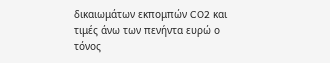δικαιωμάτων εκπομπών CO2 και τιμές άνω των πενήντα ευρώ ο τόνος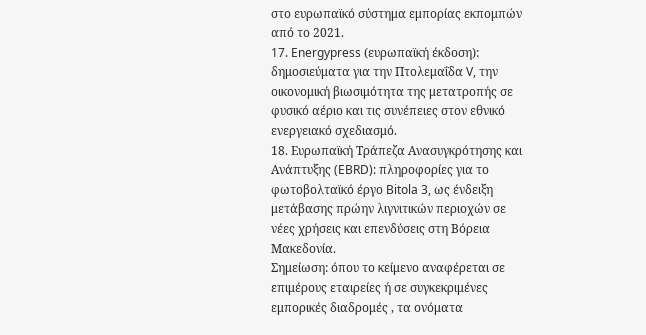στο ευρωπαϊκό σύστημα εμπορίας εκπομπών από το 2021.
17. Energypress (ευρωπαϊκή έκδοση): δημοσιεύματα για την Πτολεμαΐδα V, την οικονομική βιωσιμότητα της μετατροπής σε φυσικό αέριο και τις συνέπειες στον εθνικό ενεργειακό σχεδιασμό.
18. Ευρωπαϊκή Τράπεζα Ανασυγκρότησης και Ανάπτυξης (EBRD): πληροφορίες για το φωτοβολταϊκό έργο Bitola 3, ως ένδειξη μετάβασης πρώην λιγνιτικών περιοχών σε νέες χρήσεις και επενδύσεις στη Βόρεια Μακεδονία.
Σημείωση: όπου το κείμενο αναφέρεται σε επιμέρους εταιρείες ή σε συγκεκριμένες εμπορικές διαδρομές , τα ονόματα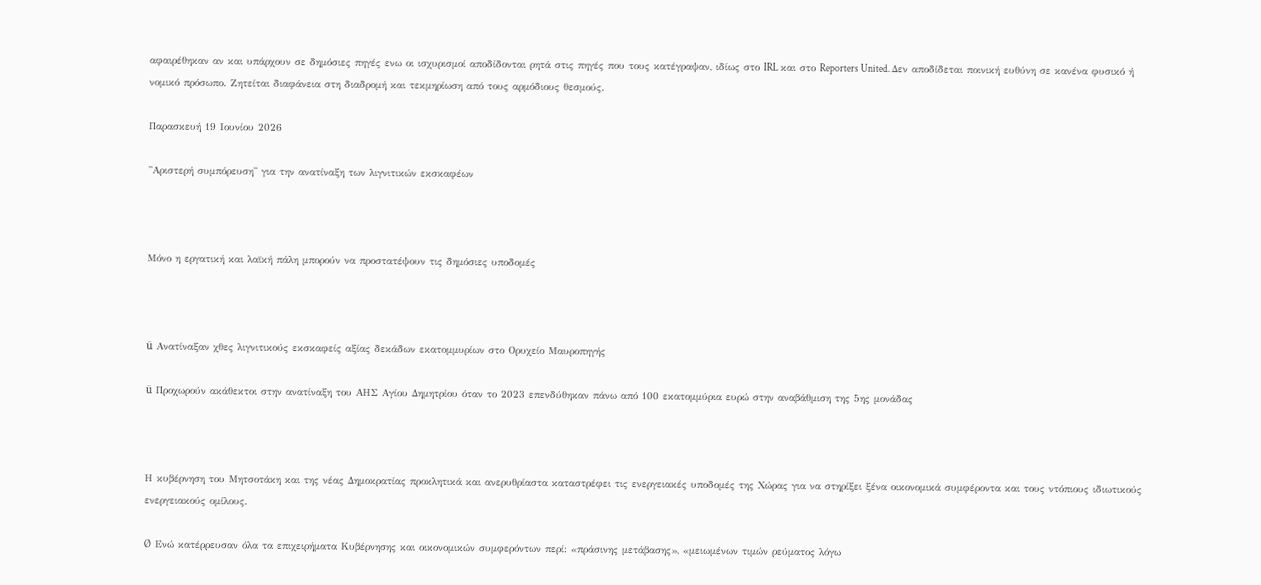αφαιρέθηκαν αν και υπάρχουν σε δημόσιες πηγές ενω οι ισχυρισμοί αποδίδονται ρητά στις πηγές που τους κατέγραψαν, ιδίως στο IRL και στο Reporters United. Δεν αποδίδεται ποινική ευθύνη σε κανένα φυσικό ή νομικό πρόσωπο. Ζητείται διαφάνεια στη διαδρομή και τεκμηρίωση από τους αρμόδιους θεσμούς.

Παρασκευή 19 Ιουνίου 2026

''Αριστερή συμπόρευση'' για την ανατίναξη των λιγνιτικών εκσκαφέων



Μόνο η εργατική και λαϊκή πάλη μπορούν να προστατέψουν τις δημόσιες υποδομές



ü  Ανατίναξαν χθες λιγνιτικούς εκσκαφείς αξίας δεκάδων εκατομμυρίων στο Ορυχείο Μαυροπηγής

ü  Προχωρούν ακάθεκτοι στην ανατίναξη του ΑΗΣ Αγίου Δημητρίου όταν το 2023 επενδύθηκαν πάνω από 100 εκατομμύρια ευρώ στην αναβάθμιση της 5ης μονάδας



Η κυβέρνηση του Μητσοτάκη και της νέας Δημοκρατίας προκλητικά και ανερυθρίαστα καταστρέφει τις ενεργειακές υποδομές της Χώρας για να στηρίξει ξένα οικονομικά συμφέροντα και τους ντόπιους ιδιωτικούς ενεργειακούς ομίλους.

Ø  Ενώ κατέρρευσαν όλα τα επιχειρήματα Κυβέρνησης και οικονομικών συμφερόντων περί: «πράσινης μετάβασης», «μειωμένων τιμών ρεύματος λόγω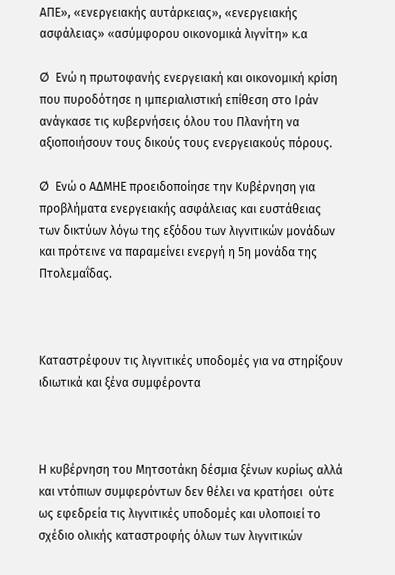ΑΠΕ», «ενεργειακής αυτάρκειας», «ενεργειακής ασφάλειας» «ασύμφορου οικονομικά λιγνίτη» κ.α

Ø  Ενώ η πρωτοφανής ενεργειακή και οικονομική κρίση που πυροδότησε η ιμπεριαλιστική επίθεση στο Ιράν ανάγκασε τις κυβερνήσεις όλου του Πλανήτη να αξιοποιήσουν τους δικούς τους ενεργειακούς πόρους.

Ø  Ενώ ο ΑΔΜΗΕ προειδοποίησε την Κυβέρνηση για προβλήματα ενεργειακής ασφάλειας και ευστάθειας των δικτύων λόγω της εξόδου των λιγνιτικών μονάδων και πρότεινε να παραμείνει ενεργή η 5η μονάδα της Πτολεμαΐδας.



Καταστρέφουν τις λιγνιτικές υποδομές για να στηρίξουν ιδιωτικά και ξένα συμφέροντα



Η κυβέρνηση του Μητσοτάκη δέσμια ξένων κυρίως αλλά και ντόπιων συμφερόντων δεν θέλει να κρατήσει  ούτε ως εφεδρεία τις λιγνιτικές υποδομές και υλοποιεί το σχέδιο ολικής καταστροφής όλων των λιγνιτικών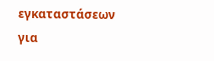εγκαταστάσεων για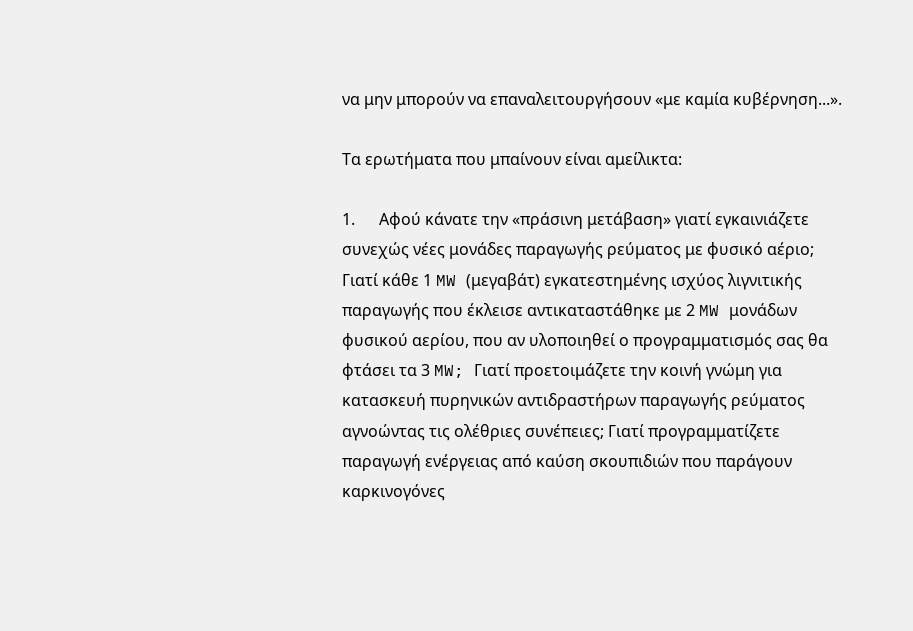να μην μπορούν να επαναλειτουργήσουν «με καμία κυβέρνηση...».

Τα ερωτήματα που μπαίνουν είναι αμείλικτα:

1.      Αφού κάνατε την «πράσινη μετάβαση» γιατί εγκαινιάζετε συνεχώς νέες μονάδες παραγωγής ρεύματος με φυσικό αέριο; Γιατί κάθε 1 MW (μεγαβάτ) εγκατεστημένης ισχύος λιγνιτικής παραγωγής που έκλεισε αντικαταστάθηκε με 2 MW μονάδων φυσικού αερίου, που αν υλοποιηθεί ο προγραμματισμός σας θα φτάσει τα 3 MW; Γιατί προετοιμάζετε την κοινή γνώμη για κατασκευή πυρηνικών αντιδραστήρων παραγωγής ρεύματος αγνοώντας τις ολέθριες συνέπειες; Γιατί προγραμματίζετε παραγωγή ενέργειας από καύση σκουπιδιών που παράγουν  καρκινογόνες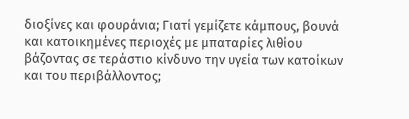διοξίνες και φουράνια; Γιατί γεμίζετε κάμπους, βουνά και κατοικημένες περιοχές με μπαταρίες λιθίου βάζοντας σε τεράστιο κίνδυνο την υγεία των κατοίκων και του περιβάλλοντος;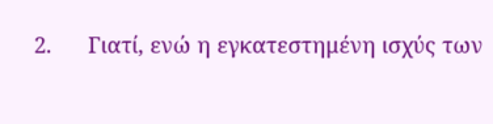2.      Γιατί, ενώ η εγκατεστημένη ισχύς των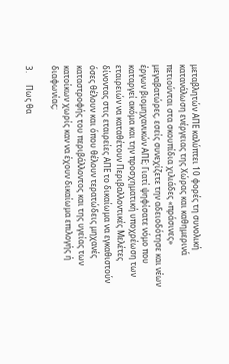μεταβλητών ΑΠΕ καλύπτει 10 φορές τη συνολική κατανάλωση ενέργειας της Χώρας και καθημερινά πετιούνται στα σκουπίδια χιλιάδες «πράσινες» μεγαβατώρες, εσείς συνεχίζετε την αδειοδότησε και νέων έργων βιομηχανικών ΑΠΕ; Γιατί ψηφίσατε νόμο που καταργεί ακόμα και την προσχηματική υποχρέωση των εταιρειών να καταθέτουν Περιβαλλοντικές Μελέτες δίνοντας στις εταιρείες ΑΠΕ το δικαίωμα να εγκαθιστούν όσες θέλουν και όπου θέλουν τερατώδεις μηχανές καταστροφής του περιβάλλοντος και της υγείας των κατοίκων χωρίς καν να έχουν δικαίωμα επιλογής ή διαφωνίας;

3.      Πως θα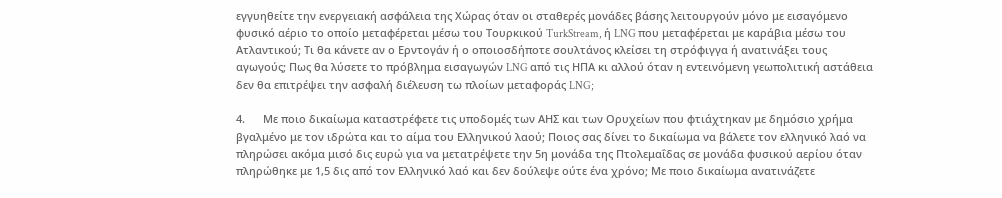εγγυηθείτε την ενεργειακή ασφάλεια της Χώρας όταν οι σταθερές μονάδες βάσης λειτουργούν μόνο με εισαγόμενο φυσικό αέριο το οποίο μεταφέρεται μέσω του Τουρκικού TurkStream, ή LNG που μεταφέρεται με καράβια μέσω του Ατλαντικού; Τι θα κάνετε αν ο Ερντογάν ή ο οποιοσδήποτε σουλτάνος κλείσει τη στρόφιγγα ή ανατινάξει τους αγωγούς; Πως θα λύσετε το πρόβλημα εισαγωγών LNG από τις ΗΠΑ κι αλλού όταν η εντεινόμενη γεωπολιτική αστάθεια δεν θα επιτρέψει την ασφαλή διέλευση τω πλοίων μεταφοράς LNG;

4.      Με ποιο δικαίωμα καταστρέφετε τις υποδομές των ΑΗΣ και των Ορυχείων που φτιάχτηκαν με δημόσιο χρήμα βγαλμένο με τον ιδρώτα και το αίμα του Ελληνικού λαού; Ποιος σας δίνει το δικαίωμα να βάλετε τον ελληνικό λαό να πληρώσει ακόμα μισό δις ευρώ για να μετατρέψετε την 5η μονάδα της Πτολεμαΐδας σε μονάδα φυσικού αερίου όταν πληρώθηκε με 1,5 δις από τον Ελληνικό λαό και δεν δούλεψε ούτε ένα χρόνο; Με ποιο δικαίωμα ανατινάζετε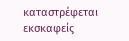καταστρέφεται εκσκαφείς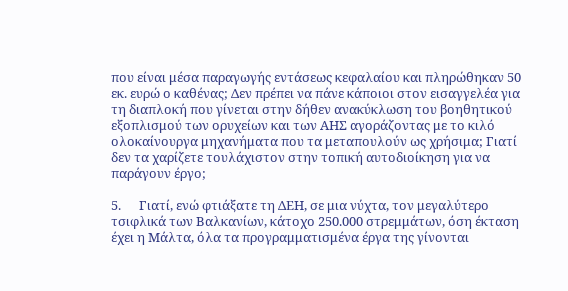που είναι μέσα παραγωγής εντάσεως κεφαλαίου και πληρώθηκαν 50 εκ. ευρώ ο καθένας; Δεν πρέπει να πάνε κάποιοι στον εισαγγελέα για τη διαπλοκή που γίνεται στην δήθεν ανακύκλωση του βοηθητικού εξοπλισμού των ορυχείων και των ΑΗΣ αγοράζοντας με το κιλό ολοκαίνουργα μηχανήματα που τα μεταπουλούν ως χρήσιμα; Γιατί δεν τα χαρίζετε τουλάχιστον στην τοπική αυτοδιοίκηση για να παράγουν έργο;

5.      Γιατί, ενώ φτιάξατε τη ΔΕΗ, σε μια νύχτα, τον μεγαλύτερο τσιφλικά των Βαλκανίων, κάτοχο 250.000 στρεμμάτων, όση έκταση έχει η Μάλτα, όλα τα προγραμματισμένα έργα της γίνονται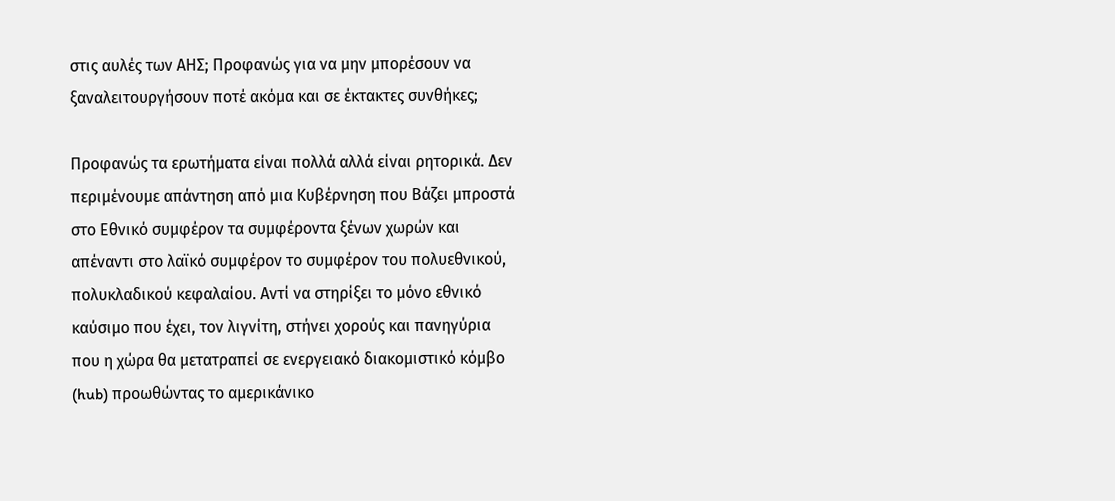στις αυλές των ΑΗΣ; Προφανώς για να μην μπορέσουν να ξαναλειτουργήσουν ποτέ ακόμα και σε έκτακτες συνθήκες;

Προφανώς τα ερωτήματα είναι πολλά αλλά είναι ρητορικά. Δεν περιμένουμε απάντηση από μια Κυβέρνηση που Βάζει μπροστά στο Εθνικό συμφέρον τα συμφέροντα ξένων χωρών και απέναντι στο λαϊκό συμφέρον το συμφέρον του πολυεθνικού, πολυκλαδικού κεφαλαίου. Αντί να στηρίξει το μόνο εθνικό καύσιμο που έχει, τον λιγνίτη, στήνει χορούς και πανηγύρια που η χώρα θα μετατραπεί σε ενεργειακό διακομιστικό κόμβο (hub) προωθώντας το αμερικάνικο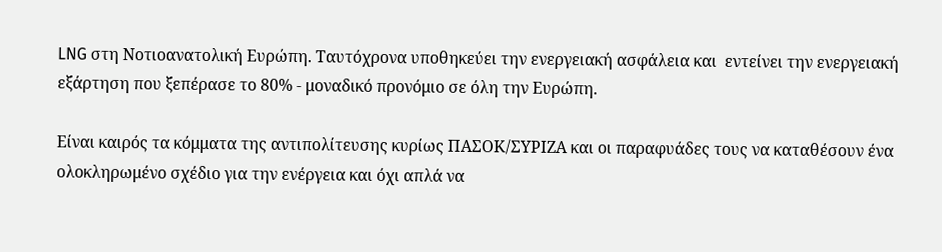LNG στη Νοτιοανατολική Ευρώπη. Ταυτόχρονα υποθηκεύει την ενεργειακή ασφάλεια και  εντείνει την ενεργειακή εξάρτηση που ξεπέρασε το 80% - μοναδικό προνόμιο σε όλη την Ευρώπη.

Είναι καιρός τα κόμματα της αντιπολίτευσης κυρίως ΠΑΣΟΚ/ΣΥΡΙΖΑ και οι παραφυάδες τους να καταθέσουν ένα ολοκληρωμένο σχέδιο για την ενέργεια και όχι απλά να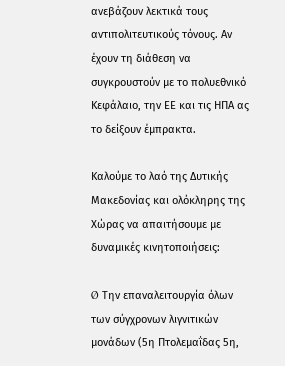ανεβάζουν λεκτικά τους αντιπολιτευτικούς τόνους. Αν έχουν τη διάθεση να συγκρουστούν με το πολυεθνικό Κεφάλαιο, την ΕΕ και τις ΗΠΑ ας το δείξουν έμπρακτα.

Καλούμε το λαό της Δυτικής Μακεδονίας και ολόκληρης της Χώρας να απαιτήσουμε με δυναμικές κινητοποιήσεις:

Ø  Την επαναλειτουργία όλων των σύγχρονων λιγνιτικών μονάδων (5η Πτολεμαΐδας 5η,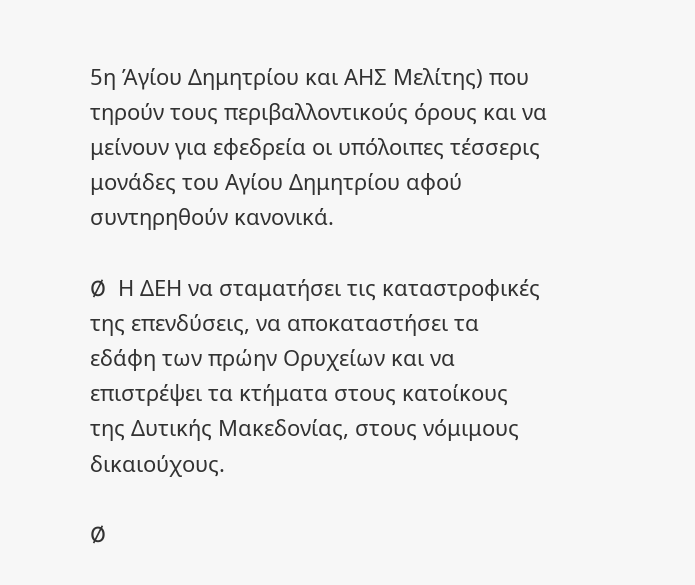5η Άγίου Δημητρίου και ΑΗΣ Μελίτης) που τηρούν τους περιβαλλοντικούς όρους και να μείνουν για εφεδρεία οι υπόλοιπες τέσσερις μονάδες του Αγίου Δημητρίου αφού συντηρηθούν κανονικά.

Ø  Η ΔΕΗ να σταματήσει τις καταστροφικές της επενδύσεις, να αποκαταστήσει τα εδάφη των πρώην Ορυχείων και να επιστρέψει τα κτήματα στους κατοίκους της Δυτικής Μακεδονίας, στους νόμιμους δικαιούχους.

Ø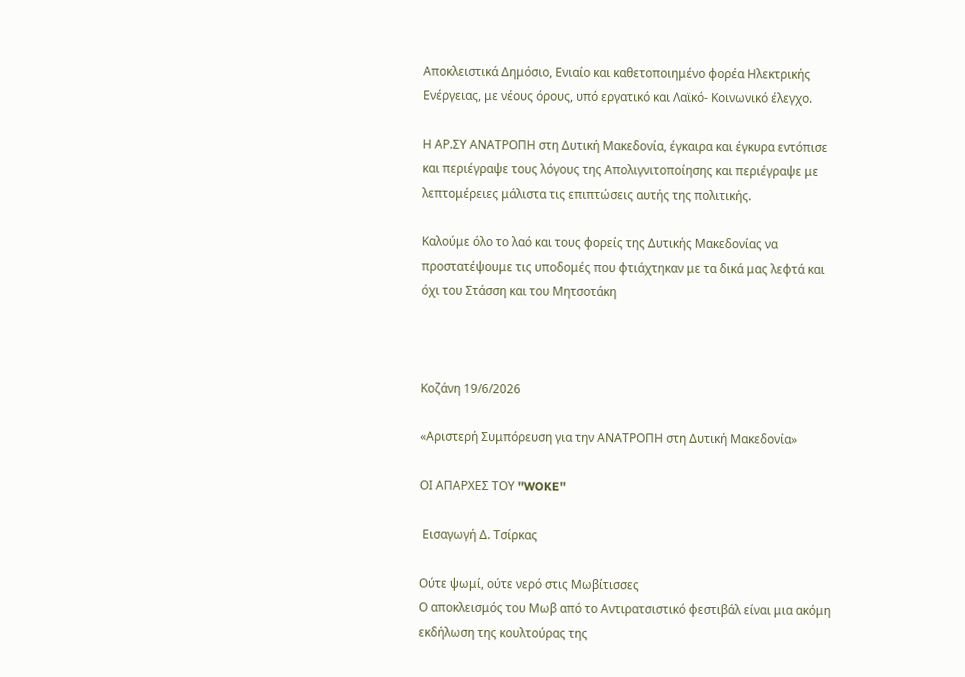Αποκλειστικά Δημόσιο, Ενιαίο και καθετοποιημένο φορέα Ηλεκτρικής Ενέργειας, με νέους όρους, υπό εργατικό και Λαϊκό- Κοινωνικό έλεγχο.

Η ΑΡ.ΣΥ ΑΝΑΤΡΟΠΗ στη Δυτική Μακεδονία, έγκαιρα και έγκυρα εντόπισε και περιέγραψε τους λόγους της Απολιγνιτοποίησης και περιέγραψε με λεπτομέρειες μάλιστα τις επιπτώσεις αυτής της πολιτικής.

Καλούμε όλο το λαό και τους φορείς της Δυτικής Μακεδονίας να προστατέψουμε τις υποδομές που φτιάχτηκαν με τα δικά μας λεφτά και όχι του Στάσση και του Μητσοτάκη



Κοζάνη 19/6/2026

«Αριστερή Συμπόρευση για την ΑΝΑΤΡΟΠΗ στη Δυτική Μακεδονία»

ΟΙ ΑΠΑΡΧΕΣ ΤΟΥ ''WOKE''

 Εισαγωγή Δ. Τσίρκας

Ούτε ψωμί, ούτε νερό στις Μωβίτισσες
Ο αποκλεισμός του Μωβ από το Αντιρατσιστικό φεστιβάλ είναι μια ακόμη εκδήλωση της κουλτούρας της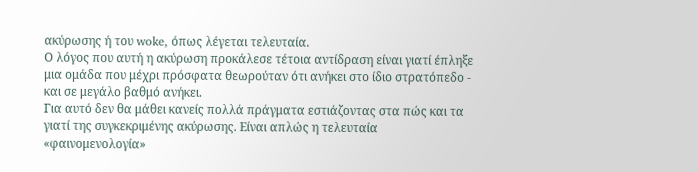ακύρωσης ή του woke, όπως λέγεται τελευταία.
Ο λόγος που αυτή η ακύρωση προκάλεσε τέτοια αντίδραση είναι γιατί έπληξε μια ομάδα που μέχρι πρόσφατα θεωρούταν ότι ανήκει στο ίδιο στρατόπεδο - και σε μεγάλο βαθμό ανήκει.
Για αυτό δεν θα μάθει κανείς πολλά πράγματα εστιάζοντας στα πώς και τα γιατί της συγκεκριμένης ακύρωσης. Είναι απλώς η τελευταία «φαινομενολογία»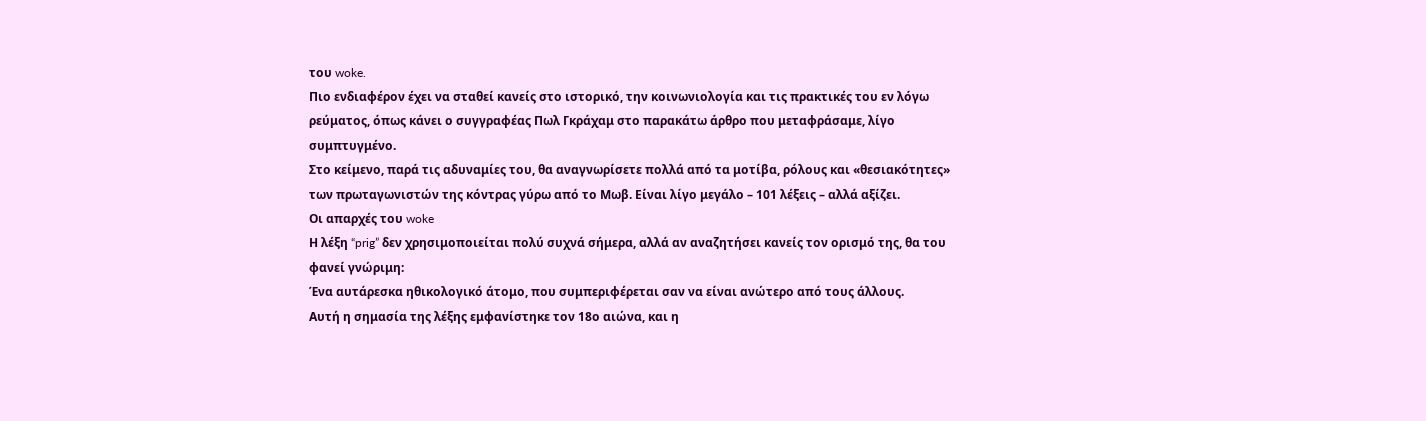του woke.
Πιο ενδιαφέρον έχει να σταθεί κανείς στο ιστορικό, την κοινωνιολογία και τις πρακτικές του εν λόγω ρεύματος, όπως κάνει ο συγγραφέας Πωλ Γκράχαμ στο παρακάτω άρθρο που μεταφράσαμε, λίγο συμπτυγμένο.
Στο κείμενο, παρά τις αδυναμίες του, θα αναγνωρίσετε πολλά από τα μοτίβα, ρόλους και «θεσιακότητες» των πρωταγωνιστών της κόντρας γύρω από το Μωβ. Είναι λίγο μεγάλο – 101 λέξεις – αλλά αξίζει.
Οι απαρχές του woke
Η λέξη “prig” δεν χρησιμοποιείται πολύ συχνά σήμερα, αλλά αν αναζητήσει κανείς τον ορισμό της, θα του φανεί γνώριμη:
Ένα αυτάρεσκα ηθικολογικό άτομο, που συμπεριφέρεται σαν να είναι ανώτερο από τους άλλους.
Αυτή η σημασία της λέξης εμφανίστηκε τον 18ο αιώνα, και η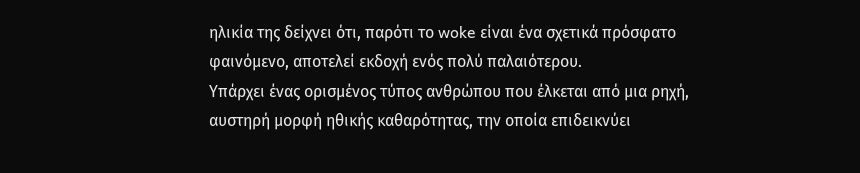ηλικία της δείχνει ότι, παρότι το woke είναι ένα σχετικά πρόσφατο φαινόμενο, αποτελεί εκδοχή ενός πολύ παλαιότερου.
Υπάρχει ένας ορισμένος τύπος ανθρώπου που έλκεται από μια ρηχή, αυστηρή μορφή ηθικής καθαρότητας, την οποία επιδεικνύει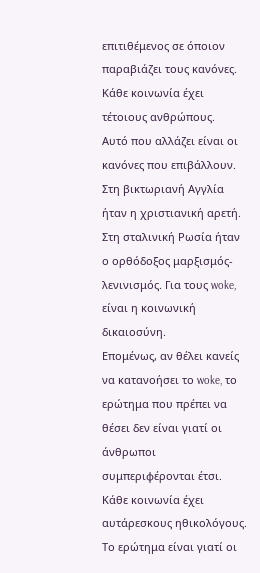επιτιθέμενος σε όποιον παραβιάζει τους κανόνες. Κάθε κοινωνία έχει τέτοιους ανθρώπους.
Αυτό που αλλάζει είναι οι κανόνες που επιβάλλουν. Στη βικτωριανή Αγγλία ήταν η χριστιανική αρετή. Στη σταλινική Ρωσία ήταν ο ορθόδοξος μαρξισμός-λενινισμός. Για τους woke, είναι η κοινωνική δικαιοσύνη.
Επομένως, αν θέλει κανείς να κατανοήσει το woke, το ερώτημα που πρέπει να θέσει δεν είναι γιατί οι άνθρωποι συμπεριφέρονται έτσι. Κάθε κοινωνία έχει αυτάρεσκους ηθικολόγους. Το ερώτημα είναι γιατί οι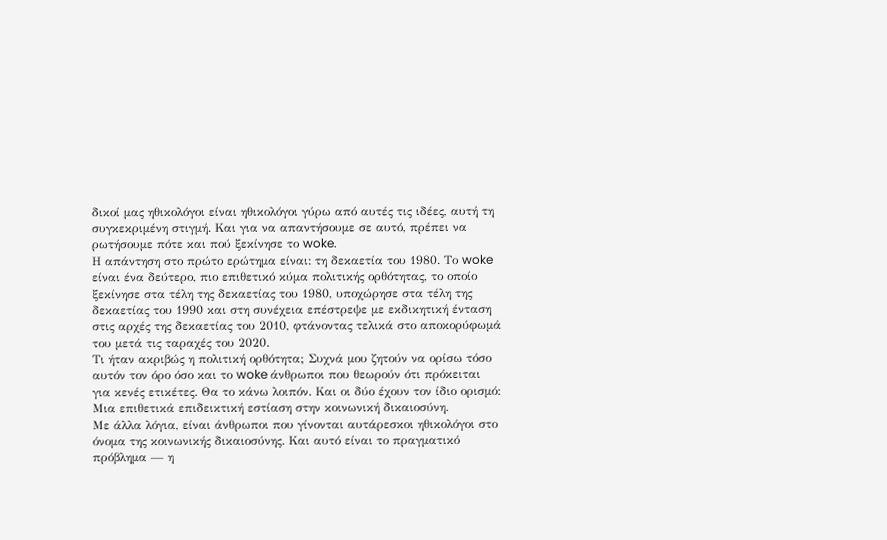δικοί μας ηθικολόγοι είναι ηθικολόγοι γύρω από αυτές τις ιδέες, αυτή τη συγκεκριμένη στιγμή. Και για να απαντήσουμε σε αυτό, πρέπει να ρωτήσουμε πότε και πού ξεκίνησε το woke.
Η απάντηση στο πρώτο ερώτημα είναι: τη δεκαετία του 1980. Το woke είναι ένα δεύτερο, πιο επιθετικό κύμα πολιτικής ορθότητας, το οποίο ξεκίνησε στα τέλη της δεκαετίας του 1980, υποχώρησε στα τέλη της δεκαετίας του 1990 και στη συνέχεια επέστρεψε με εκδικητική ένταση στις αρχές της δεκαετίας του 2010, φτάνοντας τελικά στο αποκορύφωμά του μετά τις ταραχές του 2020.
Τι ήταν ακριβώς η πολιτική ορθότητα; Συχνά μου ζητούν να ορίσω τόσο αυτόν τον όρο όσο και το woke άνθρωποι που θεωρούν ότι πρόκειται για κενές ετικέτες. Θα το κάνω λοιπόν. Και οι δύο έχουν τον ίδιο ορισμό:
Μια επιθετικά επιδεικτική εστίαση στην κοινωνική δικαιοσύνη.
Με άλλα λόγια, είναι άνθρωποι που γίνονται αυτάρεσκοι ηθικολόγοι στο όνομα της κοινωνικής δικαιοσύνης. Και αυτό είναι το πραγματικό πρόβλημα — η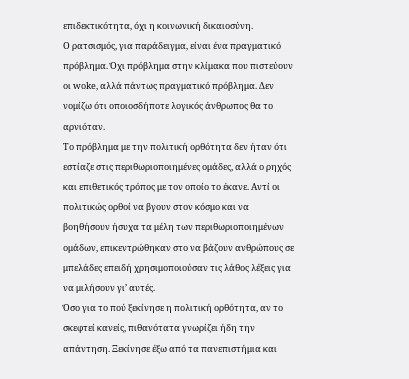επιδεκτικότητα, όχι η κοινωνική δικαιοσύνη.
Ο ρατσισμός, για παράδειγμα, είναι ένα πραγματικό πρόβλημα. Όχι πρόβλημα στην κλίμακα που πιστεύουν οι woke, αλλά πάντως πραγματικό πρόβλημα. Δεν νομίζω ότι οποιοσδήποτε λογικός άνθρωπος θα το αρνιόταν.
Το πρόβλημα με την πολιτική ορθότητα δεν ήταν ότι εστίαζε στις περιθωριοποιημένες ομάδες, αλλά ο ρηχός και επιθετικός τρόπος με τον οποίο το έκανε. Αντί οι πολιτικώς ορθοί να βγουν στον κόσμο και να βοηθήσουν ήσυχα τα μέλη των περιθωριοποιημένων ομάδων, επικεντρώθηκαν στο να βάζουν ανθρώπους σε μπελάδες επειδή χρησιμοποιούσαν τις λάθος λέξεις για να μιλήσουν γι’ αυτές.
Όσο για το πού ξεκίνησε η πολιτική ορθότητα, αν το σκεφτεί κανείς, πιθανότατα γνωρίζει ήδη την απάντηση. Ξεκίνησε έξω από τα πανεπιστήμια και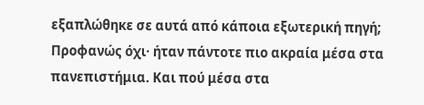εξαπλώθηκε σε αυτά από κάποια εξωτερική πηγή;
Προφανώς όχι· ήταν πάντοτε πιο ακραία μέσα στα πανεπιστήμια. Και πού μέσα στα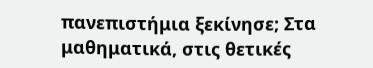πανεπιστήμια ξεκίνησε; Στα μαθηματικά, στις θετικές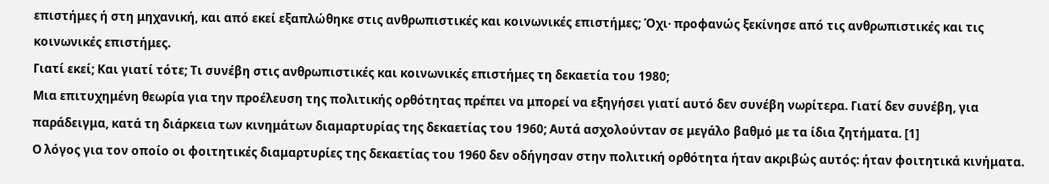επιστήμες ή στη μηχανική, και από εκεί εξαπλώθηκε στις ανθρωπιστικές και κοινωνικές επιστήμες; Όχι· προφανώς ξεκίνησε από τις ανθρωπιστικές και τις κοινωνικές επιστήμες.
Γιατί εκεί; Και γιατί τότε; Τι συνέβη στις ανθρωπιστικές και κοινωνικές επιστήμες τη δεκαετία του 1980;
Μια επιτυχημένη θεωρία για την προέλευση της πολιτικής ορθότητας πρέπει να μπορεί να εξηγήσει γιατί αυτό δεν συνέβη νωρίτερα. Γιατί δεν συνέβη, για παράδειγμα, κατά τη διάρκεια των κινημάτων διαμαρτυρίας της δεκαετίας του 1960; Αυτά ασχολούνταν σε μεγάλο βαθμό με τα ίδια ζητήματα. [1]
Ο λόγος για τον οποίο οι φοιτητικές διαμαρτυρίες της δεκαετίας του 1960 δεν οδήγησαν στην πολιτική ορθότητα ήταν ακριβώς αυτός: ήταν φοιτητικά κινήματα.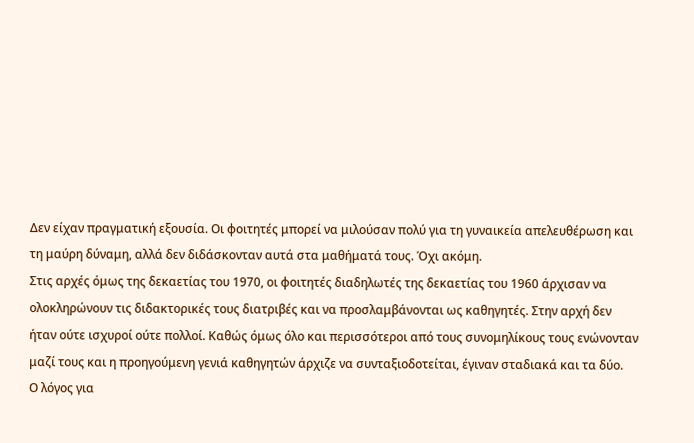Δεν είχαν πραγματική εξουσία. Οι φοιτητές μπορεί να μιλούσαν πολύ για τη γυναικεία απελευθέρωση και τη μαύρη δύναμη, αλλά δεν διδάσκονταν αυτά στα μαθήματά τους. Όχι ακόμη.
Στις αρχές όμως της δεκαετίας του 1970, οι φοιτητές διαδηλωτές της δεκαετίας του 1960 άρχισαν να ολοκληρώνουν τις διδακτορικές τους διατριβές και να προσλαμβάνονται ως καθηγητές. Στην αρχή δεν ήταν ούτε ισχυροί ούτε πολλοί. Καθώς όμως όλο και περισσότεροι από τους συνομηλίκους τους ενώνονταν μαζί τους και η προηγούμενη γενιά καθηγητών άρχιζε να συνταξιοδοτείται, έγιναν σταδιακά και τα δύο.
Ο λόγος για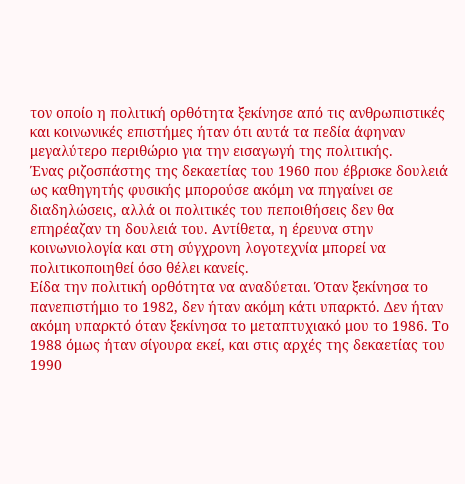τον οποίο η πολιτική ορθότητα ξεκίνησε από τις ανθρωπιστικές και κοινωνικές επιστήμες ήταν ότι αυτά τα πεδία άφηναν μεγαλύτερο περιθώριο για την εισαγωγή της πολιτικής.
Ένας ριζοσπάστης της δεκαετίας του 1960 που έβρισκε δουλειά ως καθηγητής φυσικής μπορούσε ακόμη να πηγαίνει σε διαδηλώσεις, αλλά οι πολιτικές του πεποιθήσεις δεν θα επηρέαζαν τη δουλειά του. Αντίθετα, η έρευνα στην κοινωνιολογία και στη σύγχρονη λογοτεχνία μπορεί να πολιτικοποιηθεί όσο θέλει κανείς.
Είδα την πολιτική ορθότητα να αναδύεται. Όταν ξεκίνησα το πανεπιστήμιο το 1982, δεν ήταν ακόμη κάτι υπαρκτό. Δεν ήταν ακόμη υπαρκτό όταν ξεκίνησα το μεταπτυχιακό μου το 1986. Το 1988 όμως ήταν σίγουρα εκεί, και στις αρχές της δεκαετίας του 1990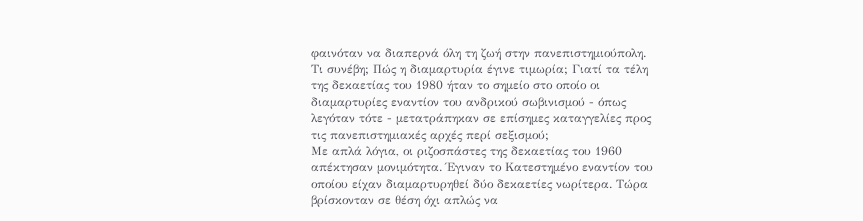φαινόταν να διαπερνά όλη τη ζωή στην πανεπιστημιούπολη.
Τι συνέβη; Πώς η διαμαρτυρία έγινε τιμωρία; Γιατί τα τέλη της δεκαετίας του 1980 ήταν το σημείο στο οποίο οι διαμαρτυρίες εναντίον του ανδρικού σωβινισμού - όπως λεγόταν τότε - μετατράπηκαν σε επίσημες καταγγελίες προς τις πανεπιστημιακές αρχές περί σεξισμού;
Με απλά λόγια, οι ριζοσπάστες της δεκαετίας του 1960 απέκτησαν μονιμότητα. Έγιναν το Κατεστημένο εναντίον του οποίου είχαν διαμαρτυρηθεί δύο δεκαετίες νωρίτερα. Τώρα βρίσκονταν σε θέση όχι απλώς να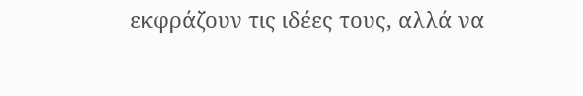εκφράζουν τις ιδέες τους, αλλά να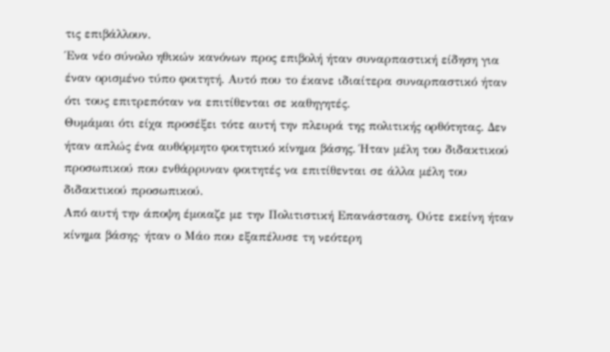τις επιβάλλουν.
Ένα νέο σύνολο ηθικών κανόνων προς επιβολή ήταν συναρπαστική είδηση για έναν ορισμένο τύπο φοιτητή. Αυτό που το έκανε ιδιαίτερα συναρπαστικό ήταν ότι τους επιτρεπόταν να επιτίθενται σε καθηγητές.
Θυμάμαι ότι είχα προσέξει τότε αυτή την πλευρά της πολιτικής ορθότητας. Δεν ήταν απλώς ένα αυθόρμητο φοιτητικό κίνημα βάσης. Ήταν μέλη του διδακτικού προσωπικού που ενθάρρυναν φοιτητές να επιτίθενται σε άλλα μέλη του διδακτικού προσωπικού.
Από αυτή την άποψη έμοιαζε με την Πολιτιστική Επανάσταση. Ούτε εκείνη ήταν κίνημα βάσης· ήταν ο Μάο που εξαπέλυσε τη νεότερη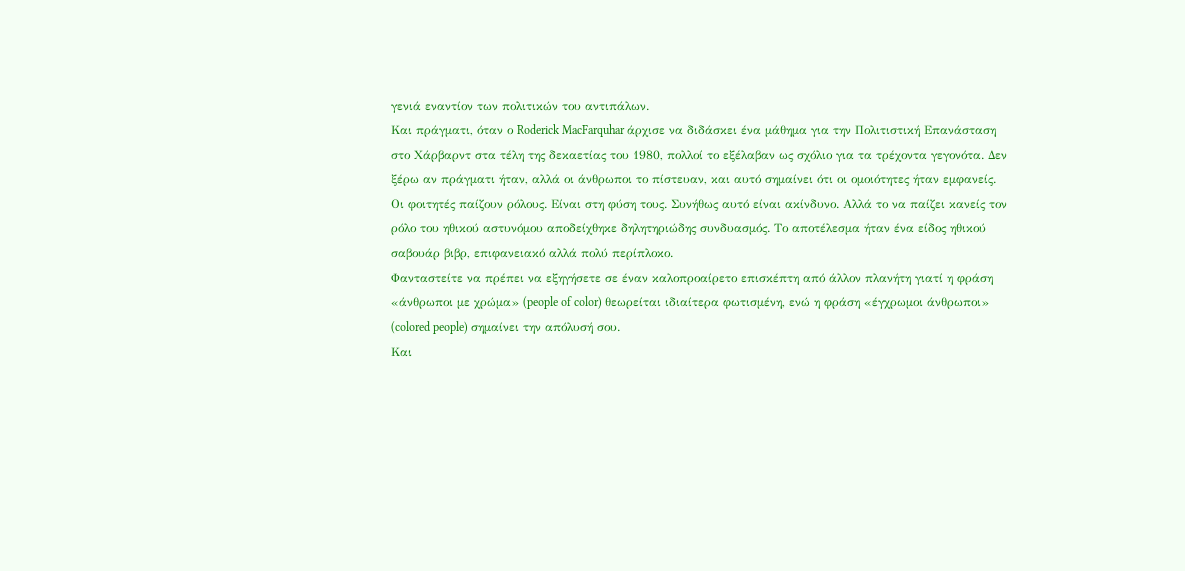γενιά εναντίον των πολιτικών του αντιπάλων.
Και πράγματι, όταν ο Roderick MacFarquhar άρχισε να διδάσκει ένα μάθημα για την Πολιτιστική Επανάσταση στο Χάρβαρντ στα τέλη της δεκαετίας του 1980, πολλοί το εξέλαβαν ως σχόλιο για τα τρέχοντα γεγονότα. Δεν ξέρω αν πράγματι ήταν, αλλά οι άνθρωποι το πίστευαν, και αυτό σημαίνει ότι οι ομοιότητες ήταν εμφανείς.
Οι φοιτητές παίζουν ρόλους. Είναι στη φύση τους. Συνήθως αυτό είναι ακίνδυνο. Αλλά το να παίζει κανείς τον ρόλο του ηθικού αστυνόμου αποδείχθηκε δηλητηριώδης συνδυασμός. Το αποτέλεσμα ήταν ένα είδος ηθικού σαβουάρ βιβρ, επιφανειακό αλλά πολύ περίπλοκο.
Φανταστείτε να πρέπει να εξηγήσετε σε έναν καλοπροαίρετο επισκέπτη από άλλον πλανήτη γιατί η φράση «άνθρωποι με χρώμα» (people of color) θεωρείται ιδιαίτερα φωτισμένη, ενώ η φράση «έγχρωμοι άνθρωποι» (colored people) σημαίνει την απόλυσή σου.
Και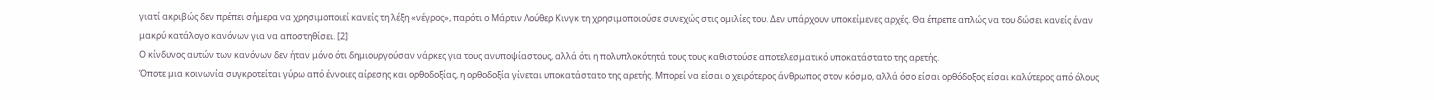γιατί ακριβώς δεν πρέπει σήμερα να χρησιμοποιεί κανείς τη λέξη «νέγρος», παρότι ο Μάρτιν Λούθερ Κινγκ τη χρησιμοποιούσε συνεχώς στις ομιλίες του. Δεν υπάρχουν υποκείμενες αρχές. Θα έπρεπε απλώς να του δώσει κανείς έναν μακρύ κατάλογο κανόνων για να αποστηθίσει. [2]
Ο κίνδυνος αυτών των κανόνων δεν ήταν μόνο ότι δημιουργούσαν νάρκες για τους ανυποψίαστους, αλλά ότι η πολυπλοκότητά τους τους καθιστούσε αποτελεσματικό υποκατάστατο της αρετής.
Όποτε μια κοινωνία συγκροτείται γύρω από έννοιες αίρεσης και ορθοδοξίας, η ορθοδοξία γίνεται υποκατάστατο της αρετής. Μπορεί να είσαι ο χειρότερος άνθρωπος στον κόσμο, αλλά όσο είσαι ορθόδοξος είσαι καλύτερος από όλους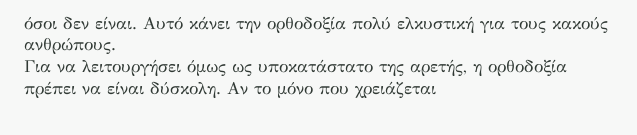όσοι δεν είναι. Αυτό κάνει την ορθοδοξία πολύ ελκυστική για τους κακούς ανθρώπους.
Για να λειτουργήσει όμως ως υποκατάστατο της αρετής, η ορθοδοξία πρέπει να είναι δύσκολη. Αν το μόνο που χρειάζεται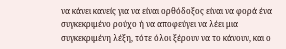να κάνει κανείς για να είναι ορθόδοξος είναι να φορά ένα συγκεκριμένο ρούχο ή να αποφεύγει να λέει μια συγκεκριμένη λέξη, τότε όλοι ξέρουν να το κάνουν, και ο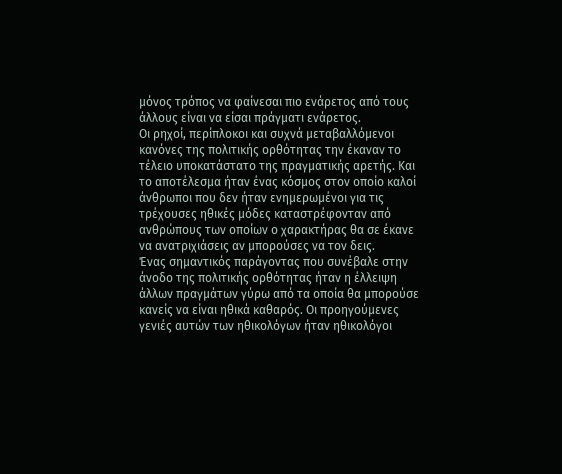μόνος τρόπος να φαίνεσαι πιο ενάρετος από τους άλλους είναι να είσαι πράγματι ενάρετος.
Οι ρηχοί, περίπλοκοι και συχνά μεταβαλλόμενοι κανόνες της πολιτικής ορθότητας την έκαναν το τέλειο υποκατάστατο της πραγματικής αρετής. Και το αποτέλεσμα ήταν ένας κόσμος στον οποίο καλοί άνθρωποι που δεν ήταν ενημερωμένοι για τις τρέχουσες ηθικές μόδες καταστρέφονταν από ανθρώπους των οποίων ο χαρακτήρας θα σε έκανε να ανατριχιάσεις αν μπορούσες να τον δεις.
Ένας σημαντικός παράγοντας που συνέβαλε στην άνοδο της πολιτικής ορθότητας ήταν η έλλειψη άλλων πραγμάτων γύρω από τα οποία θα μπορούσε κανείς να είναι ηθικά καθαρός. Οι προηγούμενες γενιές αυτών των ηθικολόγων ήταν ηθικολόγοι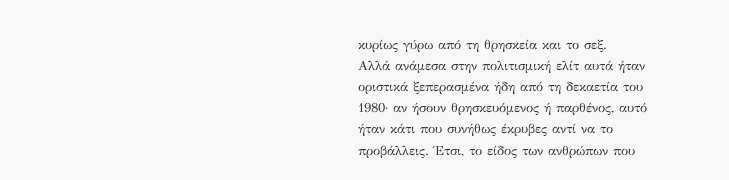κυρίως γύρω από τη θρησκεία και το σεξ.
Αλλά ανάμεσα στην πολιτισμική ελίτ αυτά ήταν οριστικά ξεπερασμένα ήδη από τη δεκαετία του 1980· αν ήσουν θρησκευόμενος ή παρθένος, αυτό ήταν κάτι που συνήθως έκρυβες αντί να το προβάλλεις. Έτσι, το είδος των ανθρώπων που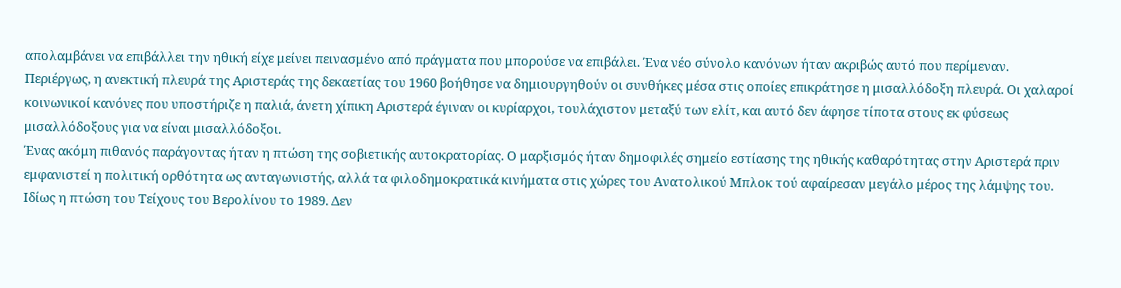απολαμβάνει να επιβάλλει την ηθική είχε μείνει πεινασμένο από πράγματα που μπορούσε να επιβάλει. Ένα νέο σύνολο κανόνων ήταν ακριβώς αυτό που περίμεναν.
Περιέργως, η ανεκτική πλευρά της Αριστεράς της δεκαετίας του 1960 βοήθησε να δημιουργηθούν οι συνθήκες μέσα στις οποίες επικράτησε η μισαλλόδοξη πλευρά. Οι χαλαροί κοινωνικοί κανόνες που υποστήριζε η παλιά, άνετη χίπικη Αριστερά έγιναν οι κυρίαρχοι, τουλάχιστον μεταξύ των ελίτ, και αυτό δεν άφησε τίποτα στους εκ φύσεως μισαλλόδοξους για να είναι μισαλλόδοξοι.
Ένας ακόμη πιθανός παράγοντας ήταν η πτώση της σοβιετικής αυτοκρατορίας. Ο μαρξισμός ήταν δημοφιλές σημείο εστίασης της ηθικής καθαρότητας στην Αριστερά πριν εμφανιστεί η πολιτική ορθότητα ως ανταγωνιστής, αλλά τα φιλοδημοκρατικά κινήματα στις χώρες του Ανατολικού Μπλοκ τού αφαίρεσαν μεγάλο μέρος της λάμψης του. Ιδίως η πτώση του Τείχους του Βερολίνου το 1989. Δεν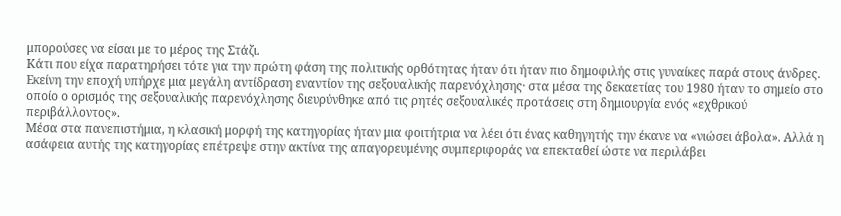μπορούσες να είσαι με το μέρος της Στάζι.
Κάτι που είχα παρατηρήσει τότε για την πρώτη φάση της πολιτικής ορθότητας ήταν ότι ήταν πιο δημοφιλής στις γυναίκες παρά στους άνδρες. Εκείνη την εποχή υπήρχε μια μεγάλη αντίδραση εναντίον της σεξουαλικής παρενόχλησης· στα μέσα της δεκαετίας του 1980 ήταν το σημείο στο οποίο ο ορισμός της σεξουαλικής παρενόχλησης διευρύνθηκε από τις ρητές σεξουαλικές προτάσεις στη δημιουργία ενός «εχθρικού περιβάλλοντος».
Μέσα στα πανεπιστήμια, η κλασική μορφή της κατηγορίας ήταν μια φοιτήτρια να λέει ότι ένας καθηγητής την έκανε να «νιώσει άβολα». Αλλά η ασάφεια αυτής της κατηγορίας επέτρεψε στην ακτίνα της απαγορευμένης συμπεριφοράς να επεκταθεί ώστε να περιλάβει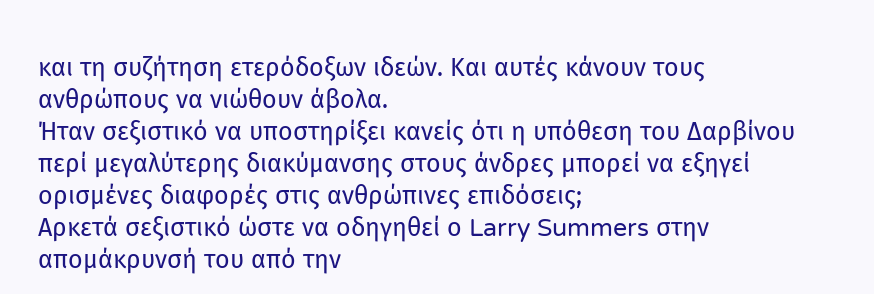και τη συζήτηση ετερόδοξων ιδεών. Και αυτές κάνουν τους ανθρώπους να νιώθουν άβολα.
Ήταν σεξιστικό να υποστηρίξει κανείς ότι η υπόθεση του Δαρβίνου περί μεγαλύτερης διακύμανσης στους άνδρες μπορεί να εξηγεί ορισμένες διαφορές στις ανθρώπινες επιδόσεις;
Αρκετά σεξιστικό ώστε να οδηγηθεί ο Larry Summers στην απομάκρυνσή του από την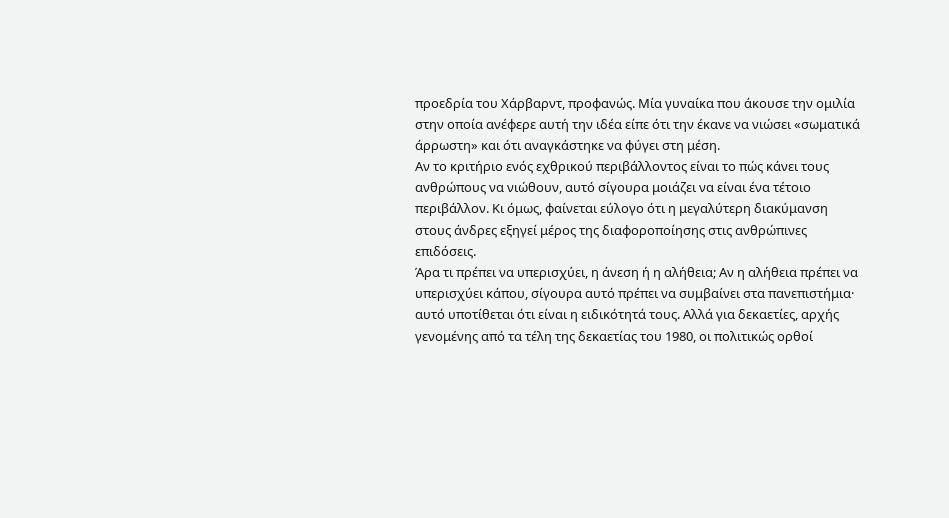προεδρία του Χάρβαρντ, προφανώς. Μία γυναίκα που άκουσε την ομιλία στην οποία ανέφερε αυτή την ιδέα είπε ότι την έκανε να νιώσει «σωματικά άρρωστη» και ότι αναγκάστηκε να φύγει στη μέση.
Aν το κριτήριο ενός εχθρικού περιβάλλοντος είναι το πώς κάνει τους ανθρώπους να νιώθουν, αυτό σίγουρα μοιάζει να είναι ένα τέτοιο περιβάλλον. Κι όμως, φαίνεται εύλογο ότι η μεγαλύτερη διακύμανση στους άνδρες εξηγεί μέρος της διαφοροποίησης στις ανθρώπινες επιδόσεις.
Άρα τι πρέπει να υπερισχύει, η άνεση ή η αλήθεια; Αν η αλήθεια πρέπει να υπερισχύει κάπου, σίγουρα αυτό πρέπει να συμβαίνει στα πανεπιστήμια· αυτό υποτίθεται ότι είναι η ειδικότητά τους. Αλλά για δεκαετίες, αρχής γενομένης από τα τέλη της δεκαετίας του 1980, οι πολιτικώς ορθοί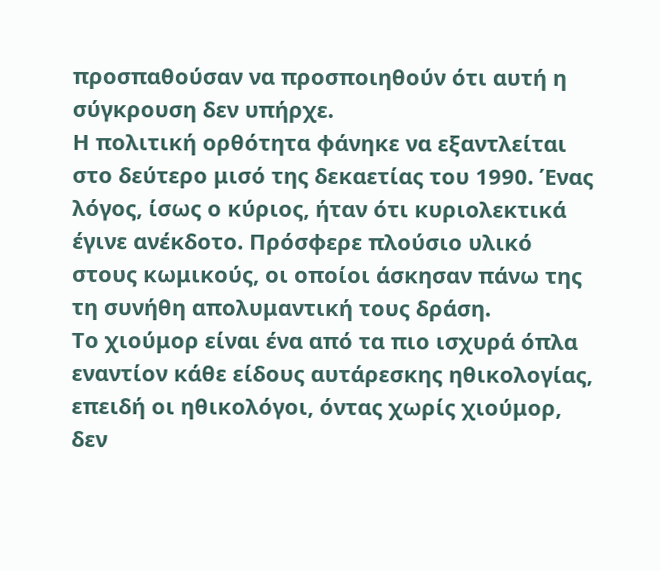προσπαθούσαν να προσποιηθούν ότι αυτή η σύγκρουση δεν υπήρχε.
Η πολιτική ορθότητα φάνηκε να εξαντλείται στο δεύτερο μισό της δεκαετίας του 1990. Ένας λόγος, ίσως ο κύριος, ήταν ότι κυριολεκτικά έγινε ανέκδοτο. Πρόσφερε πλούσιο υλικό στους κωμικούς, οι οποίοι άσκησαν πάνω της τη συνήθη απολυμαντική τους δράση.
Το χιούμορ είναι ένα από τα πιο ισχυρά όπλα εναντίον κάθε είδους αυτάρεσκης ηθικολογίας, επειδή οι ηθικολόγοι, όντας χωρίς χιούμορ, δεν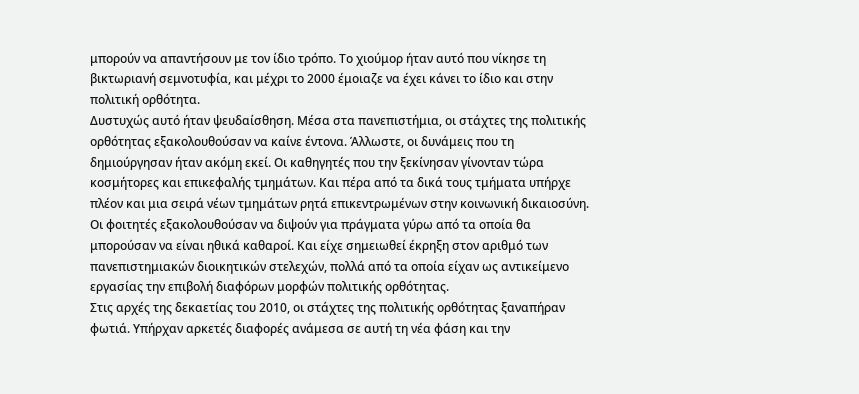μπορούν να απαντήσουν με τον ίδιο τρόπο. Το χιούμορ ήταν αυτό που νίκησε τη βικτωριανή σεμνοτυφία, και μέχρι το 2000 έμοιαζε να έχει κάνει το ίδιο και στην πολιτική ορθότητα.
Δυστυχώς αυτό ήταν ψευδαίσθηση. Μέσα στα πανεπιστήμια, οι στάχτες της πολιτικής ορθότητας εξακολουθούσαν να καίνε έντονα. Άλλωστε, οι δυνάμεις που τη δημιούργησαν ήταν ακόμη εκεί. Οι καθηγητές που την ξεκίνησαν γίνονταν τώρα κοσμήτορες και επικεφαλής τμημάτων. Και πέρα από τα δικά τους τμήματα υπήρχε πλέον και μια σειρά νέων τμημάτων ρητά επικεντρωμένων στην κοινωνική δικαιοσύνη.
Οι φοιτητές εξακολουθούσαν να διψούν για πράγματα γύρω από τα οποία θα μπορούσαν να είναι ηθικά καθαροί. Και είχε σημειωθεί έκρηξη στον αριθμό των πανεπιστημιακών διοικητικών στελεχών, πολλά από τα οποία είχαν ως αντικείμενο εργασίας την επιβολή διαφόρων μορφών πολιτικής ορθότητας.
Στις αρχές της δεκαετίας του 2010, οι στάχτες της πολιτικής ορθότητας ξαναπήραν φωτιά. Υπήρχαν αρκετές διαφορές ανάμεσα σε αυτή τη νέα φάση και την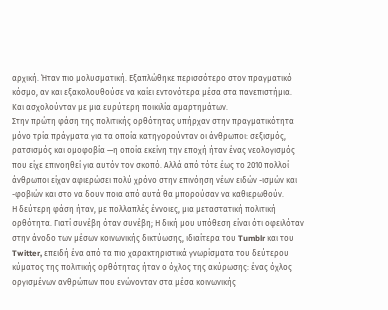αρχική. Ήταν πιο μολυσματική. Εξαπλώθηκε περισσότερο στον πραγματικό κόσμο, αν και εξακολουθούσε να καίει εντονότερα μέσα στα πανεπιστήμια. Και ασχολούνταν με μια ευρύτερη ποικιλία αμαρτημάτων.
Στην πρώτη φάση της πολιτικής ορθότητας υπήρχαν στην πραγματικότητα μόνο τρία πράγματα για τα οποία κατηγορούνταν οι άνθρωποι: σεξισμός, ρατσισμός και ομοφοβία —η οποία εκείνη την εποχή ήταν ένας νεολογισμός που είχε επινοηθεί για αυτόν τον σκοπό. Αλλά από τότε έως το 2010 πολλοί άνθρωποι είχαν αφιερώσει πολύ χρόνο στην επινόηση νέων ειδών -ισμών και -φοβιών και στο να δουν ποια από αυτά θα μπορούσαν να καθιερωθούν.
Η δεύτερη φάση ήταν, με πολλαπλές έννοιες, μια μεταστατική πολιτική ορθότητα. Γιατί συνέβη όταν συνέβη; Η δική μου υπόθεση είναι ότι οφειλόταν στην άνοδο των μέσων κοινωνικής δικτύωσης, ιδιαίτερα του Tumblr και του Twitter, επειδή ένα από τα πιο χαρακτηριστικά γνωρίσματα του δεύτερου κύματος της πολιτικής ορθότητας ήταν ο όχλος της ακύρωσης: ένας όχλος οργισμένων ανθρώπων που ενώνονταν στα μέσα κοινωνικής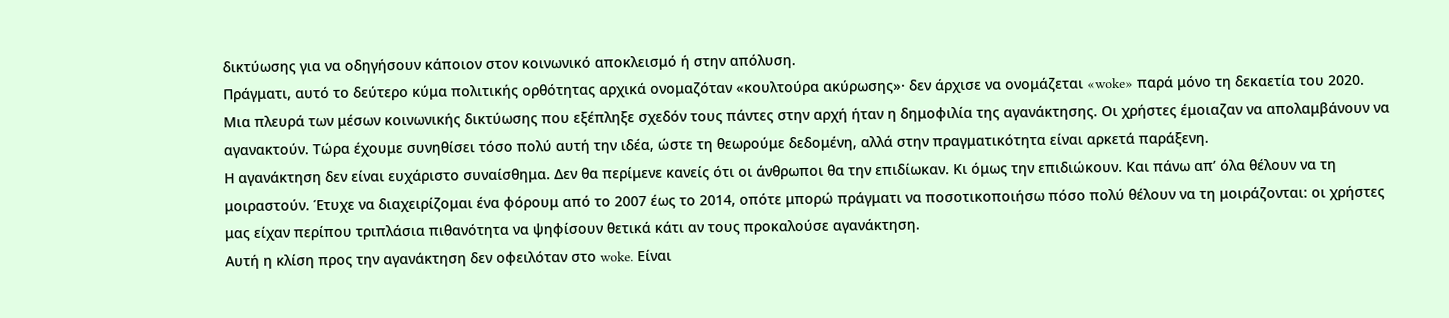δικτύωσης για να οδηγήσουν κάποιον στον κοινωνικό αποκλεισμό ή στην απόλυση.
Πράγματι, αυτό το δεύτερο κύμα πολιτικής ορθότητας αρχικά ονομαζόταν «κουλτούρα ακύρωσης»· δεν άρχισε να ονομάζεται «woke» παρά μόνο τη δεκαετία του 2020.
Μια πλευρά των μέσων κοινωνικής δικτύωσης που εξέπληξε σχεδόν τους πάντες στην αρχή ήταν η δημοφιλία της αγανάκτησης. Οι χρήστες έμοιαζαν να απολαμβάνουν να αγανακτούν. Τώρα έχουμε συνηθίσει τόσο πολύ αυτή την ιδέα, ώστε τη θεωρούμε δεδομένη, αλλά στην πραγματικότητα είναι αρκετά παράξενη.
Η αγανάκτηση δεν είναι ευχάριστο συναίσθημα. Δεν θα περίμενε κανείς ότι οι άνθρωποι θα την επιδίωκαν. Κι όμως την επιδιώκουν. Και πάνω απ’ όλα θέλουν να τη μοιραστούν. Έτυχε να διαχειρίζομαι ένα φόρουμ από το 2007 έως το 2014, οπότε μπορώ πράγματι να ποσοτικοποιήσω πόσο πολύ θέλουν να τη μοιράζονται: οι χρήστες μας είχαν περίπου τριπλάσια πιθανότητα να ψηφίσουν θετικά κάτι αν τους προκαλούσε αγανάκτηση.
Αυτή η κλίση προς την αγανάκτηση δεν οφειλόταν στο woke. Είναι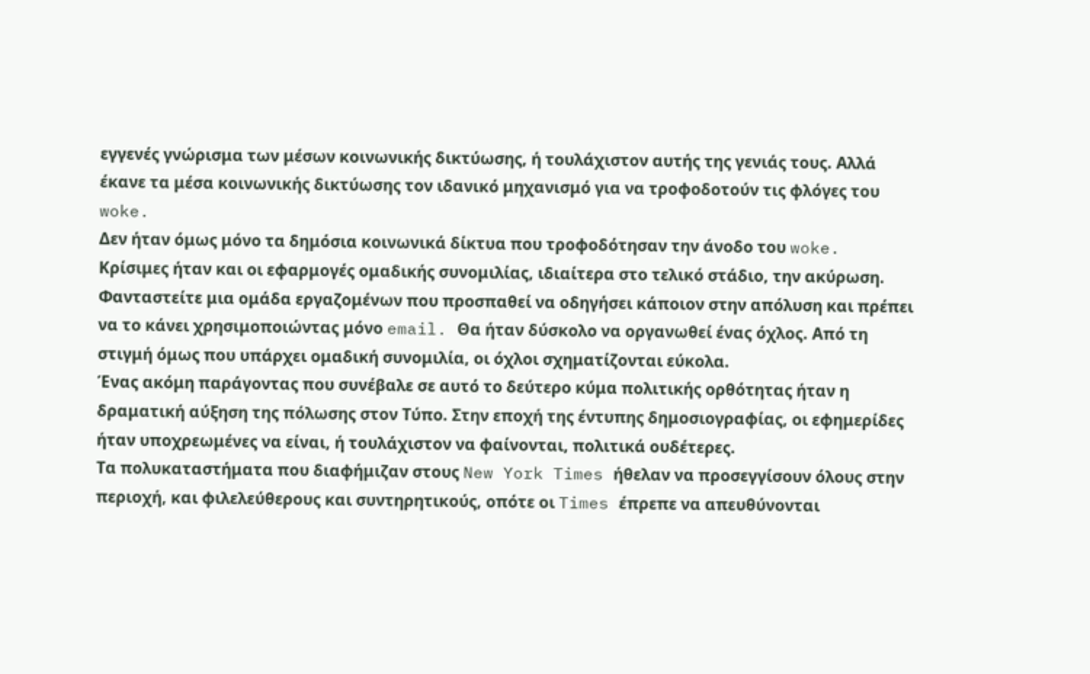εγγενές γνώρισμα των μέσων κοινωνικής δικτύωσης, ή τουλάχιστον αυτής της γενιάς τους. Αλλά έκανε τα μέσα κοινωνικής δικτύωσης τον ιδανικό μηχανισμό για να τροφοδοτούν τις φλόγες του woke.
Δεν ήταν όμως μόνο τα δημόσια κοινωνικά δίκτυα που τροφοδότησαν την άνοδο του woke. Κρίσιμες ήταν και οι εφαρμογές ομαδικής συνομιλίας, ιδιαίτερα στο τελικό στάδιο, την ακύρωση. Φανταστείτε μια ομάδα εργαζομένων που προσπαθεί να οδηγήσει κάποιον στην απόλυση και πρέπει να το κάνει χρησιμοποιώντας μόνο email. Θα ήταν δύσκολο να οργανωθεί ένας όχλος. Από τη στιγμή όμως που υπάρχει ομαδική συνομιλία, οι όχλοι σχηματίζονται εύκολα.
Ένας ακόμη παράγοντας που συνέβαλε σε αυτό το δεύτερο κύμα πολιτικής ορθότητας ήταν η δραματική αύξηση της πόλωσης στον Τύπο. Στην εποχή της έντυπης δημοσιογραφίας, οι εφημερίδες ήταν υποχρεωμένες να είναι, ή τουλάχιστον να φαίνονται, πολιτικά ουδέτερες.
Τα πολυκαταστήματα που διαφήμιζαν στους New York Times ήθελαν να προσεγγίσουν όλους στην περιοχή, και φιλελεύθερους και συντηρητικούς, οπότε οι Times έπρεπε να απευθύνονται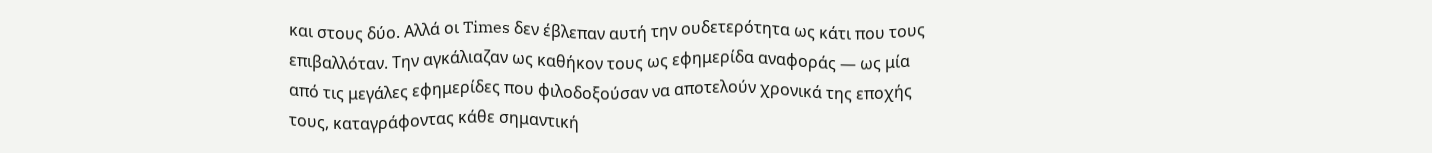και στους δύο. Αλλά οι Times δεν έβλεπαν αυτή την ουδετερότητα ως κάτι που τους επιβαλλόταν. Την αγκάλιαζαν ως καθήκον τους ως εφημερίδα αναφοράς — ως μία από τις μεγάλες εφημερίδες που φιλοδοξούσαν να αποτελούν χρονικά της εποχής τους, καταγράφοντας κάθε σημαντική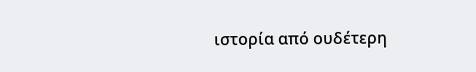ιστορία από ουδέτερη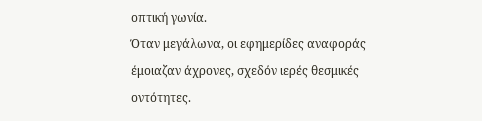οπτική γωνία.
Όταν μεγάλωνα, οι εφημερίδες αναφοράς έμοιαζαν άχρονες, σχεδόν ιερές θεσμικές οντότητες.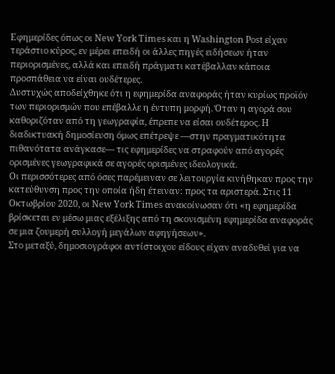Εφημερίδες όπως οι New York Times και η Washington Post είχαν τεράστιο κύρος, εν μέρει επειδή οι άλλες πηγές ειδήσεων ήταν περιορισμένες, αλλά και επειδή πράγματι κατέβαλλαν κάποια προσπάθεια να είναι ουδέτερες.
Δυστυχώς αποδείχθηκε ότι η εφημερίδα αναφοράς ήταν κυρίως προϊόν των περιορισμών που επέβαλλε η έντυπη μορφή. Όταν η αγορά σου καθοριζόταν από τη γεωγραφία, έπρεπε να είσαι ουδέτερος. Η διαδικτυακή δημοσίευση όμως επέτρεψε —στην πραγματικότητα πιθανότατα ανάγκασε— τις εφημερίδες να στραφούν από αγορές ορισμένες γεωγραφικά σε αγορές ορισμένες ιδεολογικά.
Οι περισσότερες από όσες παρέμειναν σε λειτουργία κινήθηκαν προς την κατεύθυνση προς την οποία ήδη έτειναν: προς τα αριστερά. Στις 11 Οκτωβρίου 2020, οι New York Times ανακοίνωσαν ότι «η εφημερίδα βρίσκεται εν μέσω μιας εξέλιξης από τη σκονισμένη εφημερίδα αναφοράς σε μια ζουμερή συλλογή μεγάλων αφηγήσεων».
Στο μεταξύ, δημοσιογράφοι αντίστοιχου είδους είχαν αναδυθεί για να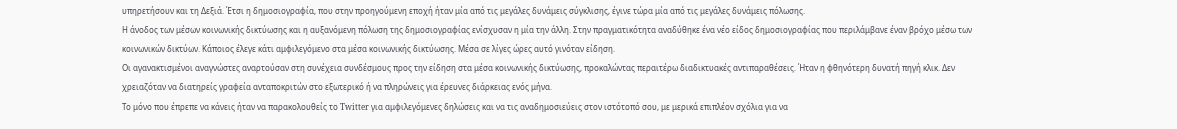υπηρετήσουν και τη Δεξιά. Έτσι η δημοσιογραφία, που στην προηγούμενη εποχή ήταν μία από τις μεγάλες δυνάμεις σύγκλισης, έγινε τώρα μία από τις μεγάλες δυνάμεις πόλωσης.
Η άνοδος των μέσων κοινωνικής δικτύωσης και η αυξανόμενη πόλωση της δημοσιογραφίας ενίσχυσαν η μία την άλλη. Στην πραγματικότητα αναδύθηκε ένα νέο είδος δημοσιογραφίας που περιλάμβανε έναν βρόχο μέσω των κοινωνικών δικτύων. Κάποιος έλεγε κάτι αμφιλεγόμενο στα μέσα κοινωνικής δικτύωσης. Μέσα σε λίγες ώρες αυτό γινόταν είδηση.
Οι αγανακτισμένοι αναγνώστες αναρτούσαν στη συνέχεια συνδέσμους προς την είδηση στα μέσα κοινωνικής δικτύωσης, προκαλώντας περαιτέρω διαδικτυακές αντιπαραθέσεις. Ήταν η φθηνότερη δυνατή πηγή κλικ. Δεν χρειαζόταν να διατηρείς γραφεία ανταποκριτών στο εξωτερικό ή να πληρώνεις για έρευνες διάρκειας ενός μήνα.
Το μόνο που έπρεπε να κάνεις ήταν να παρακολουθείς το Twitter για αμφιλεγόμενες δηλώσεις και να τις αναδημοσιεύεις στον ιστότοπό σου, με μερικά επιπλέον σχόλια για να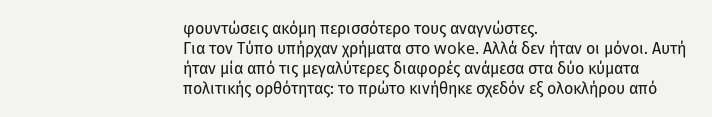φουντώσεις ακόμη περισσότερο τους αναγνώστες.
Για τον Τύπο υπήρχαν χρήματα στο woke. Αλλά δεν ήταν οι μόνοι. Αυτή ήταν μία από τις μεγαλύτερες διαφορές ανάμεσα στα δύο κύματα πολιτικής ορθότητας: το πρώτο κινήθηκε σχεδόν εξ ολοκλήρου από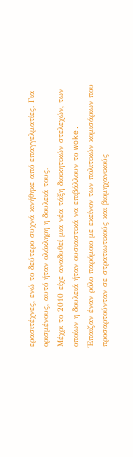ερασιτέχνες, ενώ το δεύτερο συχνά κινήθηκε από επαγγελματίες. Για ορισμένους, αυτό ήταν ολόκληρη η δουλειά τους.
Μέχρι το 2010 είχε αναδυθεί μια νέα τάξη διοικητικών στελεχών, των οποίων η δουλειά ήταν ουσιαστικά να επιβάλλουν το woke.
Έπαιζαν έναν ρόλο παρόμοιο με εκείνον των πολιτικών κομισάριων που προσαρτούνταν σε στρατιωτικούς και βιομηχανικούς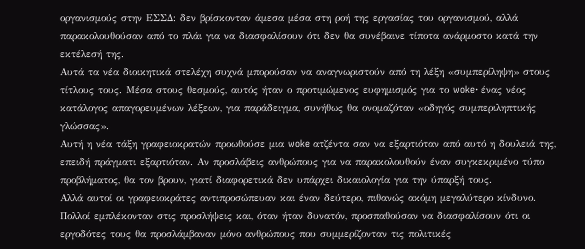οργανισμούς στην ΕΣΣΔ: δεν βρίσκονταν άμεσα μέσα στη ροή της εργασίας του οργανισμού, αλλά παρακολουθούσαν από το πλάι για να διασφαλίσουν ότι δεν θα συνέβαινε τίποτα ανάρμοστο κατά την εκτέλεσή της.
Αυτά τα νέα διοικητικά στελέχη συχνά μπορούσαν να αναγνωριστούν από τη λέξη «συμπερίληψη» στους τίτλους τους. Μέσα στους θεσμούς, αυτός ήταν ο προτιμώμενος ευφημισμός για το woke· ένας νέος κατάλογος απαγορευμένων λέξεων, για παράδειγμα, συνήθως θα ονομαζόταν «οδηγός συμπεριληπτικής γλώσσας».
Αυτή η νέα τάξη γραφειοκρατών προωθούσε μια woke ατζέντα σαν να εξαρτιόταν από αυτό η δουλειά της, επειδή πράγματι εξαρτιόταν. Αν προσλάβεις ανθρώπους για να παρακολουθούν έναν συγκεκριμένο τύπο προβλήματος, θα τον βρουν, γιατί διαφορετικά δεν υπάρχει δικαιολογία για την ύπαρξή τους.
Αλλά αυτοί οι γραφειοκράτες αντιπροσώπευαν και έναν δεύτερο, πιθανώς ακόμη μεγαλύτερο κίνδυνο. Πολλοί εμπλέκονταν στις προσλήψεις και, όταν ήταν δυνατόν, προσπαθούσαν να διασφαλίσουν ότι οι εργοδότες τους θα προσλάμβαναν μόνο ανθρώπους που συμμερίζονταν τις πολιτικές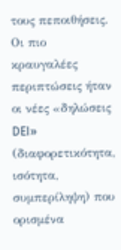τους πεποιθήσεις.
Οι πιο κραυγαλέες περιπτώσεις ήταν οι νέες «δηλώσεις DEI» (διαφορετικότητα, ισότητα, συμπερίληψη) που ορισμένα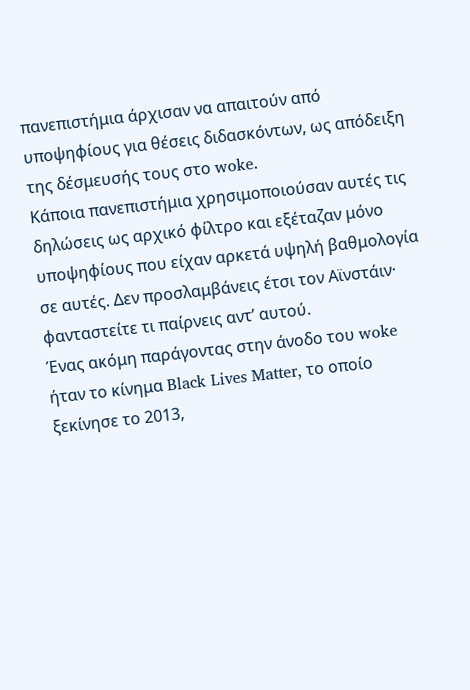πανεπιστήμια άρχισαν να απαιτούν από υποψηφίους για θέσεις διδασκόντων, ως απόδειξη της δέσμευσής τους στο woke.
Κάποια πανεπιστήμια χρησιμοποιούσαν αυτές τις δηλώσεις ως αρχικό φίλτρο και εξέταζαν μόνο υποψηφίους που είχαν αρκετά υψηλή βαθμολογία σε αυτές. Δεν προσλαμβάνεις έτσι τον Αϊνστάιν· φανταστείτε τι παίρνεις αντ’ αυτού.
Ένας ακόμη παράγοντας στην άνοδο του woke ήταν το κίνημα Black Lives Matter, το οποίο ξεκίνησε το 2013,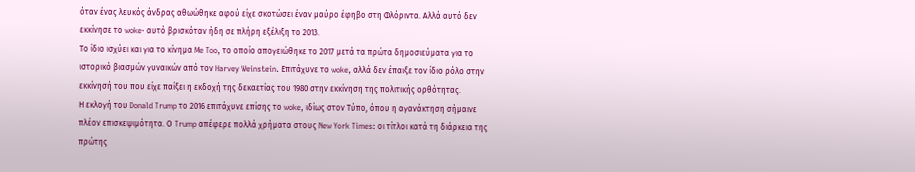όταν ένας λευκός άνδρας αθωώθηκε αφού είχε σκοτώσει έναν μαύρο έφηβο στη Φλόριντα. Αλλά αυτό δεν εκκίνησε το woke· αυτό βρισκόταν ήδη σε πλήρη εξέλιξη το 2013.
Το ίδιο ισχύει και για το κίνημα Me Too, το οποίο απογειώθηκε το 2017 μετά τα πρώτα δημοσιεύματα για το ιστορικό βιασμών γυναικών από τον Harvey Weinstein. Επιτάχυνε το woke, αλλά δεν έπαιξε τον ίδιο ρόλο στην εκκίνησή του που είχε παίξει η εκδοχή της δεκαετίας του 1980 στην εκκίνηση της πολιτικής ορθότητας.
Η εκλογή του Donald Trump το 2016 επιτάχυνε επίσης το woke, ιδίως στον Τύπο, όπου η αγανάκτηση σήμαινε πλέον επισκεψιμότητα. Ο Trump απέφερε πολλά χρήματα στους New York Times: οι τίτλοι κατά τη διάρκεια της πρώτης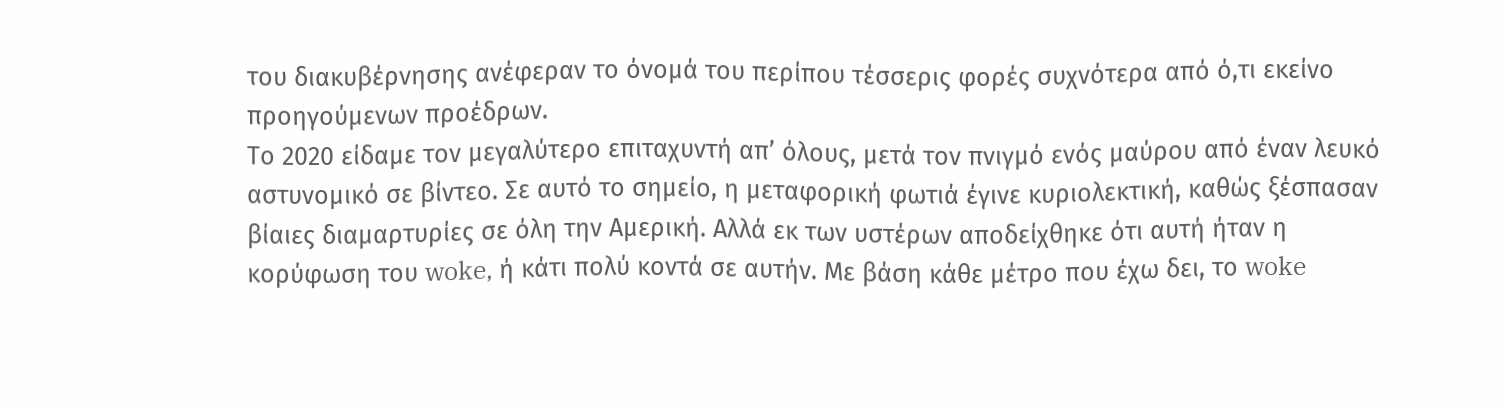του διακυβέρνησης ανέφεραν το όνομά του περίπου τέσσερις φορές συχνότερα από ό,τι εκείνο προηγούμενων προέδρων.
Το 2020 είδαμε τον μεγαλύτερο επιταχυντή απ’ όλους, μετά τον πνιγμό ενός μαύρου από έναν λευκό αστυνομικό σε βίντεο. Σε αυτό το σημείο, η μεταφορική φωτιά έγινε κυριολεκτική, καθώς ξέσπασαν βίαιες διαμαρτυρίες σε όλη την Αμερική. Αλλά εκ των υστέρων αποδείχθηκε ότι αυτή ήταν η κορύφωση του woke, ή κάτι πολύ κοντά σε αυτήν. Με βάση κάθε μέτρο που έχω δει, το woke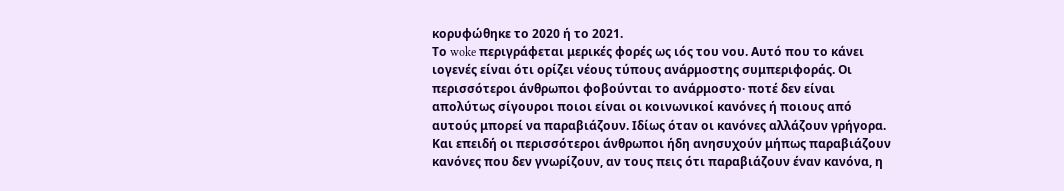κορυφώθηκε το 2020 ή το 2021.
Το woke περιγράφεται μερικές φορές ως ιός του νου. Αυτό που το κάνει ιογενές είναι ότι ορίζει νέους τύπους ανάρμοστης συμπεριφοράς. Οι περισσότεροι άνθρωποι φοβούνται το ανάρμοστο· ποτέ δεν είναι απολύτως σίγουροι ποιοι είναι οι κοινωνικοί κανόνες ή ποιους από αυτούς μπορεί να παραβιάζουν. Ιδίως όταν οι κανόνες αλλάζουν γρήγορα.
Και επειδή οι περισσότεροι άνθρωποι ήδη ανησυχούν μήπως παραβιάζουν κανόνες που δεν γνωρίζουν, αν τους πεις ότι παραβιάζουν έναν κανόνα, η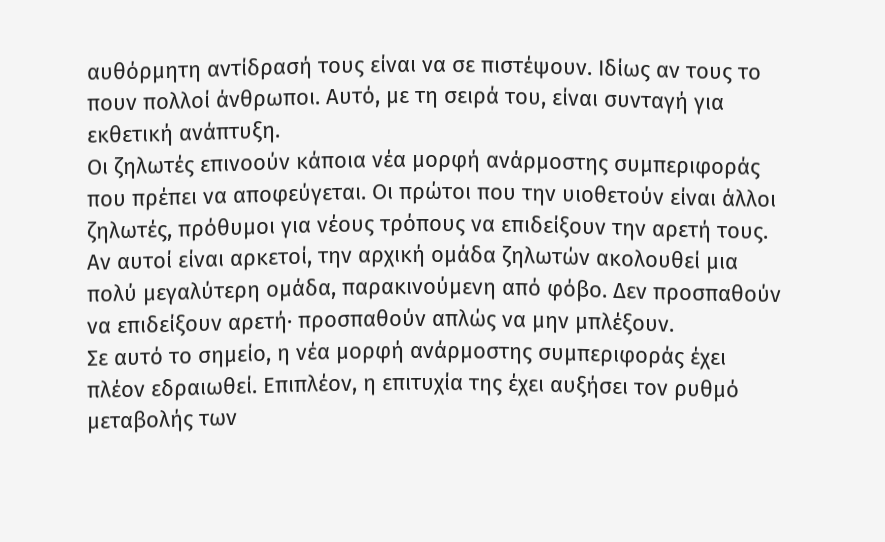αυθόρμητη αντίδρασή τους είναι να σε πιστέψουν. Ιδίως αν τους το πουν πολλοί άνθρωποι. Αυτό, με τη σειρά του, είναι συνταγή για εκθετική ανάπτυξη.
Οι ζηλωτές επινοούν κάποια νέα μορφή ανάρμοστης συμπεριφοράς που πρέπει να αποφεύγεται. Οι πρώτοι που την υιοθετούν είναι άλλοι ζηλωτές, πρόθυμοι για νέους τρόπους να επιδείξουν την αρετή τους. Αν αυτοί είναι αρκετοί, την αρχική ομάδα ζηλωτών ακολουθεί μια πολύ μεγαλύτερη ομάδα, παρακινούμενη από φόβο. Δεν προσπαθούν να επιδείξουν αρετή· προσπαθούν απλώς να μην μπλέξουν.
Σε αυτό το σημείο, η νέα μορφή ανάρμοστης συμπεριφοράς έχει πλέον εδραιωθεί. Επιπλέον, η επιτυχία της έχει αυξήσει τον ρυθμό μεταβολής των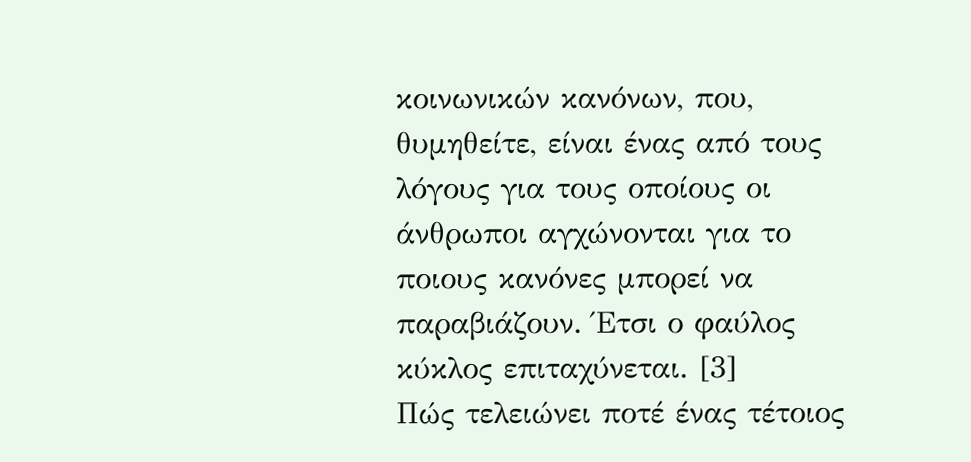κοινωνικών κανόνων, που, θυμηθείτε, είναι ένας από τους λόγους για τους οποίους οι άνθρωποι αγχώνονται για το ποιους κανόνες μπορεί να παραβιάζουν. Έτσι ο φαύλος κύκλος επιταχύνεται. [3]
Πώς τελειώνει ποτέ ένας τέτοιος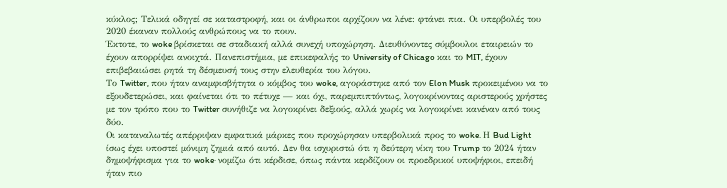κύκλος; Τελικά οδηγεί σε καταστροφή, και οι άνθρωποι αρχίζουν να λένε: φτάνει πια. Οι υπερβολές του 2020 έκαναν πολλούς ανθρώπους να το πουν.
Έκτοτε, το woke βρίσκεται σε σταδιακή αλλά συνεχή υποχώρηση. Διευθύνοντες σύμβουλοι εταιρειών το έχουν απορρίψει ανοιχτά. Πανεπιστήμια, με επικεφαλής το University of Chicago και το MIT, έχουν επιβεβαιώσει ρητά τη δέσμευσή τους στην ελευθερία του λόγου.
Το Twitter, που ήταν αναμφισβήτητα ο κόμβος του woke, αγοράστηκε από τον Elon Musk προκειμένου να το εξουδετερώσει, και φαίνεται ότι το πέτυχε — και όχι, παρεμπιπτόντως, λογοκρίνοντας αριστερούς χρήστες με τον τρόπο που το Twitter συνήθιζε να λογοκρίνει δεξιούς, αλλά χωρίς να λογοκρίνει κανέναν από τους δύο.
Οι καταναλωτές απέρριψαν εμφατικά μάρκες που προχώρησαν υπερβολικά προς το woke. Η Bud Light ίσως έχει υποστεί μόνιμη ζημιά από αυτό. Δεν θα ισχυριστώ ότι η δεύτερη νίκη του Trump το 2024 ήταν δημοψήφισμα για το woke· νομίζω ότι κέρδισε, όπως πάντα κερδίζουν οι προεδρικοί υποψήφιοι, επειδή ήταν πιο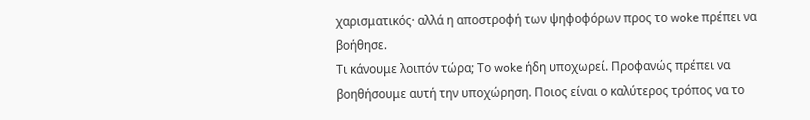χαρισματικός· αλλά η αποστροφή των ψηφοφόρων προς το woke πρέπει να βοήθησε.
Τι κάνουμε λοιπόν τώρα; Το woke ήδη υποχωρεί. Προφανώς πρέπει να βοηθήσουμε αυτή την υποχώρηση. Ποιος είναι ο καλύτερος τρόπος να το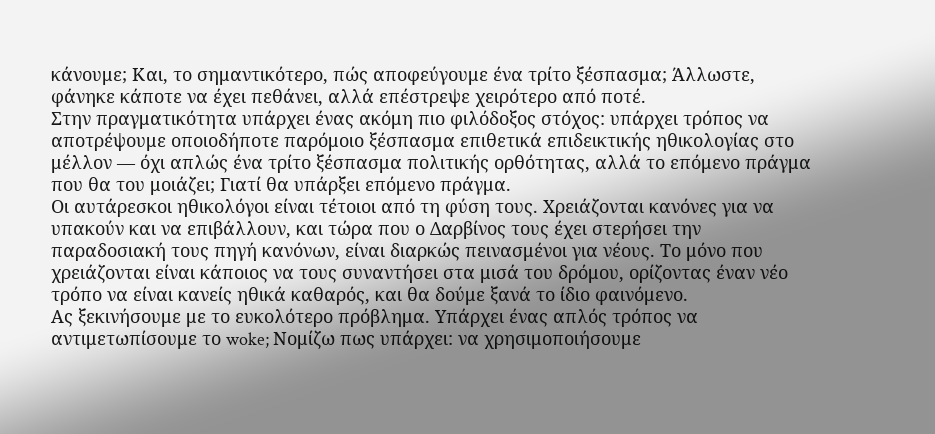κάνουμε; Και, το σημαντικότερο, πώς αποφεύγουμε ένα τρίτο ξέσπασμα; Άλλωστε, φάνηκε κάποτε να έχει πεθάνει, αλλά επέστρεψε χειρότερο από ποτέ.
Στην πραγματικότητα υπάρχει ένας ακόμη πιο φιλόδοξος στόχος: υπάρχει τρόπος να αποτρέψουμε οποιοδήποτε παρόμοιο ξέσπασμα επιθετικά επιδεικτικής ηθικολογίας στο μέλλον — όχι απλώς ένα τρίτο ξέσπασμα πολιτικής ορθότητας, αλλά το επόμενο πράγμα που θα του μοιάζει; Γιατί θα υπάρξει επόμενο πράγμα.
Οι αυτάρεσκοι ηθικολόγοι είναι τέτοιοι από τη φύση τους. Χρειάζονται κανόνες για να υπακούν και να επιβάλλουν, και τώρα που ο Δαρβίνος τους έχει στερήσει την παραδοσιακή τους πηγή κανόνων, είναι διαρκώς πεινασμένοι για νέους. Το μόνο που χρειάζονται είναι κάποιος να τους συναντήσει στα μισά του δρόμου, ορίζοντας έναν νέο τρόπο να είναι κανείς ηθικά καθαρός, και θα δούμε ξανά το ίδιο φαινόμενο.
Ας ξεκινήσουμε με το ευκολότερο πρόβλημα. Υπάρχει ένας απλός τρόπος να αντιμετωπίσουμε το woke; Νομίζω πως υπάρχει: να χρησιμοποιήσουμε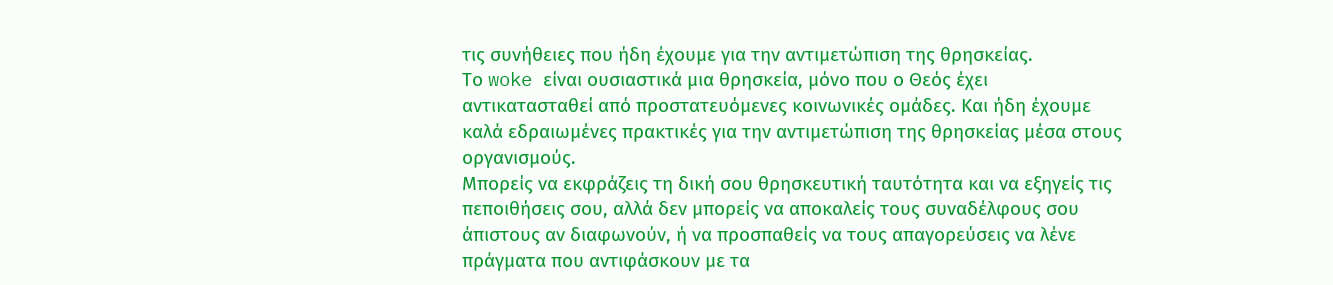τις συνήθειες που ήδη έχουμε για την αντιμετώπιση της θρησκείας.
Το woke είναι ουσιαστικά μια θρησκεία, μόνο που ο Θεός έχει αντικατασταθεί από προστατευόμενες κοινωνικές ομάδες. Και ήδη έχουμε καλά εδραιωμένες πρακτικές για την αντιμετώπιση της θρησκείας μέσα στους οργανισμούς.
Μπορείς να εκφράζεις τη δική σου θρησκευτική ταυτότητα και να εξηγείς τις πεποιθήσεις σου, αλλά δεν μπορείς να αποκαλείς τους συναδέλφους σου άπιστους αν διαφωνούν, ή να προσπαθείς να τους απαγορεύσεις να λένε πράγματα που αντιφάσκουν με τα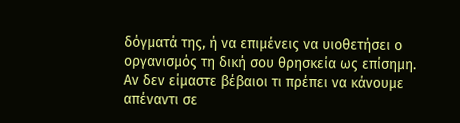δόγματά της, ή να επιμένεις να υιοθετήσει ο οργανισμός τη δική σου θρησκεία ως επίσημη.
Αν δεν είμαστε βέβαιοι τι πρέπει να κάνουμε απέναντι σε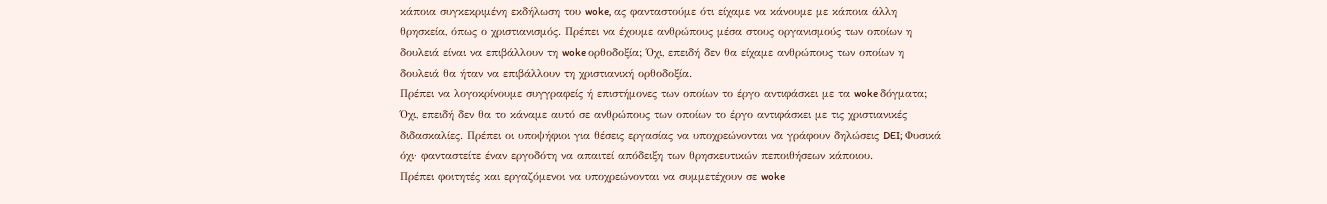κάποια συγκεκριμένη εκδήλωση του woke, ας φανταστούμε ότι είχαμε να κάνουμε με κάποια άλλη θρησκεία, όπως ο χριστιανισμός. Πρέπει να έχουμε ανθρώπους μέσα στους οργανισμούς των οποίων η δουλειά είναι να επιβάλλουν τη woke ορθοδοξία; Όχι, επειδή δεν θα είχαμε ανθρώπους των οποίων η δουλειά θα ήταν να επιβάλλουν τη χριστιανική ορθοδοξία.
Πρέπει να λογοκρίνουμε συγγραφείς ή επιστήμονες των οποίων το έργο αντιφάσκει με τα woke δόγματα; Όχι, επειδή δεν θα το κάναμε αυτό σε ανθρώπους των οποίων το έργο αντιφάσκει με τις χριστιανικές διδασκαλίες. Πρέπει οι υποψήφιοι για θέσεις εργασίας να υποχρεώνονται να γράφουν δηλώσεις DEI; Φυσικά όχι· φανταστείτε έναν εργοδότη να απαιτεί απόδειξη των θρησκευτικών πεποιθήσεων κάποιου.
Πρέπει φοιτητές και εργαζόμενοι να υποχρεώνονται να συμμετέχουν σε woke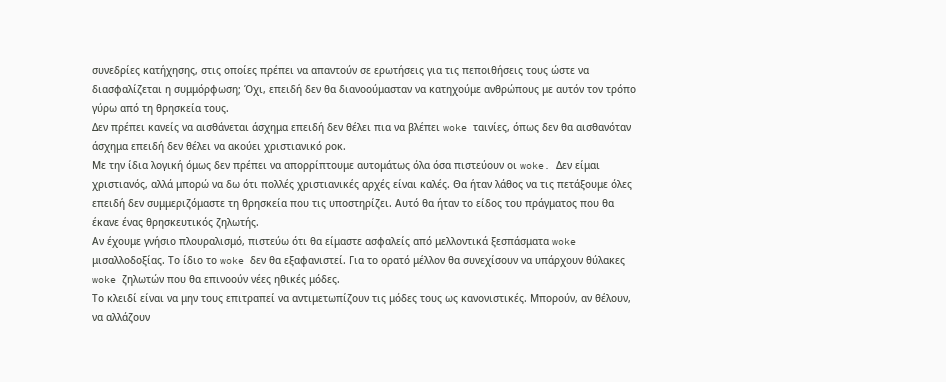συνεδρίες κατήχησης, στις οποίες πρέπει να απαντούν σε ερωτήσεις για τις πεποιθήσεις τους ώστε να διασφαλίζεται η συμμόρφωση; Όχι, επειδή δεν θα διανοούμασταν να κατηχούμε ανθρώπους με αυτόν τον τρόπο γύρω από τη θρησκεία τους.
Δεν πρέπει κανείς να αισθάνεται άσχημα επειδή δεν θέλει πια να βλέπει woke ταινίες, όπως δεν θα αισθανόταν άσχημα επειδή δεν θέλει να ακούει χριστιανικό ροκ.
Με την ίδια λογική όμως δεν πρέπει να απορρίπτουμε αυτομάτως όλα όσα πιστεύουν οι woke. Δεν είμαι χριστιανός, αλλά μπορώ να δω ότι πολλές χριστιανικές αρχές είναι καλές. Θα ήταν λάθος να τις πετάξουμε όλες επειδή δεν συμμεριζόμαστε τη θρησκεία που τις υποστηρίζει. Αυτό θα ήταν το είδος του πράγματος που θα έκανε ένας θρησκευτικός ζηλωτής.
Αν έχουμε γνήσιο πλουραλισμό, πιστεύω ότι θα είμαστε ασφαλείς από μελλοντικά ξεσπάσματα woke μισαλλοδοξίας. Το ίδιο το woke δεν θα εξαφανιστεί. Για το ορατό μέλλον θα συνεχίσουν να υπάρχουν θύλακες woke ζηλωτών που θα επινοούν νέες ηθικές μόδες.
Το κλειδί είναι να μην τους επιτραπεί να αντιμετωπίζουν τις μόδες τους ως κανονιστικές. Μπορούν, αν θέλουν, να αλλάζουν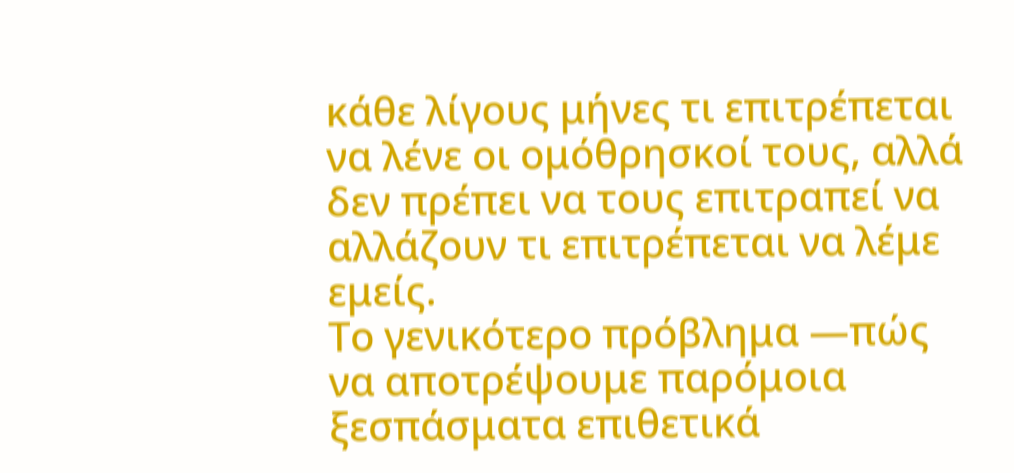κάθε λίγους μήνες τι επιτρέπεται να λένε οι ομόθρησκοί τους, αλλά δεν πρέπει να τους επιτραπεί να αλλάζουν τι επιτρέπεται να λέμε εμείς.
Το γενικότερο πρόβλημα —πώς να αποτρέψουμε παρόμοια ξεσπάσματα επιθετικά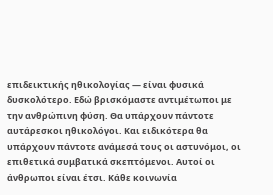επιδεικτικής ηθικολογίας — είναι φυσικά δυσκολότερο. Εδώ βρισκόμαστε αντιμέτωποι με την ανθρώπινη φύση. Θα υπάρχουν πάντοτε αυτάρεσκοι ηθικολόγοι. Και ειδικότερα θα υπάρχουν πάντοτε ανάμεσά τους οι αστυνόμοι, οι επιθετικά συμβατικά σκεπτόμενοι. Αυτοί οι άνθρωποι είναι έτσι. Κάθε κοινωνία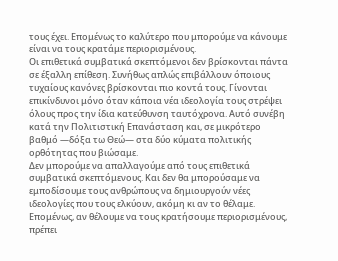τους έχει. Επομένως το καλύτερο που μπορούμε να κάνουμε είναι να τους κρατάμε περιορισμένους.
Οι επιθετικά συμβατικά σκεπτόμενοι δεν βρίσκονται πάντα σε έξαλλη επίθεση. Συνήθως απλώς επιβάλλουν όποιους τυχαίους κανόνες βρίσκονται πιο κοντά τους. Γίνονται επικίνδυνοι μόνο όταν κάποια νέα ιδεολογία τους στρέψει όλους προς την ίδια κατεύθυνση ταυτόχρονα. Αυτό συνέβη κατά την Πολιτιστική Επανάσταση και, σε μικρότερο βαθμό —δόξα τω Θεώ— στα δύο κύματα πολιτικής ορθότητας που βιώσαμε.
Δεν μπορούμε να απαλλαγούμε από τους επιθετικά συμβατικά σκεπτόμενους. Και δεν θα μπορούσαμε να εμποδίσουμε τους ανθρώπους να δημιουργούν νέες ιδεολογίες που τους ελκύουν, ακόμη κι αν το θέλαμε. Επομένως, αν θέλουμε να τους κρατήσουμε περιορισμένους, πρέπει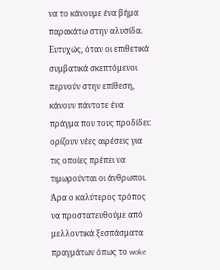να το κάνουμε ένα βήμα παρακάτω στην αλυσίδα.
Ευτυχώς, όταν οι επιθετικά συμβατικά σκεπτόμενοι περνούν στην επίθεση, κάνουν πάντοτε ένα πράγμα που τους προδίδει: ορίζουν νέες αιρέσεις για τις οποίες πρέπει να τιμωρούνται οι άνθρωποι. Άρα ο καλύτερος τρόπος να προστατευθούμε από μελλοντικά ξεσπάσματα πραγμάτων όπως το woke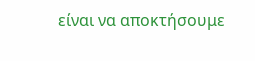είναι να αποκτήσουμε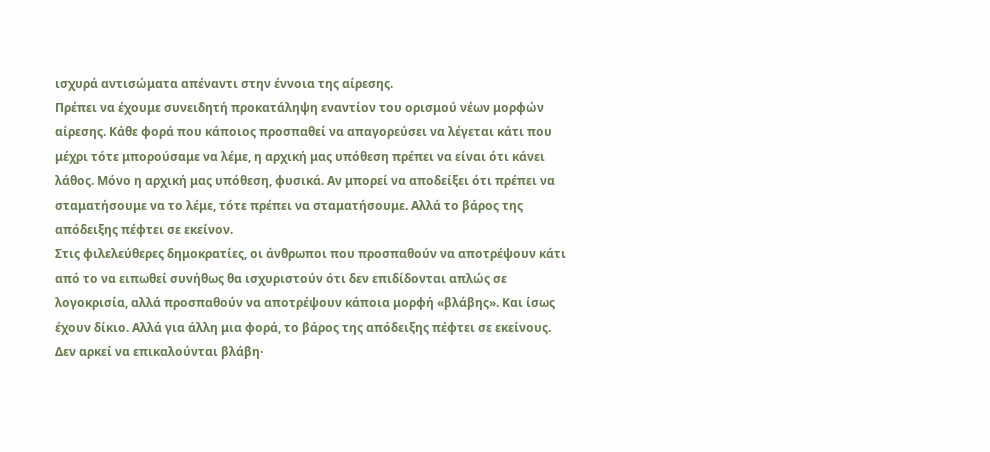ισχυρά αντισώματα απέναντι στην έννοια της αίρεσης.
Πρέπει να έχουμε συνειδητή προκατάληψη εναντίον του ορισμού νέων μορφών αίρεσης. Κάθε φορά που κάποιος προσπαθεί να απαγορεύσει να λέγεται κάτι που μέχρι τότε μπορούσαμε να λέμε, η αρχική μας υπόθεση πρέπει να είναι ότι κάνει λάθος. Μόνο η αρχική μας υπόθεση, φυσικά. Αν μπορεί να αποδείξει ότι πρέπει να σταματήσουμε να το λέμε, τότε πρέπει να σταματήσουμε. Αλλά το βάρος της απόδειξης πέφτει σε εκείνον.
Στις φιλελεύθερες δημοκρατίες, οι άνθρωποι που προσπαθούν να αποτρέψουν κάτι από το να ειπωθεί συνήθως θα ισχυριστούν ότι δεν επιδίδονται απλώς σε λογοκρισία, αλλά προσπαθούν να αποτρέψουν κάποια μορφή «βλάβης». Και ίσως έχουν δίκιο. Αλλά για άλλη μια φορά, το βάρος της απόδειξης πέφτει σε εκείνους. Δεν αρκεί να επικαλούνται βλάβη·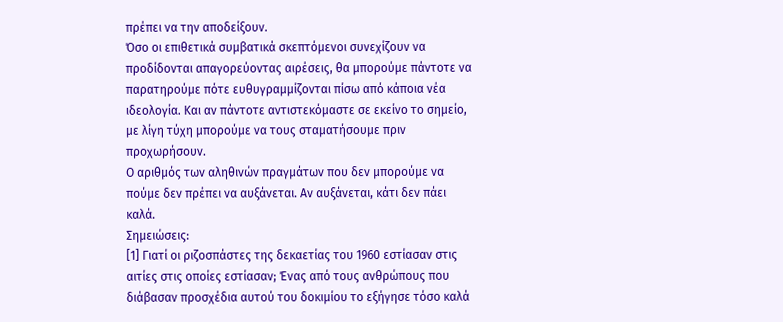πρέπει να την αποδείξουν.
Όσο οι επιθετικά συμβατικά σκεπτόμενοι συνεχίζουν να προδίδονται απαγορεύοντας αιρέσεις, θα μπορούμε πάντοτε να παρατηρούμε πότε ευθυγραμμίζονται πίσω από κάποια νέα ιδεολογία. Και αν πάντοτε αντιστεκόμαστε σε εκείνο το σημείο, με λίγη τύχη μπορούμε να τους σταματήσουμε πριν προχωρήσουν.
Ο αριθμός των αληθινών πραγμάτων που δεν μπορούμε να πούμε δεν πρέπει να αυξάνεται. Αν αυξάνεται, κάτι δεν πάει καλά.
Σημειώσεις:
[1] Γιατί οι ριζοσπάστες της δεκαετίας του 1960 εστίασαν στις αιτίες στις οποίες εστίασαν; Ένας από τους ανθρώπους που διάβασαν προσχέδια αυτού του δοκιμίου το εξήγησε τόσο καλά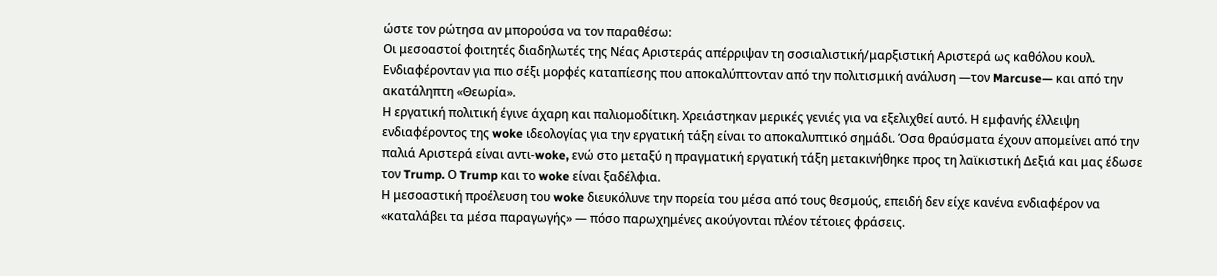ώστε τον ρώτησα αν μπορούσα να τον παραθέσω:
Οι μεσοαστοί φοιτητές διαδηλωτές της Νέας Αριστεράς απέρριψαν τη σοσιαλιστική/μαρξιστική Αριστερά ως καθόλου κουλ. Ενδιαφέρονταν για πιο σέξι μορφές καταπίεσης που αποκαλύπτονταν από την πολιτισμική ανάλυση —τον Marcuse— και από την ακατάληπτη «Θεωρία».
Η εργατική πολιτική έγινε άχαρη και παλιομοδίτικη. Χρειάστηκαν μερικές γενιές για να εξελιχθεί αυτό. Η εμφανής έλλειψη ενδιαφέροντος της woke ιδεολογίας για την εργατική τάξη είναι το αποκαλυπτικό σημάδι. Όσα θραύσματα έχουν απομείνει από την παλιά Αριστερά είναι αντι-woke, ενώ στο μεταξύ η πραγματική εργατική τάξη μετακινήθηκε προς τη λαϊκιστική Δεξιά και μας έδωσε τον Trump. Ο Trump και το woke είναι ξαδέλφια.
Η μεσοαστική προέλευση του woke διευκόλυνε την πορεία του μέσα από τους θεσμούς, επειδή δεν είχε κανένα ενδιαφέρον να «καταλάβει τα μέσα παραγωγής» — πόσο παρωχημένες ακούγονται πλέον τέτοιες φράσεις.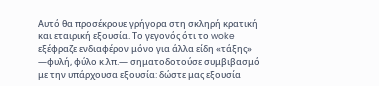Αυτό θα προσέκρουε γρήγορα στη σκληρή κρατική και εταιρική εξουσία. Το γεγονός ότι το woke εξέφραζε ενδιαφέρον μόνο για άλλα είδη «τάξης» —φυλή, φύλο κ.λπ.— σηματοδοτούσε συμβιβασμό με την υπάρχουσα εξουσία: δώστε μας εξουσία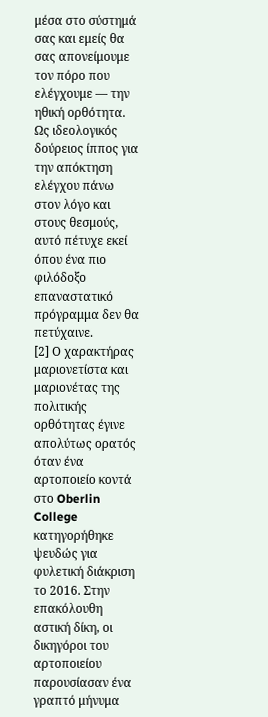μέσα στο σύστημά σας και εμείς θα σας απονείμουμε τον πόρο που ελέγχουμε — την ηθική ορθότητα. Ως ιδεολογικός δούρειος ίππος για την απόκτηση ελέγχου πάνω στον λόγο και στους θεσμούς, αυτό πέτυχε εκεί όπου ένα πιο φιλόδοξο επαναστατικό πρόγραμμα δεν θα πετύχαινε.
[2] Ο χαρακτήρας μαριονετίστα και μαριονέτας της πολιτικής ορθότητας έγινε απολύτως ορατός όταν ένα αρτοποιείο κοντά στο Oberlin College κατηγορήθηκε ψευδώς για φυλετική διάκριση το 2016. Στην επακόλουθη αστική δίκη, οι δικηγόροι του αρτοποιείου παρουσίασαν ένα γραπτό μήνυμα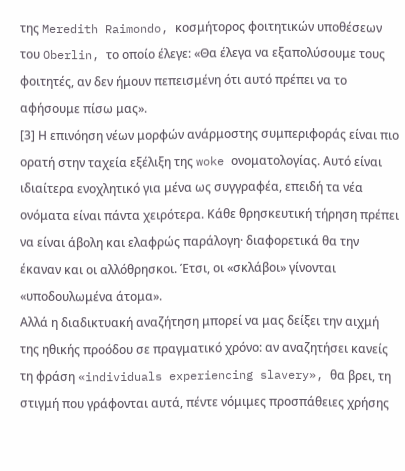της Meredith Raimondo, κοσμήτορος φοιτητικών υποθέσεων του Oberlin, το οποίο έλεγε: «Θα έλεγα να εξαπολύσουμε τους φοιτητές, αν δεν ήμουν πεπεισμένη ότι αυτό πρέπει να το αφήσουμε πίσω μας».
[3] Η επινόηση νέων μορφών ανάρμοστης συμπεριφοράς είναι πιο ορατή στην ταχεία εξέλιξη της woke ονοματολογίας. Αυτό είναι ιδιαίτερα ενοχλητικό για μένα ως συγγραφέα, επειδή τα νέα ονόματα είναι πάντα χειρότερα. Κάθε θρησκευτική τήρηση πρέπει να είναι άβολη και ελαφρώς παράλογη· διαφορετικά θα την έκαναν και οι αλλόθρησκοι. Έτσι, οι «σκλάβοι» γίνονται «υποδουλωμένα άτομα».
Αλλά η διαδικτυακή αναζήτηση μπορεί να μας δείξει την αιχμή της ηθικής προόδου σε πραγματικό χρόνο: αν αναζητήσει κανείς τη φράση «individuals experiencing slavery», θα βρει, τη στιγμή που γράφονται αυτά, πέντε νόμιμες προσπάθειες χρήσης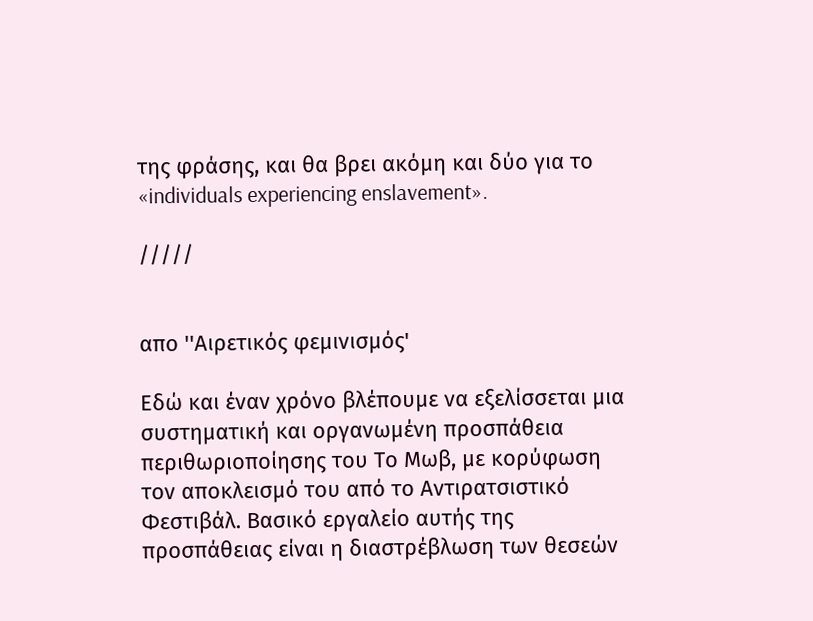της φράσης, και θα βρει ακόμη και δύο για το «individuals experiencing enslavement».

/////


απο ''Αιρετικός φεμινισμός'

Εδώ και έναν χρόνο βλέπουμε να εξελίσσεται μια συστηματική και οργανωμένη προσπάθεια περιθωριοποίησης του Το Μωβ, με κορύφωση τον αποκλεισμό του από το Αντιρατσιστικό Φεστιβάλ. Βασικό εργαλείο αυτής της προσπάθειας είναι η διαστρέβλωση των θεσεών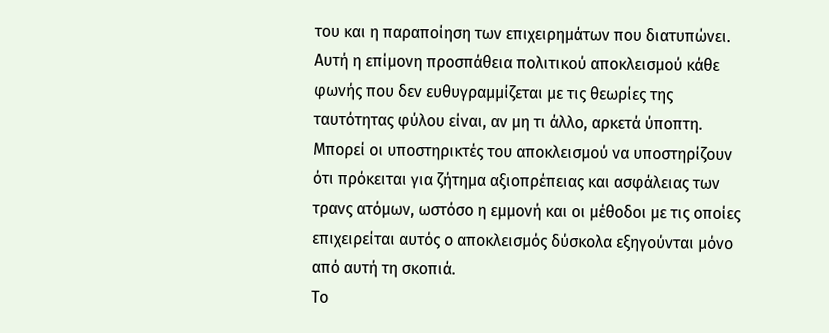του και η παραποίηση των επιχειρημάτων που διατυπώνει.
Αυτή η επίμονη προσπάθεια πολιτικού αποκλεισμού κάθε φωνής που δεν ευθυγραμμίζεται με τις θεωρίες της ταυτότητας φύλου είναι, αν μη τι άλλο, αρκετά ύποπτη. Μπορεί οι υποστηρικτές του αποκλεισμού να υποστηρίζουν ότι πρόκειται για ζήτημα αξιοπρέπειας και ασφάλειας των τρανς ατόμων, ωστόσο η εμμονή και οι μέθοδοι με τις οποίες επιχειρείται αυτός ο αποκλεισμός δύσκολα εξηγούνται μόνο από αυτή τη σκοπιά.
Το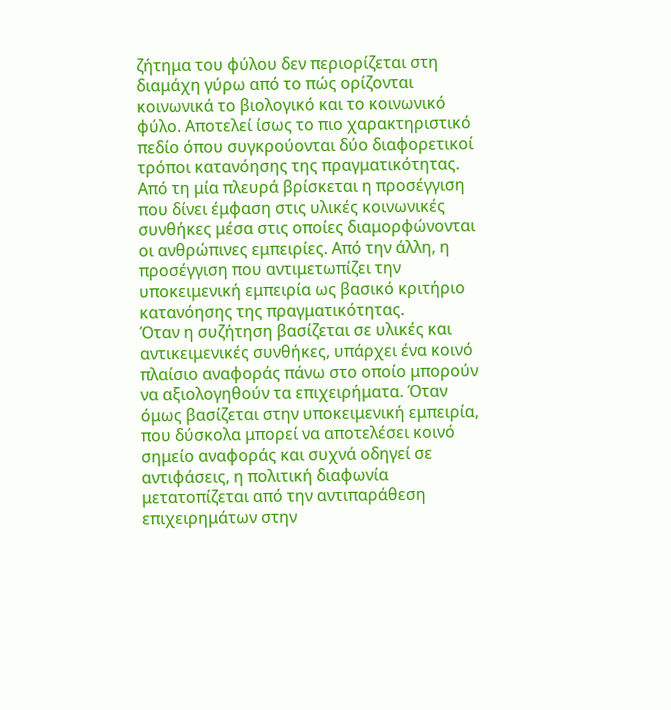ζήτημα του φύλου δεν περιορίζεται στη διαμάχη γύρω από το πώς ορίζονται κοινωνικά το βιολογικό και το κοινωνικό φύλο. Αποτελεί ίσως το πιο χαρακτηριστικό πεδίο όπου συγκρούονται δύο διαφορετικοί τρόποι κατανόησης της πραγματικότητας. Από τη μία πλευρά βρίσκεται η προσέγγιση που δίνει έμφαση στις υλικές κοινωνικές συνθήκες μέσα στις οποίες διαμορφώνονται οι ανθρώπινες εμπειρίες. Από την άλλη, η προσέγγιση που αντιμετωπίζει την υποκειμενική εμπειρία ως βασικό κριτήριο κατανόησης της πραγματικότητας.
Όταν η συζήτηση βασίζεται σε υλικές και αντικειμενικές συνθήκες, υπάρχει ένα κοινό πλαίσιο αναφοράς πάνω στο οποίο μπορούν να αξιολογηθούν τα επιχειρήματα. Όταν όμως βασίζεται στην υποκειμενική εμπειρία, που δύσκολα μπορεί να αποτελέσει κοινό σημείο αναφοράς και συχνά οδηγεί σε αντιφάσεις, η πολιτική διαφωνία μετατοπίζεται από την αντιπαράθεση επιχειρημάτων στην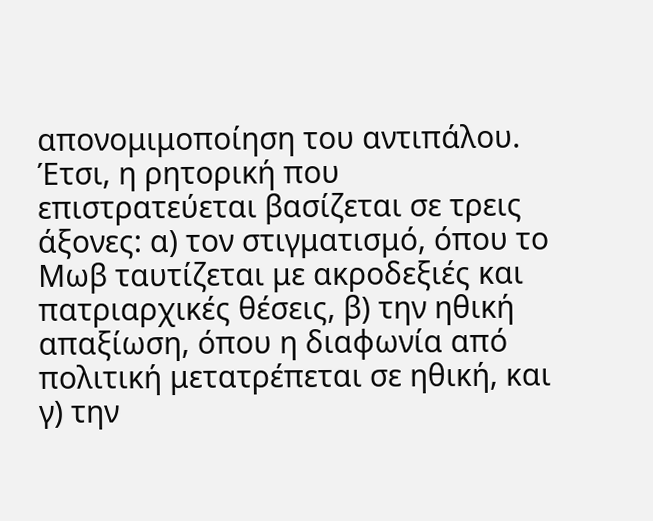απονομιμοποίηση του αντιπάλου.
Έτσι, η ρητορική που επιστρατεύεται βασίζεται σε τρεις άξονες: α) τον στιγματισμό, όπου το Μωβ ταυτίζεται με ακροδεξιές και πατριαρχικές θέσεις, β) την ηθική απαξίωση, όπου η διαφωνία από πολιτική μετατρέπεται σε ηθική, και γ) την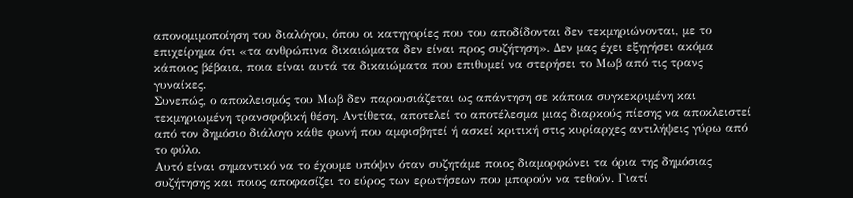απονομιμοποίηση του διαλόγου, όπου οι κατηγορίες που του αποδίδονται δεν τεκμηριώνονται, με το επιχείρημα ότι «τα ανθρώπινα δικαιώματα δεν είναι προς συζήτηση». Δεν μας έχει εξηγήσει ακόμα κάποιος βέβαια, ποια είναι αυτά τα δικαιώματα που επιθυμεί να στερήσει το Μωβ από τις τρανς γυναίκες.
Συνεπώς, ο αποκλεισμός του Μωβ δεν παρουσιάζεται ως απάντηση σε κάποια συγκεκριμένη και τεκμηριωμένη τρανσφοβική θέση. Αντίθετα, αποτελεί το αποτέλεσμα μιας διαρκούς πίεσης να αποκλειστεί από τον δημόσιο διάλογο κάθε φωνή που αμφισβητεί ή ασκεί κριτική στις κυρίαρχες αντιλήψεις γύρω από το φύλο.
Αυτό είναι σημαντικό να το έχουμε υπόψιν όταν συζητάμε ποιος διαμορφώνει τα όρια της δημόσιας συζήτησης και ποιος αποφασίζει το εύρος των ερωτήσεων που μπορούν να τεθούν. Γιατί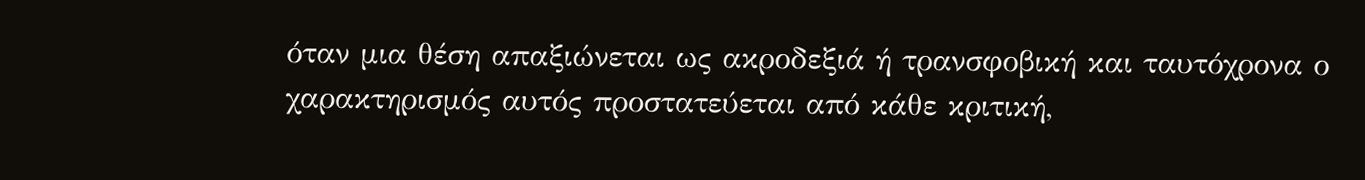όταν μια θέση απαξιώνεται ως ακροδεξιά ή τρανσφοβική και ταυτόχρονα ο χαρακτηρισμός αυτός προστατεύεται από κάθε κριτική,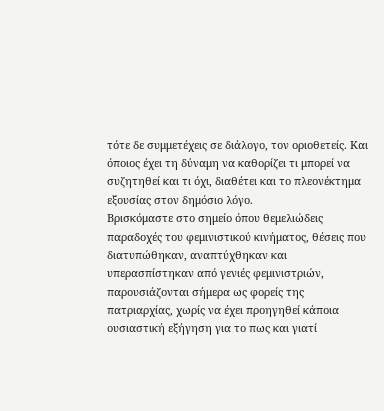τότε δε συμμετέχεις σε διάλογο, τον οριοθετείς. Και όποιος έχει τη δύναμη να καθορίζει τι μπορεί να συζητηθεί και τι όχι, διαθέτει και το πλεονέκτημα εξουσίας στον δημόσιο λόγο.
Βρισκόμαστε στο σημείο όπου θεμελιώδεις παραδοχές του φεμινιστικού κινήματος, θέσεις που διατυπώθηκαν, αναπτύχθηκαν και υπερασπίστηκαν από γενιές φεμινιστριών, παρουσιάζονται σήμερα ως φορείς της πατριαρχίας, χωρίς να έχει προηγηθεί κάποια ουσιαστική εξήγηση για το πως και γιατί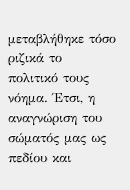μεταβλήθηκε τόσο ριζικά το πολιτικό τους νόημα. Έτσι, η αναγνώριση του σώματός μας ως πεδίου και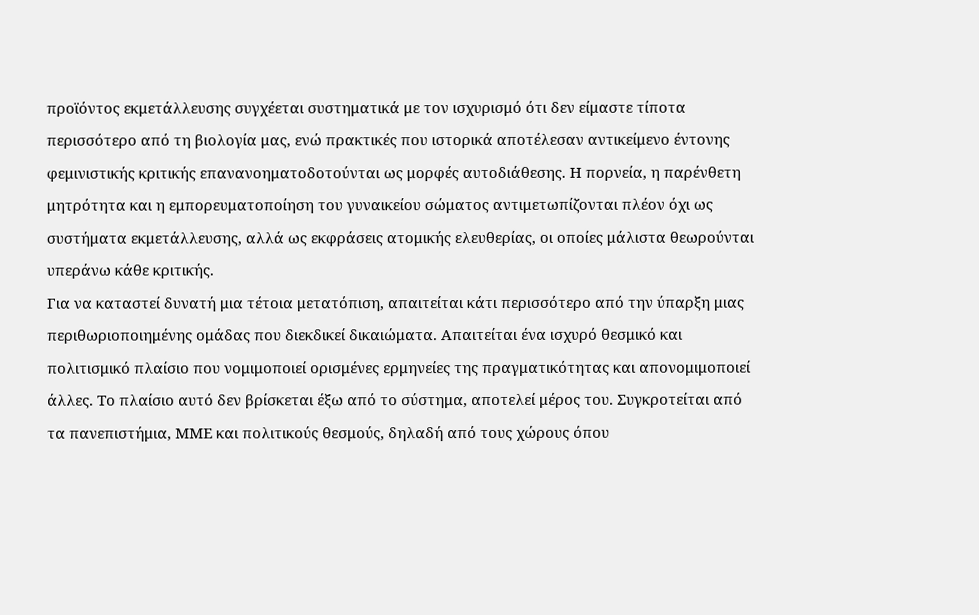προϊόντος εκμετάλλευσης συγχέεται συστηματικά με τον ισχυρισμό ότι δεν είμαστε τίποτα περισσότερο από τη βιολογία μας, ενώ πρακτικές που ιστορικά αποτέλεσαν αντικείμενο έντονης φεμινιστικής κριτικής επανανοηματοδοτούνται ως μορφές αυτοδιάθεσης. Η πορνεία, η παρένθετη μητρότητα και η εμπορευματοποίηση του γυναικείου σώματος αντιμετωπίζονται πλέον όχι ως συστήματα εκμετάλλευσης, αλλά ως εκφράσεις ατομικής ελευθερίας, οι οποίες μάλιστα θεωρούνται υπεράνω κάθε κριτικής.
Για να καταστεί δυνατή μια τέτοια μετατόπιση, απαιτείται κάτι περισσότερο από την ύπαρξη μιας περιθωριοποιημένης ομάδας που διεκδικεί δικαιώματα. Απαιτείται ένα ισχυρό θεσμικό και πολιτισμικό πλαίσιο που νομιμοποιεί ορισμένες ερμηνείες της πραγματικότητας και απονομιμοποιεί άλλες. Το πλαίσιο αυτό δεν βρίσκεται έξω από το σύστημα, αποτελεί μέρος του. Συγκροτείται από τα πανεπιστήμια, ΜΜΕ και πολιτικούς θεσμούς, δηλαδή από τους χώρους όπου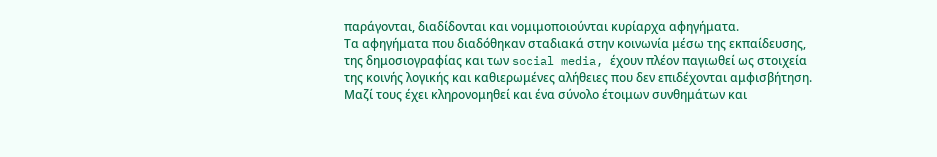παράγονται, διαδίδονται και νομιμοποιούνται κυρίαρχα αφηγήματα.
Τα αφηγήματα που διαδόθηκαν σταδιακά στην κοινωνία μέσω της εκπαίδευσης, της δημοσιογραφίας και των social media, έχουν πλέον παγιωθεί ως στοιχεία της κοινής λογικής και καθιερωμένες αλήθειες που δεν επιδέχονται αμφισβήτηση. Μαζί τους έχει κληρονομηθεί και ένα σύνολο έτοιμων συνθημάτων και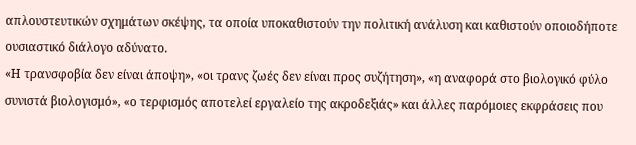απλουστευτικών σχημάτων σκέψης, τα οποία υποκαθιστούν την πολιτική ανάλυση και καθιστούν οποιοδήποτε ουσιαστικό διάλογο αδύνατο.
«Η τρανσφοβία δεν είναι άποψη», «οι τρανς ζωές δεν είναι προς συζήτηση», «η αναφορά στο βιολογικό φύλο συνιστά βιολογισμό», «ο τερφισμός αποτελεί εργαλείο της ακροδεξιάς» και άλλες παρόμοιες εκφράσεις που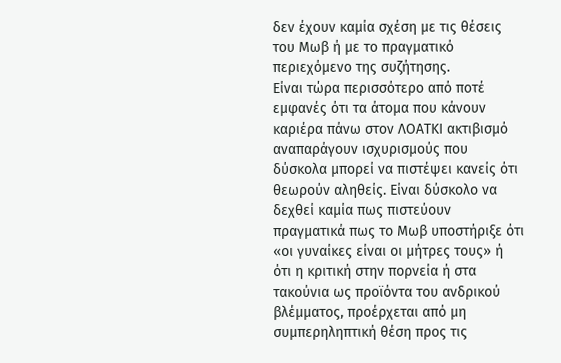δεν έχουν καμία σχέση με τις θέσεις του Μωβ ή με το πραγματικό περιεχόμενο της συζήτησης.
Είναι τώρα περισσότερο από ποτέ εμφανές ότι τα άτομα που κάνουν καριέρα πάνω στον ΛΟΑΤΚΙ ακτιβισμό αναπαράγουν ισχυρισμούς που δύσκολα μπορεί να πιστέψει κανείς ότι θεωρούν αληθείς. Είναι δύσκολο να δεχθεί καμία πως πιστεύουν πραγματικά πως το Μωβ υποστήριξε ότι «οι γυναίκες είναι οι μήτρες τους» ή ότι η κριτική στην πορνεία ή στα τακούνια ως προϊόντα του ανδρικού βλέμματος, προέρχεται από μη συμπερηληπτική θέση προς τις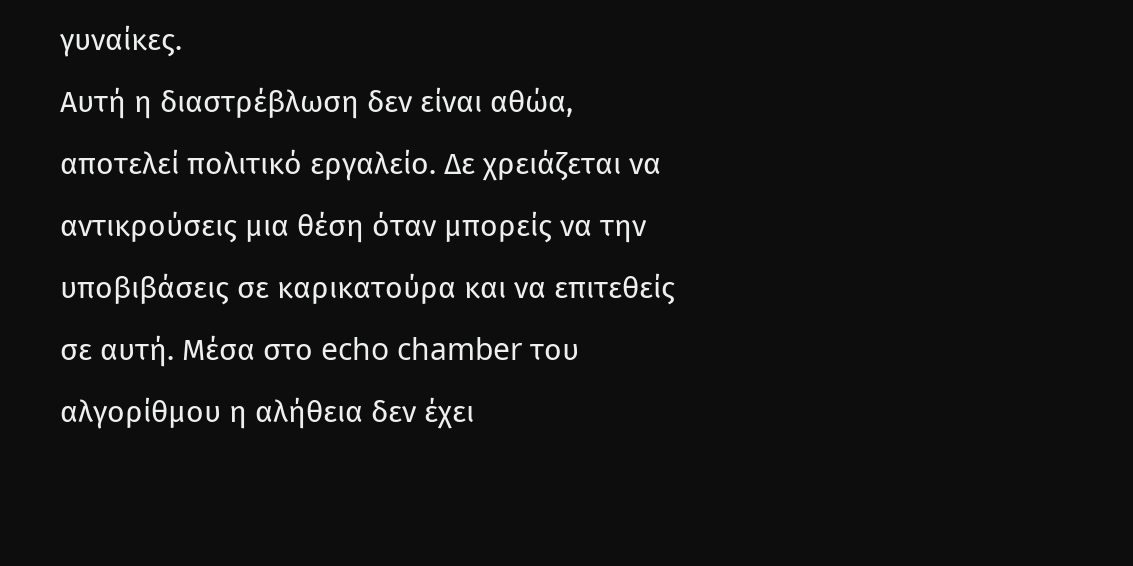γυναίκες.
Αυτή η διαστρέβλωση δεν είναι αθώα, αποτελεί πολιτικό εργαλείο. Δε χρειάζεται να αντικρούσεις μια θέση όταν μπορείς να την υποβιβάσεις σε καρικατούρα και να επιτεθείς σε αυτή. Μέσα στο echo chamber του αλγορίθμου η αλήθεια δεν έχει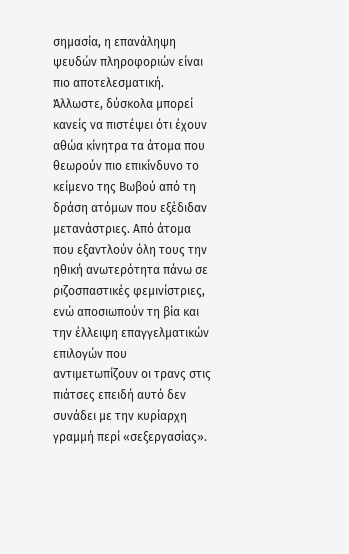σημασία, η επανάληψη ψευδών πληροφοριών είναι πιο αποτελεσματική.
Άλλωστε, δύσκολα μπορεί κανείς να πιστέψει ότι έχουν αθώα κίνητρα τα άτομα που θεωρούν πιο επικίνδυνο το κείμενο της Βωβού από τη δράση ατόμων που εξέδιδαν μετανάστριες. Από άτομα που εξαντλούν όλη τους την ηθική ανωτερότητα πάνω σε ριζοσπαστικές φεμινίστριες, ενώ αποσιωπούν τη βία και την έλλειψη επαγγελματικών επιλογών που αντιμετωπίζουν οι τρανς στις πιάτσες επειδή αυτό δεν συνάδει με την κυρίαρχη γραμμή περί «σεξεργασίας».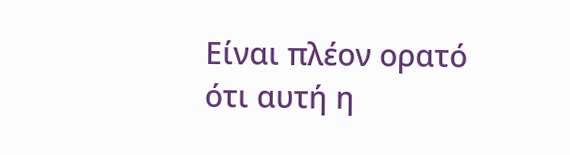Είναι πλέον ορατό ότι αυτή η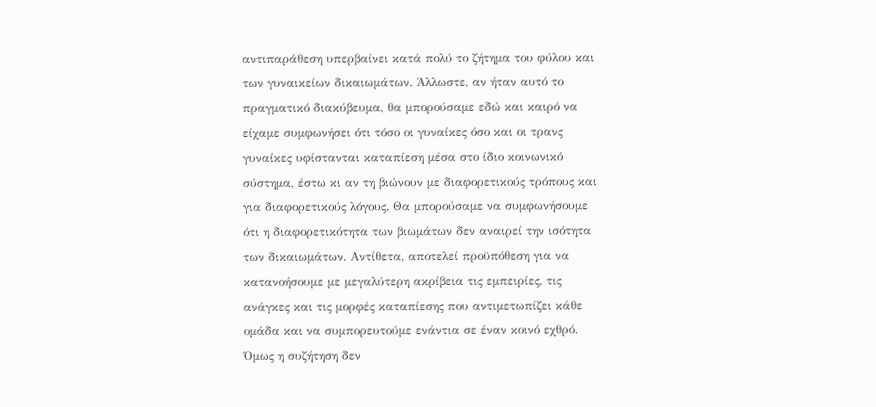αντιπαράθεση υπερβαίνει κατά πολύ το ζήτημα του φύλου και των γυναικείων δικαιωμάτων. Άλλωστε, αν ήταν αυτό το πραγματικό διακύβευμα, θα μπορούσαμε εδώ και καιρό να είχαμε συμφωνήσει ότι τόσο οι γυναίκες όσο και οι τρανς γυναίκες υφίστανται καταπίεση μέσα στο ίδιο κοινωνικό σύστημα, έστω κι αν τη βιώνουν με διαφορετικούς τρόπους και για διαφορετικούς λόγους. Θα μπορούσαμε να συμφωνήσουμε ότι η διαφορετικότητα των βιωμάτων δεν αναιρεί την ισότητα των δικαιωμάτων. Αντίθετα, αποτελεί προϋπόθεση για να κατανοήσουμε με μεγαλύτερη ακρίβεια τις εμπειρίες, τις ανάγκες και τις μορφές καταπίεσης που αντιμετωπίζει κάθε ομάδα και να συμπορευτούμε ενάντια σε έναν κοινό εχθρό.
Όμως η συζήτηση δεν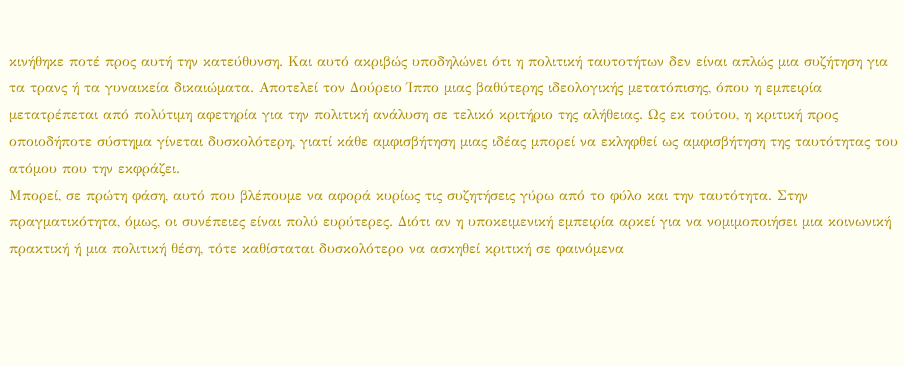κινήθηκε ποτέ προς αυτή την κατεύθυνση. Και αυτό ακριβώς υποδηλώνει ότι η πολιτική ταυτοτήτων δεν είναι απλώς μια συζήτηση για τα τρανς ή τα γυναικεία δικαιώματα. Αποτελεί τον Δούρειο Ίππο μιας βαθύτερης ιδεολογικής μετατόπισης, όπου η εμπειρία μετατρέπεται από πολύτιμη αφετηρία για την πολιτική ανάλυση σε τελικό κριτήριο της αλήθειας. Ως εκ τούτου, η κριτική προς οποιοδήποτε σύστημα γίνεται δυσκολότερη, γιατί κάθε αμφισβήτηση μιας ιδέας μπορεί να εκληφθεί ως αμφισβήτηση της ταυτότητας του ατόμου που την εκφράζει.
Μπορεί, σε πρώτη φάση, αυτό που βλέπουμε να αφορά κυρίως τις συζητήσεις γύρω από το φύλο και την ταυτότητα. Στην πραγματικότητα, όμως, οι συνέπειες είναι πολύ ευρύτερες. Διότι αν η υποκειμενική εμπειρία αρκεί για να νομιμοποιήσει μια κοινωνική πρακτική ή μια πολιτική θέση, τότε καθίσταται δυσκολότερο να ασκηθεί κριτική σε φαινόμενα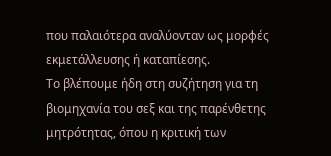που παλαιότερα αναλύονταν ως μορφές εκμετάλλευσης ή καταπίεσης.
Το βλέπουμε ήδη στη συζήτηση για τη βιομηχανία του σεξ και της παρένθετης μητρότητας, όπου η κριτική των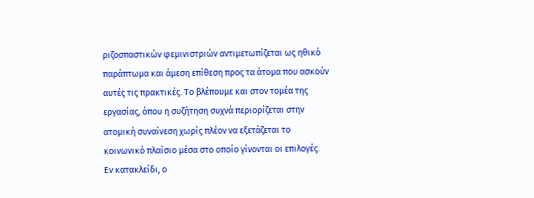ριζοσπαστικών φεμινιστριών αντιμετωπίζεται ως ηθικό παράπτωμα και άμεση επίθεση προς τα άτομα που ασκούν αυτές τις πρακτικές. Το βλέπουμε και στον τομέα της εργασίας, όπου η συζήτηση συχνά περιορίζεται στην ατομική συναίνεση χωρίς πλέον να εξετάζεται το κοινωνικό πλαίσιο μέσα στο οποίο γίνονται οι επιλογές.
Εν κατακλείδι, ο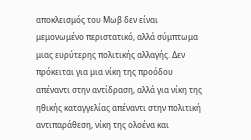αποκλεισμός του Μωβ δεν είναι μεμονωμένο περιστατικό, αλλά σύμπτωμα μιας ευρύτερης πολιτικής αλλαγής. Δεν πρόκειται για μια νίκη της προόδου απέναντι στην αντίδραση, αλλά για νίκη της ηθικής καταγγελίας απέναντι στην πολιτική αντιπαράθεση, νίκη της ολοένα και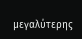μεγαλύτερης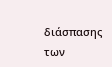διάσπασης των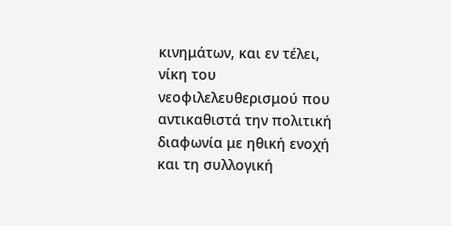κινημάτων, και εν τέλει, νίκη του νεοφιλελευθερισμού που αντικαθιστά την πολιτική διαφωνία με ηθική ενοχή και τη συλλογική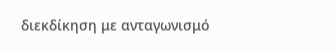διεκδίκηση με ανταγωνισμό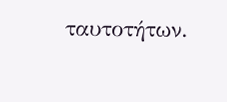ταυτοτήτων.